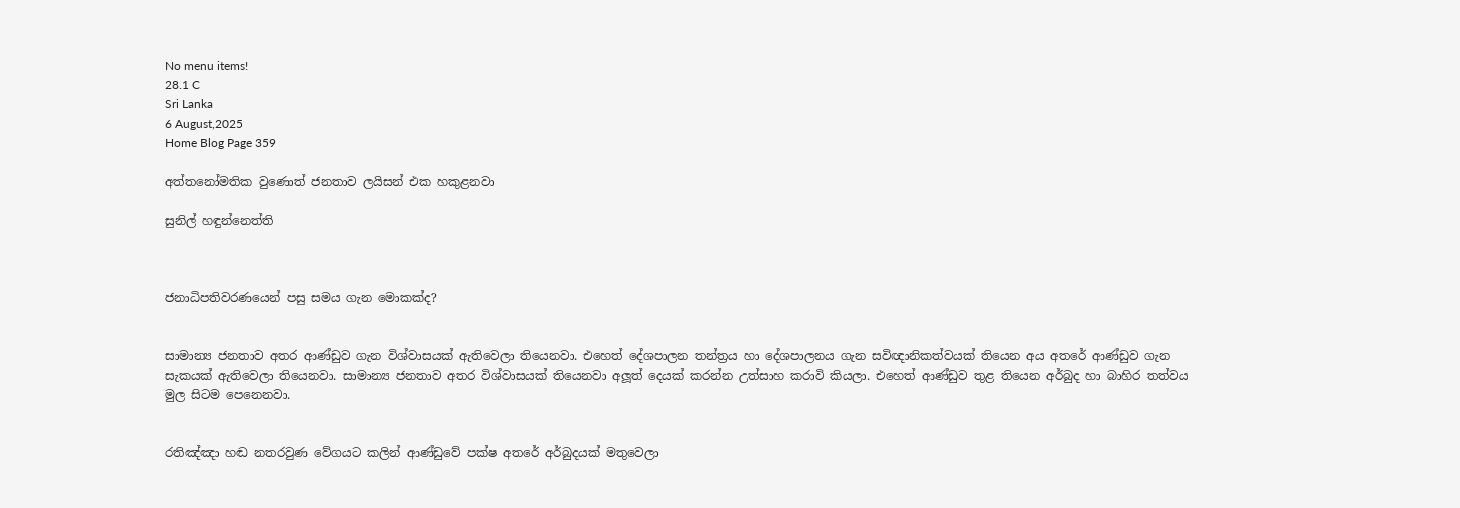No menu items!
28.1 C
Sri Lanka
6 August,2025
Home Blog Page 359

අත්තනෝමතික වුණොත් ජනතාව ලයිසන් එක හකුළනවා

සුනිල් හඳුන්නෙත්ති



ජනාධිපතිවරණයෙන් පසු සමය ගැන මොකක්ද?


සාමාන්‍ය ජනතාව අතර ආණ්ඩුව ගැන විශ්වාසයක් ඇතිවෙලා තියෙනවා. එහෙත් දේශපාලන තන්ත්‍රය හා දේශපාලනය ගැන සවිඥානිකත්වයක් තියෙන අය අතරේ ආණ්ඩුව ගැන සැකයක් ඇතිවෙලා තියෙනවා. සාමාන්‍ය ජනතාව අතර විශ්වාසයක් තියෙනවා අලූත් දෙයක් කරන්න උත්සාහ කරාවි කියලා. එහෙත් ආණ්ඩුව තුළ තියෙන අර්බුද හා බාහිර තත්වය මුල සිටම පෙනෙනවා.


රතිඤ්ඤා හඬ නතරවුණ වේගයට කලින් ආණ්ඩුවේ පක්ෂ අතරේ අර්බුදයක් මතුවෙලා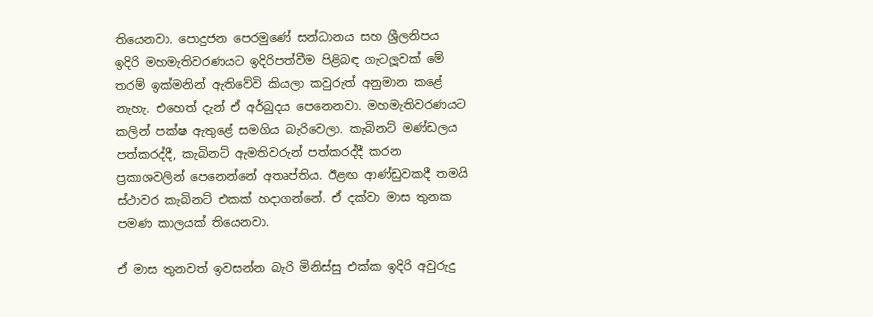තියෙනවා. පොදුජන පෙරමුණේ සන්ධානය සහ ශ්‍රීලනිපය ඉදිරි මහමැතිවරණයට ඉදිරිපත්වීම පිළිබඳ ගැටලූවක් මේ තරම් ඉක්මනින් ඇතිවේවි කියලා කවුරුත් අනුමාන කළේ නැහැ. එහෙත් දැන් ඒ අර්බුදය පෙනෙනවා. මහමැතිවරණයට කලින් පක්ෂ ඇතුළේ සමගිය බැරිවෙලා. කැබිනට් මණ්ඩලය පත්කරද්දී, කැබිනට් ඇමතිවරුන් පත්කරද්දී කරන ප්‍රකාශවලින් පෙනෙන්නේ අතෘප්තිය. ඊළඟ ආණ්ඩුවකදී තමයි ස්ථාවර කැබිනට් එකක් හදාගන්නේ. ඒ දක්වා මාස තුනක පමණ කාලයක් තියෙනවා.

ඒ මාස තුනවත් ඉවසන්න බැරි මිනිස්සු එක්ක ඉදිරි අවුරුදු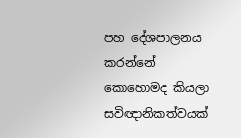පහ දේශපාලනය කරන්නේ කොහොමද කියලා සවිඥානිකත්වයක්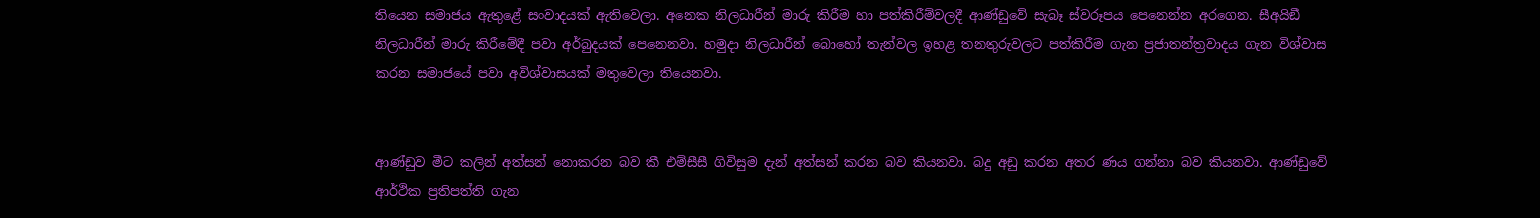තියෙන සමාජය ඇතුළේ සංවාදයක් ඇතිවෙලා. අනෙක නිලධාරීන් මාරු කිරීම හා පත්කිරීම්වලදී ආණ්ඩුවේ සැබෑ ස්වරූපය පෙනෙන්න අරගෙන. සීඅයිඞී නිලධාරීන් මාරු කිරීමේදී පවා අර්බුදයක් පෙනෙනවා. හමුදා නිලධාරීන් බොහෝ තැන්වල ඉහළ තනතුරුවලට පත්කිරීම ගැන ප්‍රජාතන්ත්‍රවාදය ගැන විශ්වාස කරන සමාජයේ පවා අවිශ්වාසයක් මතුවෙලා තියෙනවා.


ආණ්ඩුව මීට කලින් අත්සන් නොකරන බව කී එම්සීසී ගිවිසුම දැන් අත්සන් කරන බව කියනවා. බදු අඩු කරන අතර ණය ගන්නා බව කියනවා. ආණ්ඩුවේ ආර්ථික ප්‍රතිපත්ති ගැන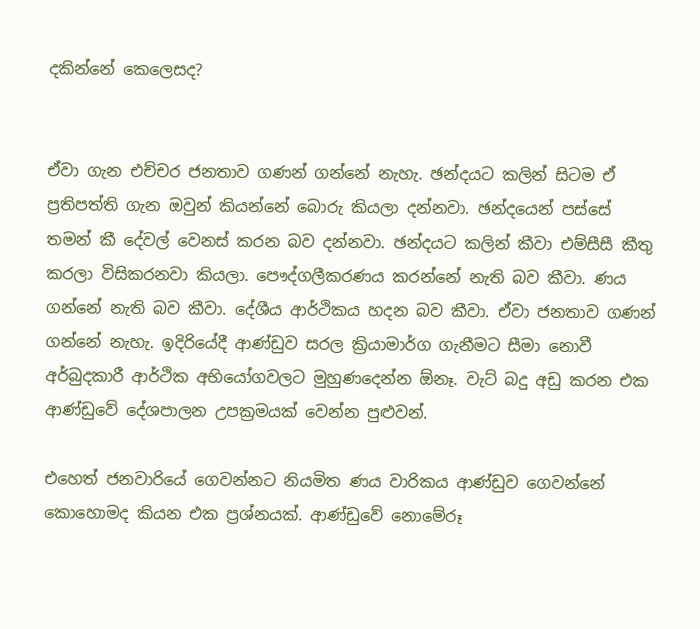දකින්නේ කෙලෙසද?


ඒවා ගැන එච්චර ජනතාව ගණන් ගන්නේ නැහැ. ඡන්දයට කලින් සිටම ඒ ප්‍රතිපත්ති ගැන ඔවුන් කියන්නේ බොරු කියලා දන්නවා. ඡන්දයෙන් පස්සේ තමන් කී දේවල් වෙනස් කරන බව දන්නවා. ඡන්දයට කලින් කීවා එම්සීසී කීතු කරලා විසිකරනවා කියලා. පෞද්ගලීකරණය කරන්නේ නැති බව කීවා. ණය ගන්නේ නැති බව කීවා. දේශීය ආර්ථිකය හදන බව කීවා. ඒවා ජනතාව ගණන් ගන්නේ නැහැ. ඉදිරියේදී ආණ්ඩුව සරල ක්‍රියාමාර්ග ගැනීමට සීමා නොවී අර්බුදකාරී ආර්ථික අභියෝගවලට මුහුණදෙන්න ඕනෑ. වැට් බදු අඩු කරන එක ආණ්ඩුවේ දේශපාලන උපක්‍රමයක් වෙන්න පුළුවන්.

එහෙත් ජනවාරියේ ගෙවන්නට නියමිත ණය වාරිකය ආණ්ඩුව ගෙවන්නේ කොහොමද කියන එක ප්‍රශ්නයක්. ආණ්ඩුවේ නොමේරූ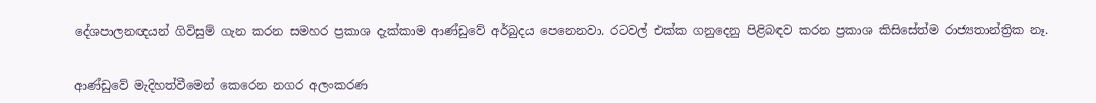දේශපාලනඥයන් ගිවිසුම් ගැන කරන සමහර ප්‍රකාශ දැක්කාම ආණ්ඩුවේ අර්බුදය පෙනෙනවා. රටවල් එක්ක ගනුදෙනු පිළිබඳව කරන ප්‍රකාශ කිසිසේත්ම රාජ්‍යතාන්ත්‍රික නෑ.


ආණ්ඩුවේ මැදිහත්වීමෙන් කෙරෙන නගර අලංකරණ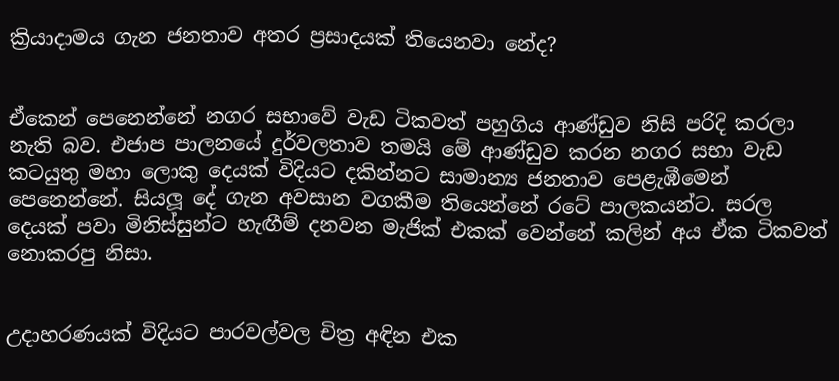ක්‍රියාදාමය ගැන ජනතාව අතර ප්‍රසාදයක් තියෙනවා නේද?


ඒකෙන් පෙනෙන්නේ නගර සභාවේ වැඩ ටිකවත් පහුගිය ආණ්ඩුව නිසි පරිදි කරලා නැති බව. එජාප පාලනයේ දුර්වලතාව තමයි මේ ආණ්ඩුව කරන නගර සභා වැඩ කටයුතු මහා ලොකු දෙයක් විදියට දකින්නට සාමාන්‍ය ජනතාව පෙළැඹීමෙන් පෙනෙන්නේ. සියලූ දේ ගැන අවසාන වගකීම තියෙන්නේ රටේ පාලකයන්ට. සරල දෙයක් පවා මිනිස්සුන්ට හැඟීම් දනවන මැජික් එකක් වෙන්නේ කලින් අය ඒක ටිකවත් නොකරපු නිසා.


උදාහරණයක් විදියට පාරවල්වල චිත්‍ර අඳින එක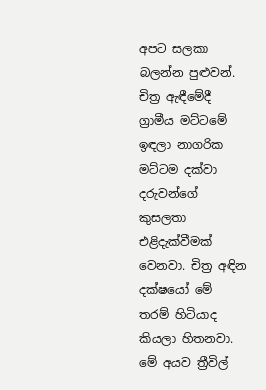අපට සලකා බලන්න පුළුවන්. චිත්‍ර ඇඳීමේදී ග්‍රාමීය මට්ටමේ ඉඳලා නාගරික මට්ටම දක්වා දරුවන්ගේ කුසලතා එළිදැක්වීමක් වෙනවා. චිත්‍ර අඳින දක්ෂයෝ මේ තරම් හිටියාද කියලා හිතනවා. මේ අයව ත්‍රීවිල්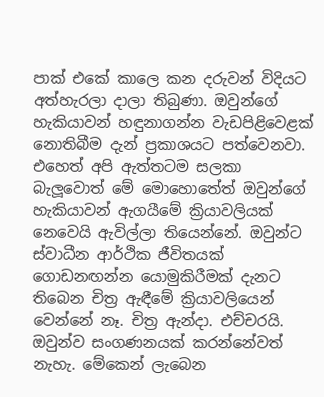පාක් එකේ කාලෙ කන දරුවන් විදියට අත්හැරලා දාලා තිබුණා. ඔවුන්ගේ හැකියාවන් හඳුනාගන්න වැඩපිළිවෙළක් නොතිබීම දැන් ප්‍රකාශයට පත්වෙනවා.
එහෙත් අපි ඇත්තටම සලකා බැලූවොත් මේ මොහොතේත් ඔවුන්ගේ හැකියාවන් ඇගයීමේ ක්‍රියාවලියක් නෙවෙයි ඇවිල්ලා තියෙන්නේ. ඔවුන්ට ස්වාධීන ආර්ථික ජීවිතයක් ගොඩනඟන්න යොමුකිරීමක් දැනට තිබෙන චිත්‍ර ඇඳීමේ ක්‍රියාවලියෙන් වෙන්නේ නෑ. චිත්‍ර ඇන්දා. එච්චරයි. ඔවුන්ව සංගණනයක් කරන්නේවත් නැහැ. මේකෙන් ලැබෙන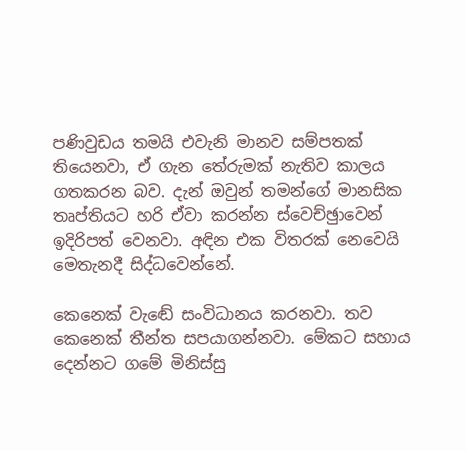පණිවුඩය තමයි එවැනි මානව සම්පතක් තියෙනවා, ඒ ගැන තේරුමක් නැතිව කාලය ගතකරන බව. දැන් ඔවුන් තමන්ගේ මානසික තෘප්තියට හරි ඒවා කරන්න ස්වෙච්ඡුාවෙන් ඉදිරිපත් වෙනවා. අඳින එක විතරක් නෙවෙයි මෙතැනදී සිද්ධවෙන්නේ.

කෙනෙක් වැඬේ සංවිධානය කරනවා. තව කෙනෙක් තීන්ත සපයාගන්නවා. මේකට සහාය දෙන්නට ගමේ මිනිස්සු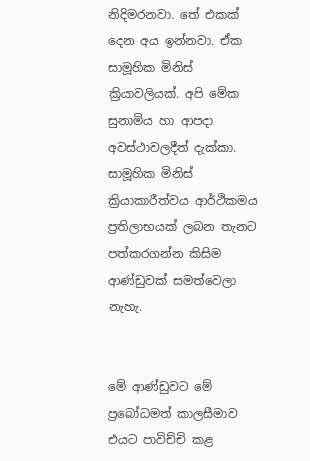නිදිමරනවා. තේ එකක් දෙන අය ඉන්නවා. ඒක සාමූහික මිනිස් ක්‍රියාවලියක්. අපි මේක සුනාමිය හා ආපදා අවස්ථාවලදීත් දැක්කා. සාමූහික මිනිස් ක්‍රියාකාරීත්වය ආර්ථිකමය ප්‍රතිලාභයක් ලබන තැනට පත්කරගන්න කිසිම ආණ්ඩුවක් සමත්වෙලා නැහැ.


මේ ආණ්ඩුවට මේ ප්‍රබෝධමත් කාලසීමාව එයට පාවිච්චි කළ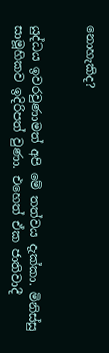නොහැකිද?


යුද්ධය ඉවරවුණාමත් අපි මේ තත්වය දැක්කා. මිනිස්සු සාමූහිකව ඉදිරිපත් වුණා. එහෙත් ඒක ජාතිවාදී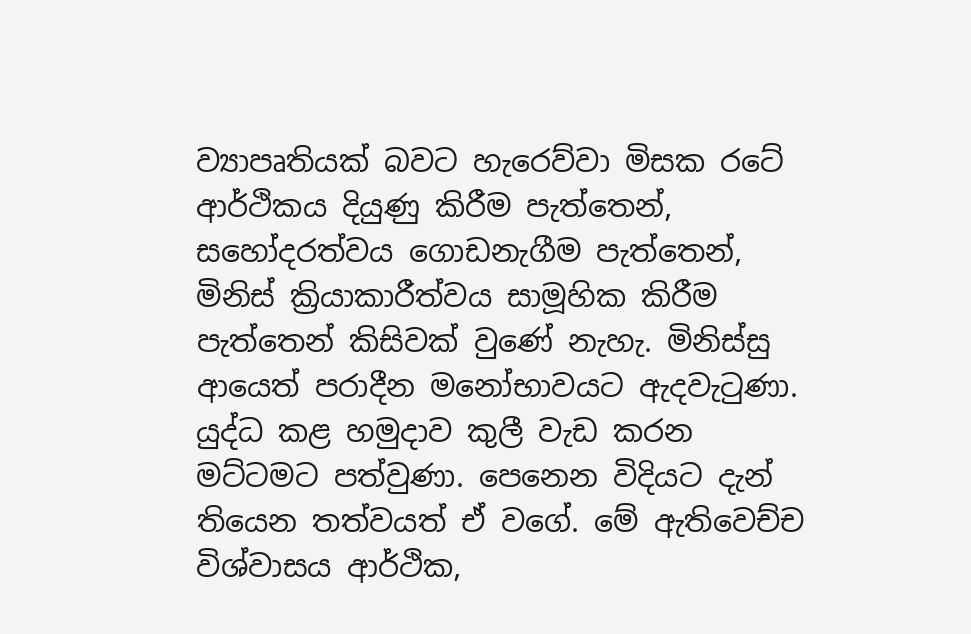ව්‍යාපෘතියක් බවට හැරෙව්වා මිසක රටේ ආර්ථිකය දියුණු කිරීම පැත්තෙන්, සහෝදරත්වය ගොඩනැගීම පැත්තෙන්, මිනිස් ක්‍රියාකාරීත්වය සාමූහික කිරීම පැත්තෙන් කිසිවක් වුණේ නැහැ. මිනිස්සු ආයෙත් පරාදීන මනෝභාවයට ඇදවැටුණා. යුද්ධ කළ හමුදාව කුලී වැඩ කරන මට්ටමට පත්වුණා. පෙනෙන විදියට දැන් තියෙන තත්වයත් ඒ වගේ. මේ ඇතිවෙච්ච විශ්වාසය ආර්ථික,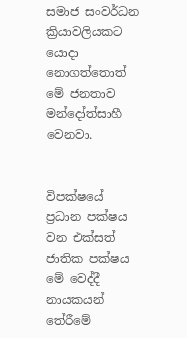සමාජ සංවර්ධන ක්‍රියාවලියකට යොදා නොගත්තොත් මේ ජනතාව මන්දෝත්සාහී වෙනවා.


විපක්ෂයේ ප්‍රධාන පක්ෂය වන එක්සත් ජාතික පක්ෂය මේ වෙද්දී නායකයන් තේරීමේ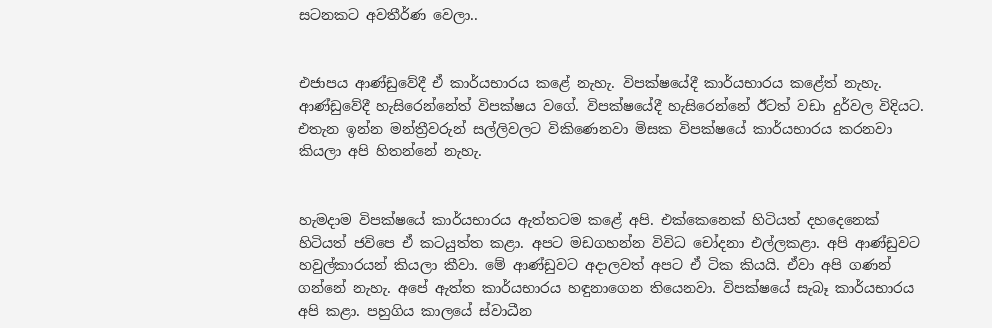සටනකට අවතීර්ණ වෙලා..


එජාපය ආණ්ඩුවේදී ඒ කාර්යභාරය කළේ නැහැ. විපක්ෂයේදී කාර්යභාරය කළේත් නැහැ. ආණ්ඩුවේදී හැසිරෙන්නේත් විපක්ෂය වගේ. විපක්ෂයේදී හැසිරෙන්නේ ඊටත් වඩා දුර්වල විදියට. එතැන ඉන්න මන්ත්‍රීවරුන් සල්ලිවලට විකිණෙනවා මිසක විපක්ෂයේ කාර්යභාරය කරනවා කියලා අපි හිතන්නේ නැහැ.


හැමදාම විපක්ෂයේ කාර්යභාරය ඇත්තටම කළේ අපි. එක්කෙනෙක් හිටියත් දහදෙනෙක් හිටියත් ජවිපෙ ඒ කටයුත්ත කළා. අපට මඩගහන්න විවිධ චෝදනා එල්ලකළා. අපි ආණ්ඩුවට හවුල්කාරයන් කියලා කීවා. මේ ආණ්ඩුවට අදාලවත් අපට ඒ ටික කියයි. ඒවා අපි ගණන් ගන්නේ නැහැ. අපේ ඇත්ත කාර්යභාරය හඳුනාගෙන තියෙනවා. විපක්ෂයේ සැබෑ කාර්යභාරය අපි කළා. පහුගිය කාලයේ ස්වාධීන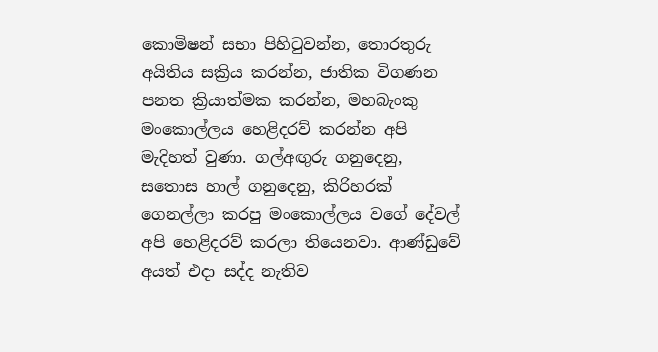කොමිෂන් සභා පිහිටුවන්න, තොරතුරු අයිතිය සක්‍රිය කරන්න, ජාතික විගණන පනත ක්‍රියාත්මක කරන්න, මහබැංකු මංකොල්ලය හෙළිදරව් කරන්න අපි මැදිහත් වුණා. ගල්අඟුරු ගනුදෙනු, සතොස හාල් ගනුදෙනු, කිරිහරක් ගෙනල්ලා කරපු මංකොල්ලය වගේ දේවල් අපි හෙළිදරව් කරලා තියෙනවා. ආණ්ඩුවේ අයත් එදා සද්ද නැතිව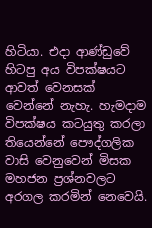හිටියා. එදා ආණ්ඩුවේ හිටපු අය විපක්ෂයට ආවත් වෙනසක් වෙන්නේ නැහැ. හැමදාම විපක්ෂය කටයුතු කරලා තියෙන්නේ පෞද්ගලික වාසි වෙනුවෙන් මිසක මහජන ප්‍රශ්නවලට අරගල කරමින් නෙවෙයි.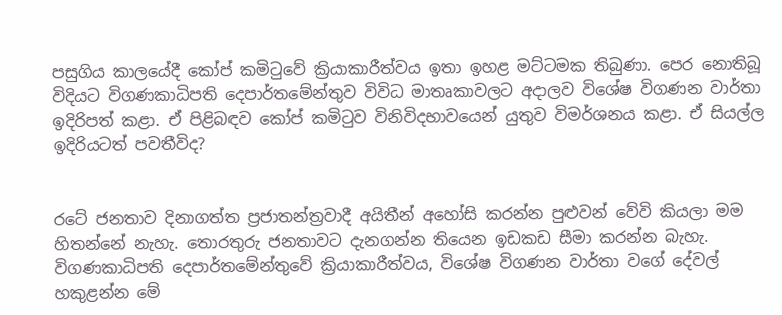පසුගිය කාලයේදී කෝප් කමිටුවේ ක්‍රියාකාරීත්වය ඉතා ඉහළ මට්ටමක තිබුණා. පෙර නොතිබූ විදියට විගණකාධිපති දෙපාර්තමේන්තුව විවිධ මාතෘකාවලට අදාලව විශේෂ විගණන වාර්තා ඉදිරිපත් කළා. ඒ පිළිබඳව කෝප් කමිටුව විනිවිදභාවයෙන් යුතුව විමර්ශනය කළා. ඒ සියල්ල ඉදිරියටත් පවතීවිද?


රටේ ජනතාව දිනාගත්ත ප්‍රජාතන්ත්‍රවාදී අයිතීන් අහෝසි කරන්න පුළුවන් වේවි කියලා මම හිතන්නේ නැහැ. තොරතුරු ජනතාවට දැනගන්න තියෙන ඉඩකඩ සීමා කරන්න බැහැ. විගණකාධිපති දෙපාර්තමේන්තුවේ ක්‍රියාකාරීත්වය, විශේෂ විගණන වාර්තා වගේ දේවල් හකුළන්න මේ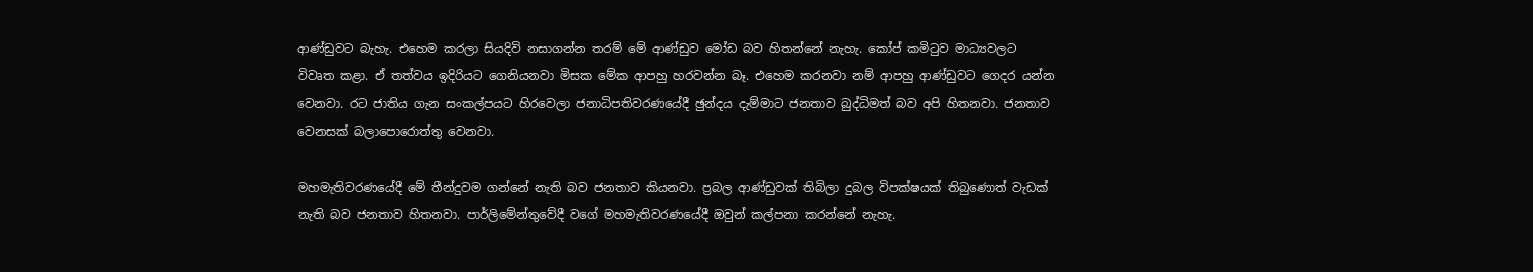ආණ්ඩුවට බැහැ. එහෙම කරලා සියදිවි නසාගන්න තරම් මේ ආණ්ඩුව මෝඩ බව හිතන්නේ නැහැ. කෝප් කමිටුව මාධ්‍යවලට විවෘත කළා. ඒ තත්වය ඉදිරියට ගෙනියනවා මිසක මේක ආපහු හරවන්න බෑ. එහෙම කරනවා නම් ආපහු ආණ්ඩුවට ගෙදර යන්න වෙනවා. රට ජාතිය ගැන සංකල්පයට හිරවෙලා ජනාධිපතිවරණයේදී ඡුන්දය දැම්මාට ජනතාව බුද්ධිමත් බව අපි හිතනවා. ජනතාව වෙනසක් බලාපොරොත්තු වෙනවා.

මහමැතිවරණයේදී මේ තීන්දුවම ගන්නේ නැති බව ජනතාව කියනවා. ප්‍රබල ආණ්ඩුවක් තිබිලා දුබල විපක්ෂයක් තිබුණොත් වැඩක් නැති බව ජනතාව හිතනවා. පාර්ලිමේන්තුවේදී වගේ මහමැතිවරණයේදී ඔවුන් කල්පනා කරන්නේ නැහැ.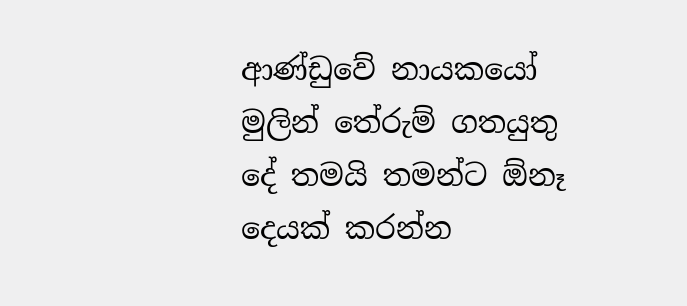ආණ්ඩුවේ නායකයෝ මුලින් තේරුම් ගතයුතු දේ තමයි තමන්ට ඕනෑ දෙයක් කරන්න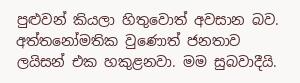පුළුවන් කියලා හිතුවොත් අවසාන බව. අත්තනෝමතික වුණොත් ජනතාව ලයිසන් එක හකුළනවා. මම සුබවාදීයි.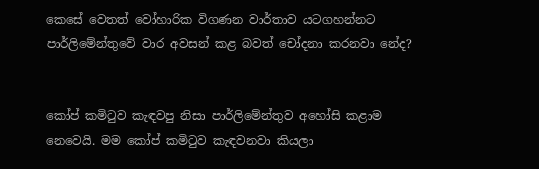කෙසේ වෙතත් වෝහාරික විගණන වාර්තාව යටගහන්නට පාර්ලිමේන්තුවේ වාර අවසන් කළ බවත් චෝදනා කරනවා නේද?


කෝප් කමිටුව කැඳවපු නිසා පාර්ලිමේන්තුව අහෝසි කළාම නෙවෙයි. මම කෝප් කමිටුව කැඳවනවා කියලා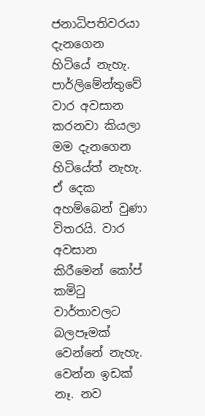ජනාධිපතිවරයා දැනගෙන හිටියේ නැහැ. පාර්ලිමේන්තුවේ වාර අවසාන කරනවා කියලා මම දැනගෙන හිටියේත් නැහැ. ඒ දෙක අහම්බෙන් වුණා විතරයි. වාර අවසාන කිරීමෙන් කෝප් කමිටු වාර්තාවලට බලපෑමක් වෙන්නේ නැහැ. වෙන්න ඉඩක් නෑ. නව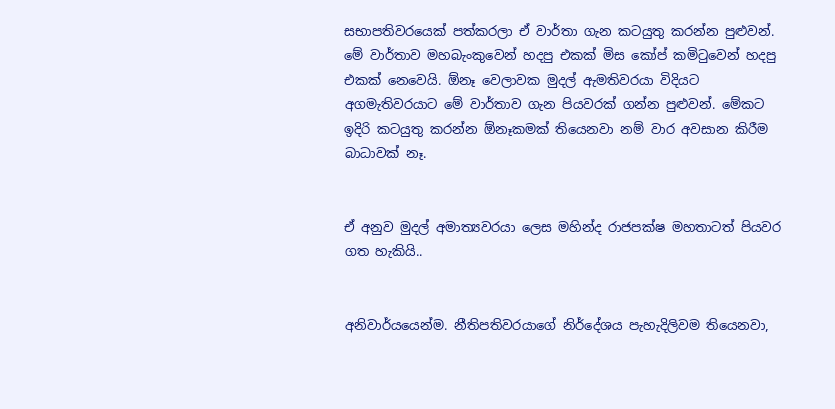සභාපතිවරයෙක් පත්කරලා ඒ වාර්තා ගැන කටයුතු කරන්න පුළුවන්. මේ වාර්තාව මහබැංකුවෙන් හදපු එකක් මිස කෝප් කමිටුවෙන් හදපු එකක් නෙවෙයි. ඕනෑ වෙලාවක මුදල් ඇමතිවරයා විදියට අගමැතිවරයාට මේ වාර්තාව ගැන පියවරක් ගන්න පුළුවන්. මේකට ඉදිරි කටයුතු කරන්න ඕනෑකමක් තියෙනවා නම් වාර අවසාන කිරීම බාධාවක් නෑ.


ඒ අනුව මුදල් අමාත්‍යවරයා ලෙස මහින්ද රාජපක්ෂ මහතාටත් පියවර ගත හැකියි..


අනිවාර්යයෙන්ම. නීතිපතිවරයාගේ නිර්දේශය පැහැදිලිවම තියෙනවා,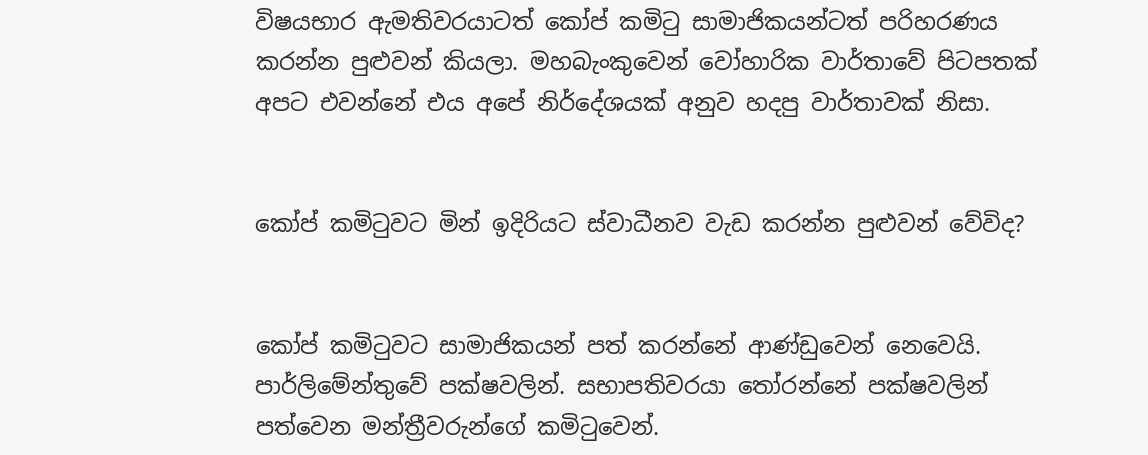විෂයභාර ඇමතිවරයාටත් කෝප් කමිටු සාමාජිකයන්ටත් පරිහරණය කරන්න පුළුවන් කියලා. මහබැංකුවෙන් වෝහාරික වාර්තාවේ පිටපතක් අපට එවන්නේ එය අපේ නිර්දේශයක් අනුව හදපු වාර්තාවක් නිසා.


කෝප් කමිටුවට මින් ඉදිරියට ස්වාධීනව වැඩ කරන්න පුළුවන් වේවිද?


කෝප් කමිටුවට සාමාජිකයන් පත් කරන්නේ ආණ්ඩුවෙන් නෙවෙයි. පාර්ලිමේන්තුවේ පක්ෂවලින්. සභාපතිවරයා තෝරන්නේ පක්ෂවලින් පත්වෙන මන්ත්‍රීවරුන්ගේ කමිටුවෙන්.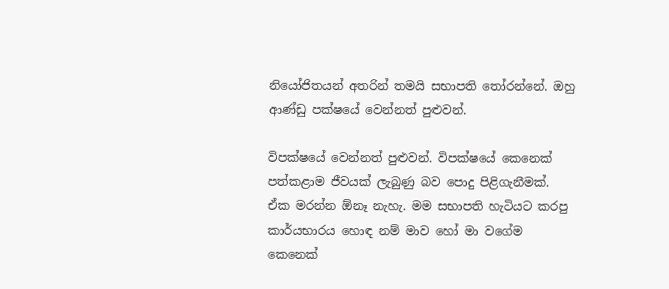නියෝජිතයන් අතරින් තමයි සභාපති තෝරන්නේ. ඔහු ආණ්ඩු පක්ෂයේ වෙන්නත් පුළුවන්.

විපක්ෂයේ වෙන්නත් පුළුවන්. විපක්ෂයේ කෙනෙක් පත්කළාම ජීවයක් ලැබුණු බව පොදු පිළිගැනීමක්. ඒක මරන්න ඕනෑ නැහැ. මම සභාපති හැටියට කරපු කාර්යභාරය හොඳ නම් මාව හෝ මා වගේම කෙනෙක්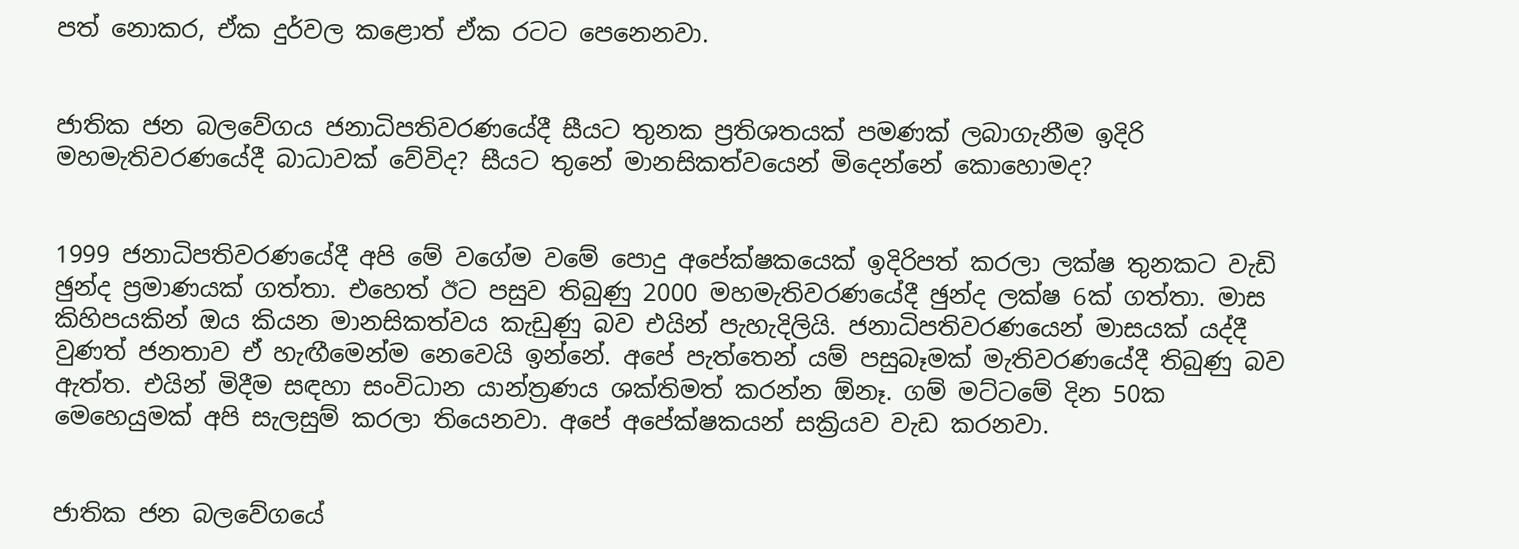පත් නොකර, ඒක දුර්වල කළොත් ඒක රටට පෙනෙනවා.


ජාතික ජන බලවේගය ජනාධිපතිවරණයේදී සීයට තුනක ප්‍රතිශතයක් පමණක් ලබාගැනීම ඉදිරි මහමැතිවරණයේදී බාධාවක් වේවිද? සීයට තුනේ මානසිකත්වයෙන් මිදෙන්නේ කොහොමද?


1999 ජනාධිපතිවරණයේදී අපි මේ වගේම වමේ පොදු අපේක්ෂකයෙක් ඉදිරිපත් කරලා ලක්ෂ තුනකට වැඩි ඡුන්ද ප්‍රමාණයක් ගත්තා. එහෙත් ඊට පසුව තිබුණු 2000 මහමැතිවරණයේදී ඡුන්ද ලක්ෂ 6ක් ගත්තා. මාස කිහිපයකින් ඔය කියන මානසිකත්වය කැඩුණු බව එයින් පැහැදිලියි. ජනාධිපතිවරණයෙන් මාසයක් යද්දී වුණත් ජනතාව ඒ හැඟීමෙන්ම නෙවෙයි ඉන්නේ. අපේ පැත්තෙන් යම් පසුබෑමක් මැතිවරණයේදී තිබුණු බව ඇත්ත. එයින් මිදීම සඳහා සංවිධාන යාන්ත්‍රණය ශක්තිමත් කරන්න ඕනෑ. ගම් මට්ටමේ දින 50ක මෙහෙයුමක් අපි සැලසුම් කරලා තියෙනවා. අපේ අපේක්ෂකයන් සක්‍රියව වැඩ කරනවා.


ජාතික ජන බලවේගයේ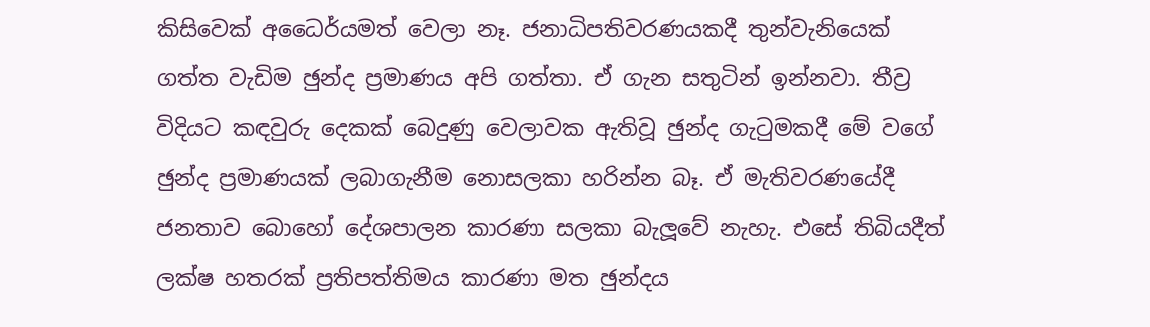කිසිවෙක් අධෛර්යමත් වෙලා නෑ. ජනාධිපතිවරණයකදී තුන්වැනියෙක් ගත්ත වැඩිම ඡුන්ද ප්‍රමාණය අපි ගත්තා. ඒ ගැන සතුටින් ඉන්නවා. තීව්‍ර විදියට කඳවුරු දෙකක් බෙදුණු වෙලාවක ඇතිවූ ඡුන්ද ගැටුමකදී මේ වගේ ඡුන්ද ප්‍රමාණයක් ලබාගැනීම නොසලකා හරින්න බෑ. ඒ මැතිවරණයේදී ජනතාව බොහෝ දේශපාලන කාරණා සලකා බැලූවේ නැහැ. එසේ තිබියදීත් ලක්ෂ හතරක් ප්‍රතිපත්තිමය කාරණා මත ඡුන්දය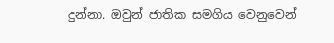දුන්නා. ඔවුන් ජාතික සමගිය වෙනුවෙන්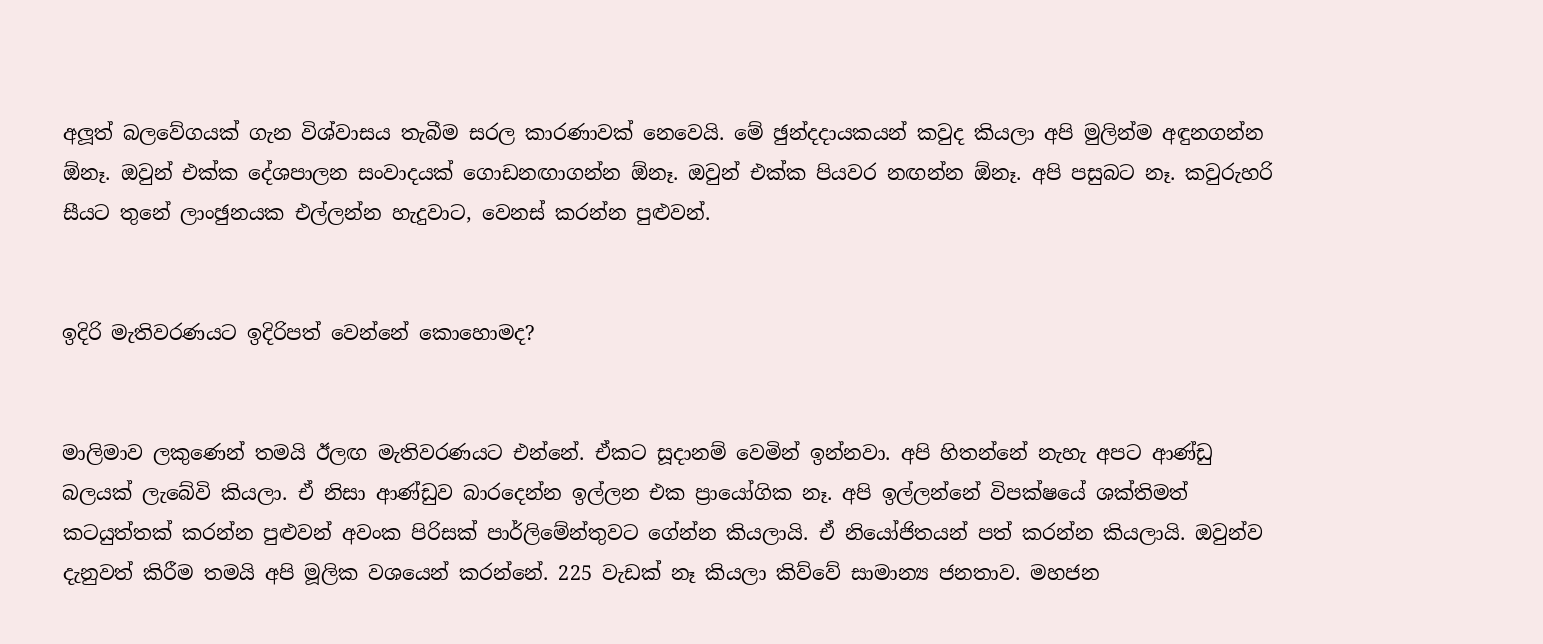අලූත් බලවේගයක් ගැන විශ්වාසය තැබීම සරල කාරණාවක් නෙවෙයි. මේ ඡුන්දදායකයන් කවුද කියලා අපි මුලින්ම අඳුනගන්න ඕනෑ. ඔවුන් එක්ක දේශපාලන සංවාදයක් ගොඩනඟාගන්න ඕනෑ. ඔවුන් එක්ක පියවර නඟන්න ඕනෑ. අපි පසුබට නෑ. කවුරුහරි සීයට තුනේ ලාංඡුනයක එල්ලන්න හැදුවාට, වෙනස් කරන්න පුළුවන්.


ඉදිරි මැතිවරණයට ඉදිරිපත් වෙන්නේ කොහොමද?


මාලිමාව ලකුණෙන් තමයි ඊලඟ මැතිවරණයට එන්නේ. ඒකට සූදානම් වෙමින් ඉන්නවා. අපි හිතන්නේ නැහැ අපට ආණ්ඩු බලයක් ලැබේවි කියලා. ඒ නිසා ආණ්ඩුව බාරදෙන්න ඉල්ලන එක ප්‍රායෝගික නෑ. අපි ඉල්ලන්නේ විපක්ෂයේ ශක්තිමත් කටයුත්තක් කරන්න පුළුවන් අවංක පිරිසක් පාර්ලිමේන්තුවට ගේන්න කියලායි. ඒ නියෝජිතයන් පත් කරන්න කියලායි. ඔවුන්ව දැනුවත් කිරීම තමයි අපි මූලික වශයෙන් කරන්නේ. 225 වැඩක් නෑ කියලා කිව්වේ සාමාන්‍ය ජනතාව. මහජන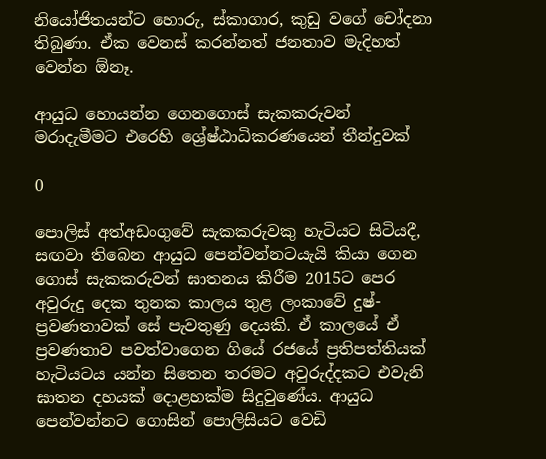නියෝජිතයන්ට හොරු, ස්කාගාර, කුඩු වගේ චෝදනා තිබුණා. ඒක වෙනස් කරන්නත් ජනතාව මැදිහත් වෙන්න ඕනෑ.

ආයුධ හොයන්න ගෙනගොස් සැකකරුවන් මරාදැමීමට එරෙහි ශ්‍රේෂ්ඨාධිකරණයෙන් තීන්දුවක්

0

පොලිස් අත්අඩංගුවේ සැකකරුවකු හැටියට සිටියදී, සඟවා තිබෙන ආයුධ පෙන්වන්නටයැයි කියා ගෙන ගොස් සැකකරුවන් ඝාතනය කිරීම 2015ට පෙර අවුරුදු දෙක තුනක කාලය තුළ ලංකාවේ දුෂ්-ප්‍රවණතාවක් සේ පැවතුණු දෙයකි. ඒ කාලයේ ඒ ප්‍රවණතාව පවත්වාගෙන ගියේ රජයේ ප්‍රතිපත්තියක් හැටියටය යන්න සිතෙන තරමට අවුරුද්දකට එවැනි ඝාතන දහයක් දොළහක්ම සිදුවුණේය. ආයුධ පෙන්වන්නට ගොසින් පොලිසියට වෙඩි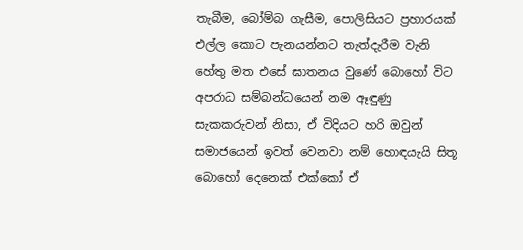තැබීම, බෝම්බ ගැසීම, පොලිසියට ප්‍රහාරයක් එල්ල කොට පැනයන්නට තැත්දැරීම වැනි හේතු මත එසේ ඝාතනය වුණේ බොහෝ විට අපරාධ සම්බන්ධයෙන් නම ඈඳුණු සැකකරුවන් නිසා, ඒ විදියට හරි ඔවුන් සමාජයෙන් ඉවත් වෙනවා නම් හොඳයැයි සිතූ බොහෝ දෙනෙක් එක්කෝ ඒ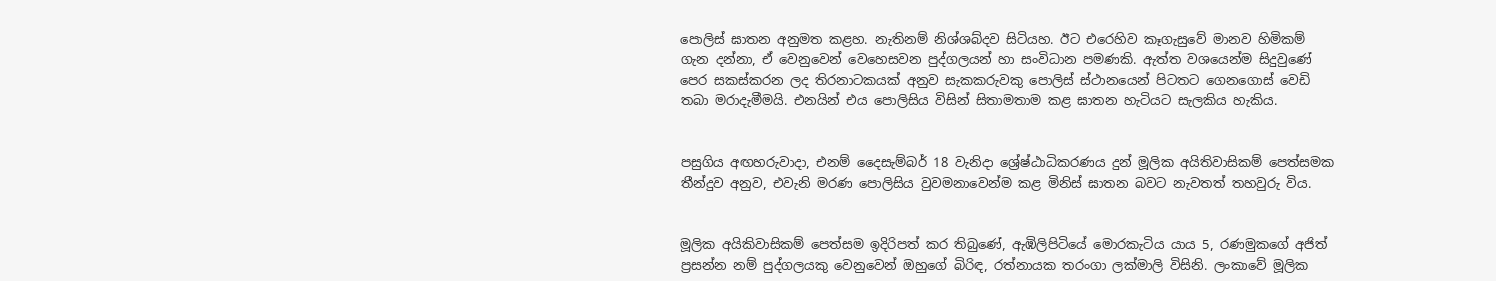පොලිස් ඝාතන අනුමත කළහ. නැතිනම් නිශ්ශබ්දව සිටියහ. ඊට එරෙහිව කෑගැසුවේ මානව හිමිකම් ගැන දන්නා, ඒ වෙනුවෙන් වෙහෙසවන පුද්ගලයන් හා සංවිධාන පමණකි. ඇත්ත වශයෙන්ම සිදුවුණේ පෙර සකස්කරන ලද තිරනාටකයක් අනුව සැකකරුවකු පොලිස් ස්ථානයෙන් පිටතට ගෙනගොස් වෙඩි තබා මරාදැමීමයි. එනයින් එය පොලිසිය විසින් සිතාමතාම කළ ඝාතන හැටියට සැලකිය හැකිය.


පසුගිය අඟහරුවාදා, එනම් දෛසැම්බර් 18 වැනිදා ශ්‍රේෂ්ඨාධිකරණය දුන් මූලික අයිතිවාසිකම් පෙත්සමක තීන්දුව අනුව, එවැනි මරණ පොලිසිය වුවමනාවෙන්ම කළ මිනිස් ඝාතන බවට නැවතත් තහවුරු විය.


මූලික අයිකිවාසිකම් පෙත්සම ඉදිරිපත් කර තිබුණේ, ඇඹිලිපිටියේ මොරකැටිය යාය 5, රණමුකගේ අජිත් ප්‍රසන්න නම් පුද්ගලයකු වෙනුවෙන් ඔහුගේ බිරිඳ, රත්නායක තරංගා ලක්මාලි විසිනි. ලංකාවේ මූලික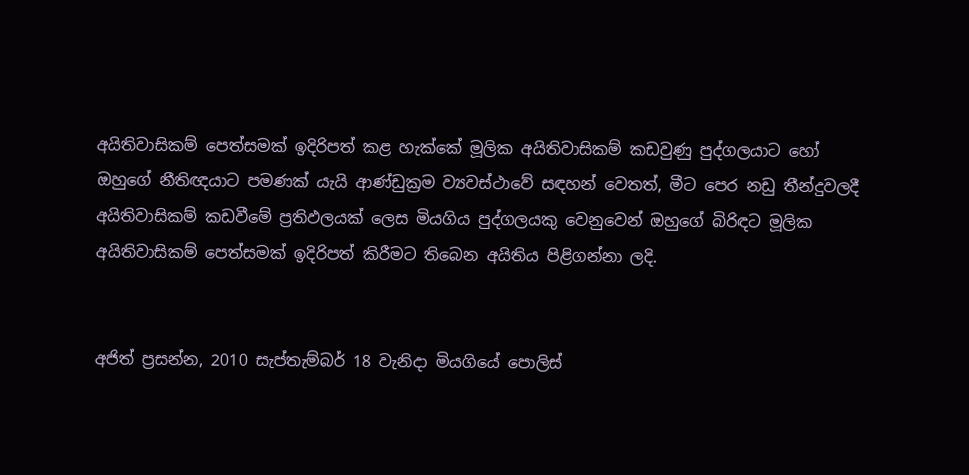අයිතිවාසිකම් පෙත්සමක් ඉදිරිපත් කළ හැක්කේ මූලික අයිතිවාසිකම් කඩවුණු පුද්ගලයාට හෝ ඔහුගේ නීතිඥයාට පමණක් යැයි ආණ්ඩුක්‍රම ව්‍යවස්ථාවේ සඳහන් වෙතත්, මීට පෙර නඩු තීන්දුවලදී අයිතිවාසිකම් කඩවීමේ ප්‍රතිඵලයක් ලෙස මියගිය පුද්ගලයකු වෙනුවෙන් ඔහුගේ බිරිඳට මූලික අයිතිවාසිකම් පෙත්සමක් ඉදිරිපත් කිරීමට තිබෙන අයිතිය පිළිගන්නා ලදි.


අජිත් ප්‍රසන්න, 2010 සැප්තැම්බර් 18 වැනිදා මියගියේ පොලිස්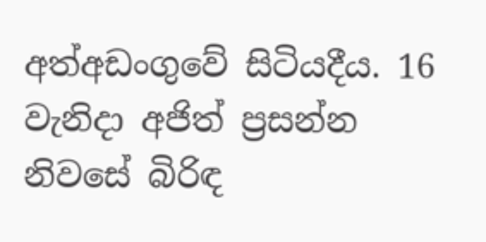අත්අඩංගුවේ සිටියදීය. 16 වැනිදා අජිත් ප්‍රසන්න නිවසේ බිරිඳ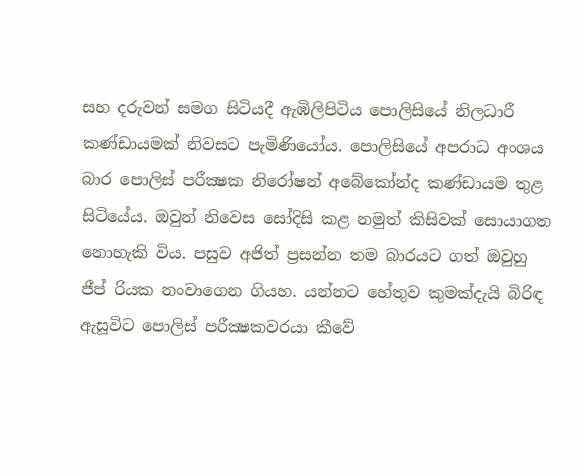සහ දරුවන් සමග සිටියදී ඇඹිලිපිටිය පොලිසියේ නිලධාරී කණ්ඩායමක් නිවසට පැමිණියෝය. පොලිසියේ අපරාධ අංශය බාර පොලිස් පරීක්‍ෂක නිරෝෂන් අබේකෝන්ද කණ්ඩායම තුළ සිටියේය. ඔවුන් නිවෙස සෝදිසි කළ නමුත් කිසිවක් සොයාගත නොහැකි විය. පසුව අජිත් ප්‍රසන්න තම බාරයට ගත් ඔවුහු ජීප් රියක නංවාගෙන ගියහ. යන්නට හේතුව කුමක්දැයි බිරිඳ ඇසූවිට පොලිස් පරීක්‍ෂකවරයා කීවේ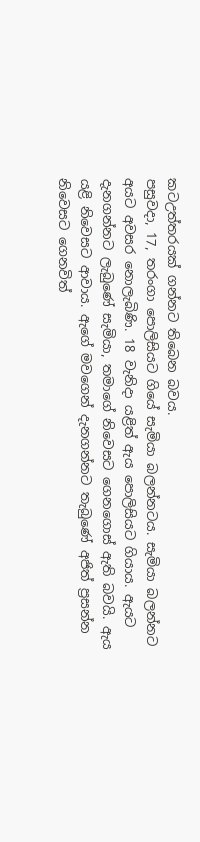කටඋත්තරයක් ගන්නට තිබෙන බවය.
පසුවදා, 17, තරංගා පොලිසියට ගියේ සැමියා බලන්නටය. සැමියා බලන්නට අයට අවසර නොලැබිණි. 18 වැනිදා යළිත් ඇය පොලිසියට ගියාය. ඇයට දැනගන්නට ලැබුණේ සැමියා, තමාගේ නිවෙසට ගෙනගොස් ඇති බවයි. ඇය යළි නිවෙසට ආවාය. ඇගේ මවගෙන් දැනගන්නට තැබුණේ අජිත් ප්‍රසන්න නිවෙසට ගෙනවිත්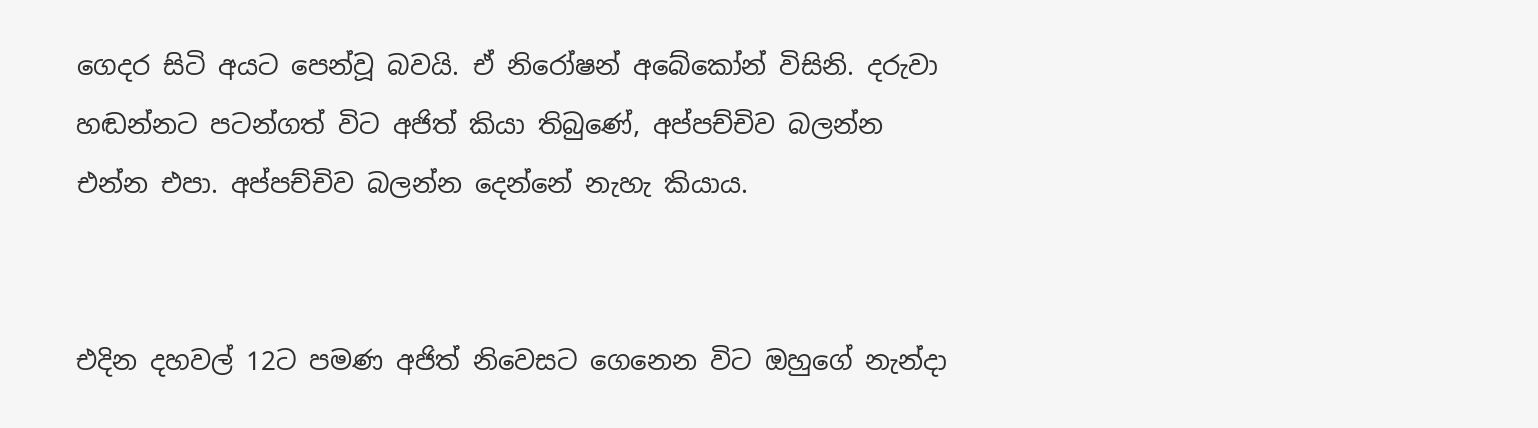ගෙදර සිටි අයට පෙන්වූ බවයි. ඒ නිරෝෂන් අබේකෝන් විසිනි. දරුවා හඬන්නට පටන්ගත් විට අජිත් කියා තිබුණේ, අප්පච්චිව බලන්න එන්න එපා. අප්පච්චිව බලන්න දෙන්නේ නැහැ කියාය.


එදින දහවල් 12ට පමණ අජිත් නිවෙසට ගෙනෙන විට ඔහුගේ නැන්දා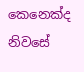කෙනෙක්ද නිවසේ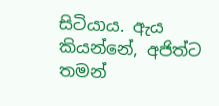සිටියාය. ඇය කියන්නේ, අජිත්ට තමන්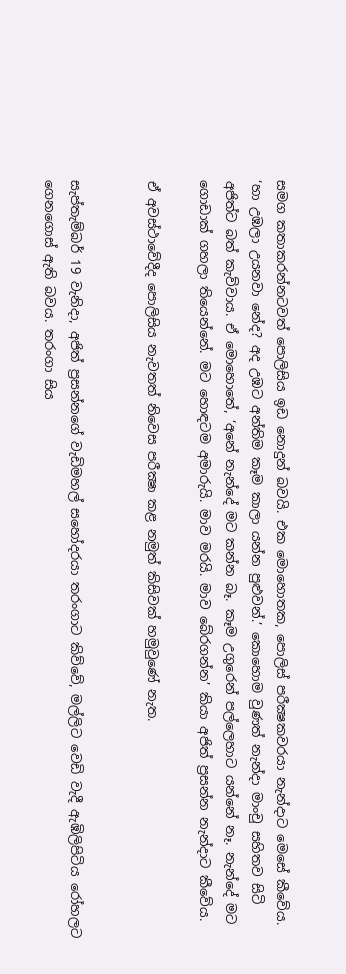සමග කතාකරන්නටවත් පොලිසිය ඉඩ නොදුන් බවයි. එක මොහොතක, පොලිස් පරීක්‍ෂකවරයා නැන්දාට මෙසේ කීවේය. ‘හා උඹලා උයනවා නේද? අද උඹට අන්තිම කෑම කාලා යන්න පුළුවන්.’ කොහොම වුණත් නැන්දා මාංචු සහිතව සිටි අජිත්ට බත් කැව්වාය. ඒ මොහොතේ, ‘අනේ නැන්දේ මට කන්න බෑ. කෑම උගුරෙන් පල්ලෙහාට යන්නේ නෑ. නැන්දේ මට ගොඩාක් ගහලා තියෙන්නේ. මට හොඳටම අමාරුයි. මාව මරයි. මාව බේරගන්න’ කියා අජිත් ප්‍රසන්න නැන්දාට කීවේය.

ඒ අවස්ථාවේදීද පොලිසිය නැවතත් නිවෙස පරීක්‍ෂා කළ නමුත් කිසිවක් හමුවුණේ නැත.


සැප්තැම්බර් 19 වැනිදා, අජිත් ප්‍රසන්නගේ වැඩිමහල් සහෝදරයා තරංගාට කිව්වේ, මල්ලිට වෙඩි වැදී ඇඹිලිපිටිය රෝහලට ගෙනගොස් ඇති බවය. තරංගා සිය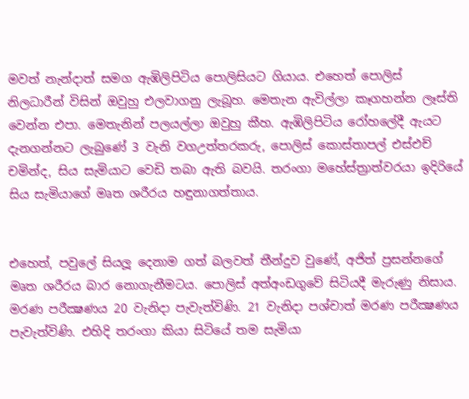මවත් නැන්දාත් සමග ඇඹිලිපිටිය පොලිසියට ගියාය. එහෙත් පොලිස් නිලධාරීන් විසින් ඔවුහු එලවාගනු ලැබූහ. මෙතැන ඇවිල්ලා කෑගහන්න ලෑස්ති වෙන්න එපා. මෙතැනින් පලයල්ලා ඔවුහු කීහ. ඇඹිලිපිටිය රෝහලේදී ඇයට දැනගන්නට ලැබුණේ 3 වැනි වගඋත්තරකරු, පොලිස් කොස්තාපල් එස්එච් චමින්ද, සිය සැමියාට වෙඩි තබා ඇති බවයි. තරංගා මහේස්ත්‍රාත්වරයා ඉදිරියේ සිය සැමියාගේ මෘත ශරීරය හඳුනාගත්තාය.


එහෙත්, පවුලේ සියලූ දෙනාම ගත් බලවත් තීන්දුව වුණේ, අජිත් ප්‍රසන්නගේ මෘත ශරීරය බාර නොගැනීමටය. පොලිස් අත්අංඩගුවේ සිටියදී මැරුණු නිසාය. මරණ පරීක්‍ෂණය 20 වැනිදා පැවැත්විණි. 21 වැනිදා පශ්චාත් මරණ පරීක්‍ෂණය පැවැත්විණි. එහිදි තරංගා කියා සිටියේ තම සැමියා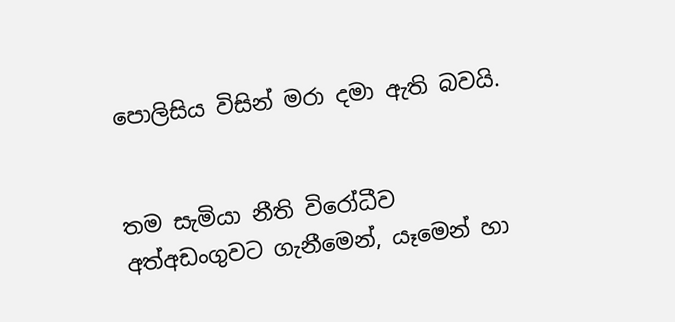පොලිසිය විසින් මරා දමා ඇති බවයි.


තම සැමියා නීති විරෝධීව අත්අඩංගුවට ගැනීමෙන්, යෑමෙන් හා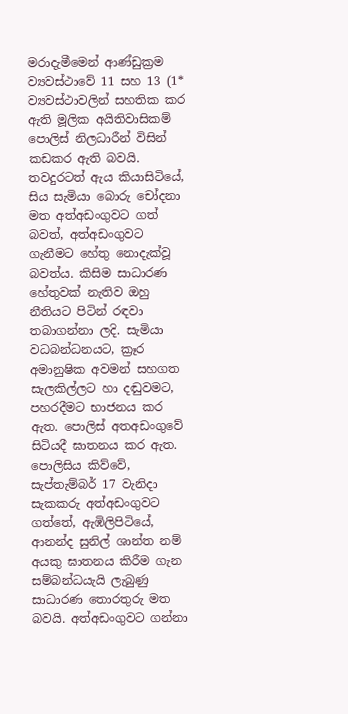මරාදැමීමෙන් ආණ්ඩුක්‍රම ව්‍යවස්ථාවේ 11 සහ 13 (1* ව්‍යවස්ථාවලින් සහතික කර ඇති මූලික අයිතිවාසිකම් පොලිස් නිලධාරීන් විසින් කඩකර ඇති බවයි. තවදුරටත් ඇය කියාසිටියේ, සිය සැමියා බොරු චෝදනා මත අත්අඩංගුවට ගත් බවත්, අත්අඩංගුවට ගැනීමට හේතු නොදැක්වූ බවත්ය. කිසිම සාධාරණ හේතුවක් නැතිව ඔහු නීතියට පිටින් රඳවා තබාගන්නා ලදි. සැමියා වධබන්ධනයට, ක්‍රෑර අමානුෂික අවමන් සහගත සැලකිල්ලට හා දඬුවමට, පහරදීමට භාජනය කර ඇත. පොලිස් අතඅඩංගුවේ සිටියදී ඝාතනය කර ඇත.
පොලිසිය කිව්වේ, සැප්තැම්බර් 17 වැනිදා සැකකරු අත්අඩංගුවට ගත්තේ, ඇඹිලිපිටියේ, ආනන්ද සුනිල් ශාන්ත නම් අයකු ඝාතනය කිරීම ගැන සම්බන්ධයැයි ලැබුණු සාධාරණ තොරතුරු මත බවයි. අත්අඩංගුවට ගන්නා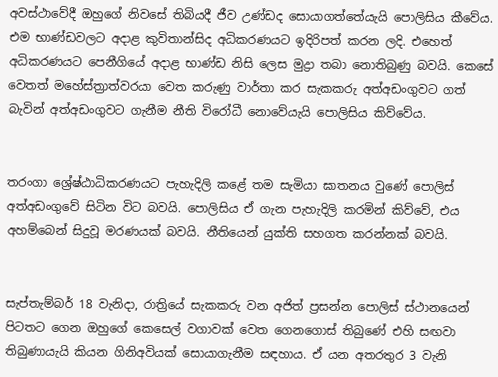අවස්ථාවේදී ඔහුගේ නිවසේ තිබියදී ජීව උණ්ඩද සොයාගත්තේයැයි පොලිසිය කීවේය. එම භාණ්ඩවලට අදාළ කුවිතාන්සිද අධිකරණයට ඉදිරිපත් කරන ලදි. එහෙත් අධිකරණයට පෙනීගියේ අදාළ භාණ්ඩ නිසි ලෙස මුද්‍රා තබා නොතිබුණු බවයි. කෙසේ වෙතත් මහේස්ත්‍රාත්වරයා වෙත කරුණු වාර්තා කර සැකකරු අත්අඩංගුවට ගත් බැවින් අත්අඩංගුවට ගැනීම නීති විරෝධී නොවේයැයි පොලිසිය කිව්වේය.


තරංගා ශ්‍රේෂ්ඨාධිකරණයට පැහැදිලි කළේ තම සැමියා ඝාතනය වුණේ පොලිස් අත්අඩංගුවේ සිටින විට බවයි. පොලිසිය ඒ ගැන පැහැදිලි කරමින් කිව්වේ, එය අහම්බෙන් සිදුවූ මරණයක් බවයි. නීතියෙන් යුක්ති සහගත කරන්නක් බවයි.


සැප්තැම්බර් 18 වැනිදා, රාත්‍රියේ සැකකරු වන අජිත් ප්‍රසන්න පොලිස් ස්ථානයෙන් පිටතට ගෙන ඔහුගේ කෙසෙල් වගාවක් වෙත ගෙනගොස් තිබුණේ එහි සඟවා තිබුණායැයි කියන ගිනිඅවියක් සොයාගැනීම සඳහාය. ඒ යන අතරතුර 3 වැනි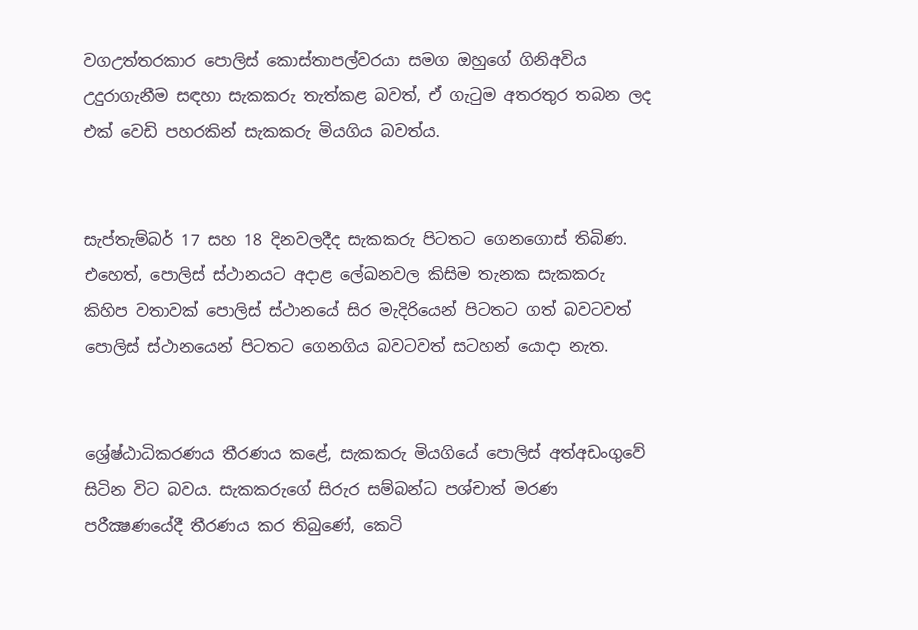වගඋත්තරකාර පොලිස් කොස්තාපල්වරයා සමග ඔහුගේ ගිනිඅවිය උදුරාගැනීම සඳහා සැකකරු තැත්කළ බවත්, ඒ ගැටුම අතරතුර තබන ලද එක් වෙඩි පහරකින් සැකකරු මියගිය බවත්ය.


සැප්තැම්බර් 17 සහ 18 දිනවලදීද සැකකරු පිටතට ගෙනගොස් තිබිණ. එහෙත්, පොලිස් ස්ථානයට අදාළ ලේඛනවල කිසිම තැනක සැකකරු කිහිප වතාවක් පොලිස් ස්ථානයේ සිර මැදිරියෙන් පිටතට ගත් බවටවත් පොලිස් ස්ථානයෙන් පිටතට ගෙනගිය බවටවත් සටහන් යොදා නැත.


ශ්‍රේෂ්ඨාධිකරණය තීරණය කළේ, සැකකරු මියගියේ පොලිස් අත්අඩංගුවේ සිටින විට බවය. සැකකරුගේ සිරුර සම්බන්ධ පශ්චාත් මරණ පරීක්‍ෂණයේදී තීරණය කර තිබුණේ, කෙටි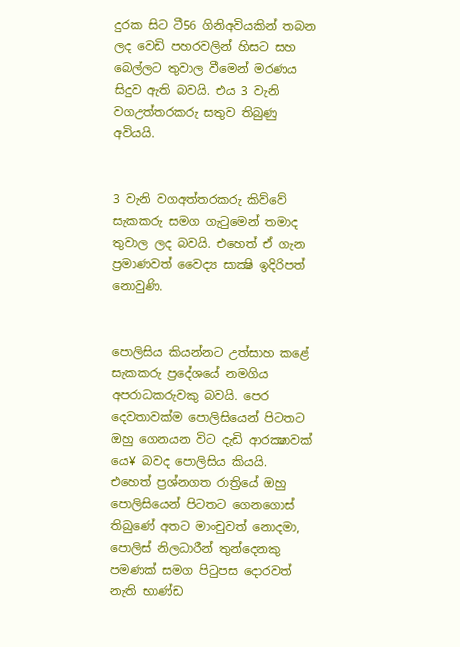දුරක සිට ටී56 ගිනිඅවියකින් තබන ලද වෙඩි පහරවලින් හිසට සහ බෙල්ලට තුවාල වීමෙන් මරණය සිදුව ඇති බවයි. එය 3 වැනි වගඋත්තරකරු සතුව තිබුණු අවියයි.


3 වැනි වගඅත්තරකරු කිව්වේ සැකකරු සමග ගැටුමෙන් තමාද තුවාල ලද බවයි. එහෙත් ඒ ගැන ප්‍රමාණවත් වෛද්‍ය සාක්‍ෂි ඉදිරිපත් නොවුණි.


පොලිසිය කියන්නට උත්සාහ කළේ සැකකරු ප්‍රදේශයේ නමගිය අපරාධකරුවකු බවයි. පෙර දෙවතාවක්ම පොලිසියෙන් පිටතට ඔහු ගෙනයන විට දැඩි ආරක්‍ෂාවක් යෙ¥ බවද පොලිසිය කියයි. එහෙත් ප්‍රශ්නගත රාත්‍රියේ ඔහු පොලිසියෙන් පිටතට ගෙනගොස් තිබුණේ අතට මාංචුවත් නොදමා, පොලිස් නිලධාරීන් තුන්දෙනකු පමණක් සමග පිටුපස දොරවත් නැති භාණ්ඩ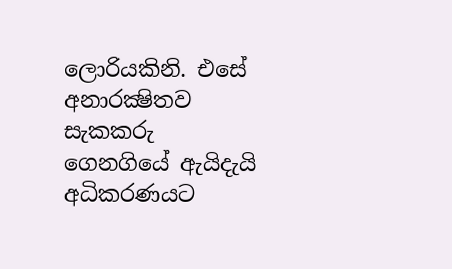ලොරියකිනි. එසේ අනාරක්‍ෂිතව සැකකරු ගෙනගියේ ඇයිදැයි අධිකරණයට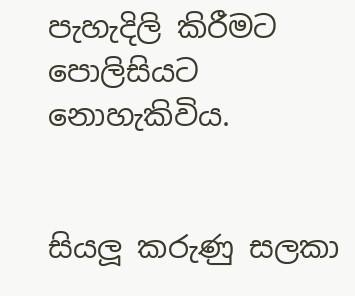පැහැදිලි කිරීමට පොලිසියට නොහැකිවිය.


සියලූ කරුණු සලකා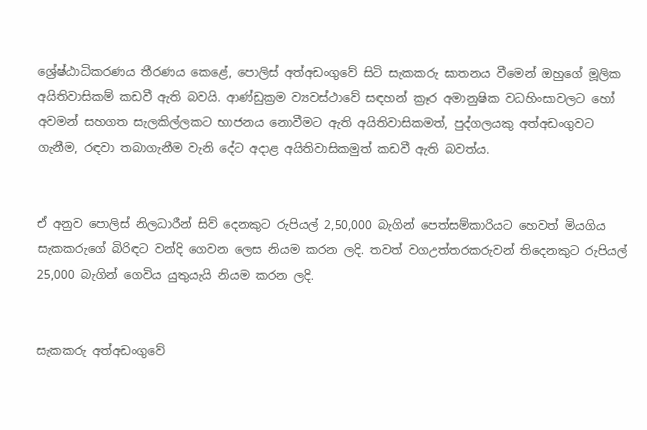ශ්‍රේෂ්ඨාධිකරණය තීරණය කෙළේ, පොලිස් අත්අඩංගුවේ සිටි සැකකරු ඝාතනය වීමෙන් ඔහුගේ මූලික අයිතිවාසිකම් කඩවී ඇති බවයි. ආණ්ඩුක්‍රම ව්‍යවස්ථාවේ සඳහන් ක්‍රෑර අමානුෂික වධහිංසාවලට හෝ අවමන් සහගත සැලකිල්ලකට භාජනය නොවීමට ඇති අයිතිවාසිකමත්, පුද්ගලයකු අත්අඩංගුවට ගැනීම, රඳවා තබාගැනීම වැනි දේට අදාළ අයිතිවාසිකමුත් කඩවී ඇති බවත්ය.


ඒ අනුව පොලිස් නිලධාරීන් සිව් දෙනකුට රුපියල් 2,50,000 බැගින් පෙත්සම්කාරියට හෙවත් මියගිය සැකකරුගේ බිරිඳට වන්දි ගෙවන ලෙස නියම කරන ලදි. තවත් වගඋත්තරකරුවන් තිදෙනකුට රුපියල් 25,000 බැගින් ගෙවිය යුතුයැයි නියම කරන ලදි.


සැකකරු අත්අඩංගුවේ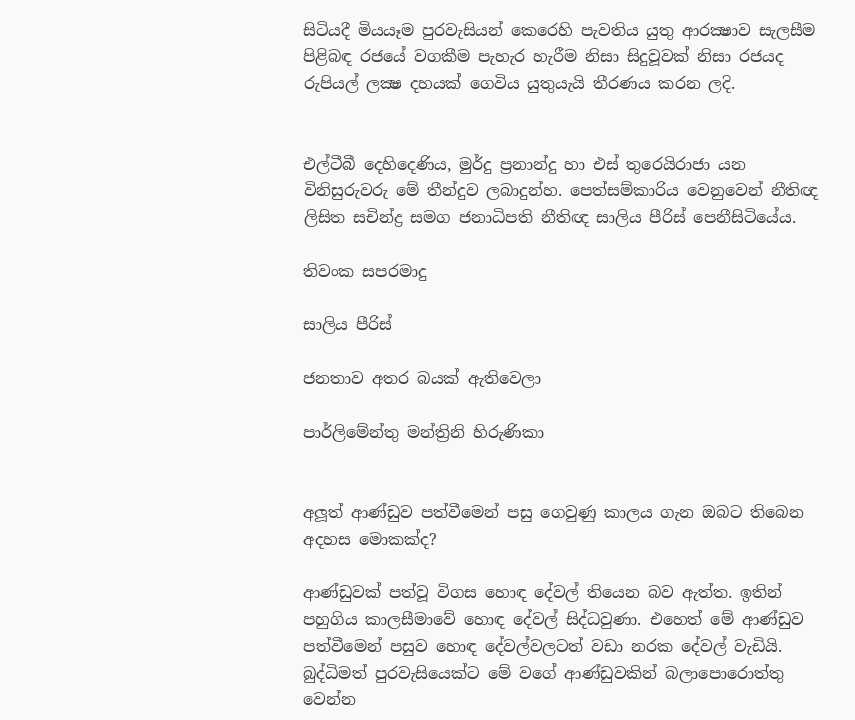සිටියදී මියයෑම පුරවැසියන් කෙරෙහි පැවතිය යුතු ආරක්‍ෂාව සැලසීම පිළිබඳ රජයේ වගකීම පැහැර හැරීම නිසා සිදුවූවක් නිසා රජයද රුපියල් ලක්‍ෂ දහයක් ගෙවිය යුතුයැයි තීරණය කරන ලදි.


එල්ටීබී දෙහිදෙණිය, මුර්දු ප්‍රනාන්දු හා එස් තුරෙයිරාජා යන විනිසුරුවරු මේ තීන්දුව ලබාදුන්හ. පෙත්සම්කාරිය වෙනුවෙන් නීතිඥ ලිසිත සචින්ද්‍ර සමග ජනාධිපති නීතිඥ සාලිය පීරිස් පෙනීසිටියේය.

තිවංක සපරමාදු

සාලිය පීරිස්

ජනතාව අතර බයක් ඇතිවෙලා

පාර්ලිමේන්තු මන්ත්‍රිනි හිරුණිකා


අලූත් ආණ්ඩුව පත්වීමෙන් පසු ගෙවුණු කාලය ගැන ඔබට තිබෙන අදහස මොකක්ද?

ආණ්ඩුවක් පත්වූ විගස හොඳ දේවල් තියෙන බව ඇත්ත. ඉතින් පහුගිය කාලසීමාවේ හොඳ දේවල් සිද්ධවුණා. එහෙත් මේ ආණ්ඩුව පත්වීමෙන් පසුව හොඳ දේවල්වලටත් වඩා නරක දේවල් වැඩියි. බුද්ධිමත් පුරවැසියෙක්ට මේ වගේ ආණ්ඩුවකින් බලාපොරොත්තු වෙන්න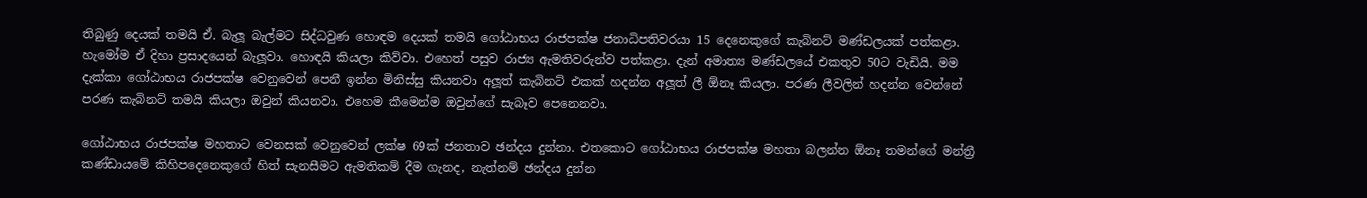තිබුණු දෙයක් තමයි ඒ. බැලූ බැල්මට සිද්ධවුණ හොඳම දෙයක් තමයි ගෝඨාභය රාජපක්ෂ ජනාධිපතිවරයා 15 දෙනෙකුගේ කැබිනට් මණ්ඩලයක් පත්කළා. හැමෝම ඒ දිහා ප්‍රසාදයෙන් බැලූවා. හොඳයි කියලා කිව්වා. එහෙත් පසුව රාජ්‍ය ඇමතිවරුන්ව පත්කළා. දැන් අමාත්‍ය මණ්ඩලයේ එකතුව 50ට වැඩියි. මම දැක්කා ගෝඨාභය රාජපක්ෂ වෙනුවෙන් පෙනී ඉන්න මිනිස්සු කියනවා අලූත් කැබිනට් එකක් හදන්න අලූත් ලී ඕනෑ කියලා. පරණ ලීවලින් හදන්න වෙන්නේ පරණ කැබිනට් තමයි කියලා ඔවුන් කියනවා. එහෙම කීමෙන්ම ඔවුන්ගේ සැබෑව පෙනෙනවා.

ගෝඨාභය රාජපක්ෂ මහතාට වෙනසක් වෙනුවෙන් ලක්ෂ 69ක් ජනතාව ඡන්දය දුන්නා. එතකොට ගෝඨාභය රාජපක්ෂ මහතා බලන්න ඕනෑ තමන්ගේ මන්ත්‍රී කණ්ඩායමේ කිහිපදෙනෙකුගේ හිත් සැනසීමට ඇමතිකම් දීම ගැනද, නැත්නම් ඡන්දය දුන්න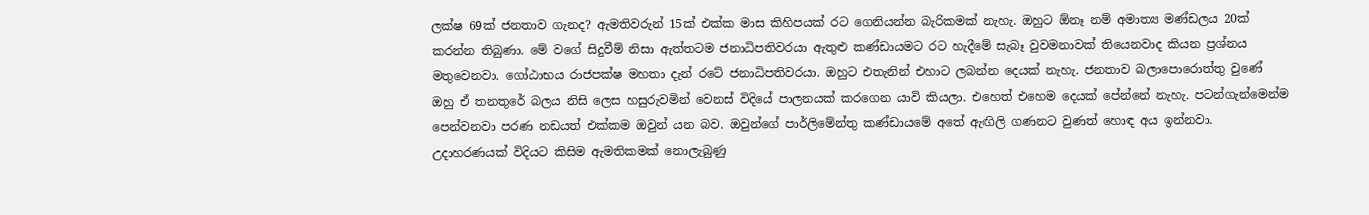ලක්ෂ 69ක් ජනතාව ගැනද? ඇමතිවරුන් 15ක් එක්ක මාස කිහිපයක් රට ගෙනියන්න බැරිකමක් නැහැ. ඔහුට ඕනෑ නම් අමාත්‍ය මණ්ඩලය 20ක් කරන්න තිබුණා. මේ වගේ සිදුවීම් නිසා ඇත්තටම ජනාධිපතිවරයා ඇතුළු කණ්ඩායමට රට හැදීමේ සැබෑ වුවමනාවක් තියෙනවාද කියන ප්‍රශ්නය මතුවෙනවා. ගෝඨාභය රාජපක්ෂ මහතා දැන් රටේ ජනාධිපතිවරයා. ඔහුට එතැනින් එහාට ලබන්න දෙයක් නැහැ. ජනතාව බලාපොරොත්තු වුණේ ඔහු ඒ තනතුරේ බලය නිසි ලෙස හසුරුවමින් වෙනස් විදියේ පාලනයක් කරගෙන යාවි කියලා. එහෙත් එහෙම දෙයක් පේන්නේ නැහැ. පටන්ගැන්මෙන්ම පෙන්වනවා පරණ නඩයත් එක්කම ඔවුන් යන බව. ඔවුන්ගේ පාර්ලිමේන්තු කණ්ඩායමේ අතේ ඇඟිලි ගණනට වුණත් හොඳ අය ඉන්නවා. උදාහරණයක් විදියට කිසිම ඇමතිකමක් නොලැබුණු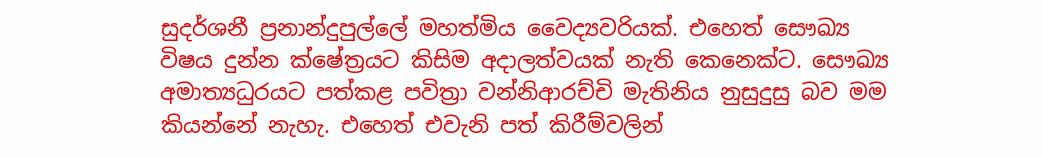සුදර්ශනී ප්‍රනාන්දුපුල්ලේ මහත්මිය වෛද්‍යවරියක්. එහෙත් සෞඛ්‍ය විෂය දුන්න ක්ෂේත්‍රයට කිසිම අදාලත්වයක් නැති කෙනෙක්ට. සෞඛ්‍ය අමාත්‍යධුරයට පත්කළ පවිත්‍රා වන්නිආරච්චි මැතිනිය නුසුදුසු බව මම කියන්නේ නැහැ. එහෙත් එවැනි පත් කිරීම්වලින්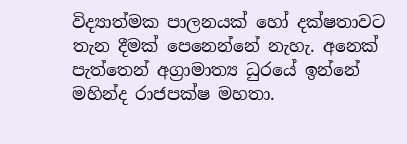විද්‍යාත්මක පාලනයක් හෝ දක්ෂතාවට තැන දීමක් පෙනෙන්නේ නැහැ. අනෙක් පැත්තෙන් අග්‍රාමාත්‍ය ධුරයේ ඉන්නේ මහින්ද රාජපක්ෂ මහතා.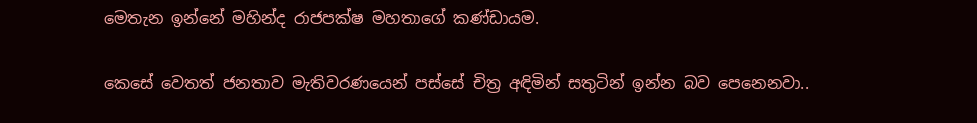මෙතැන ඉන්නේ මහින්ද රාජපක්ෂ මහතාගේ කණ්ඩායම.

කෙසේ වෙතත් ජනතාව මැතිවරණයෙන් පස්සේ චිත්‍ර අඳිමින් සතුටින් ඉන්න බව පෙනෙනවා..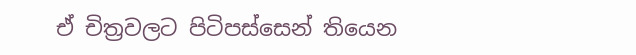ඒ චිත්‍රවලට පිටිපස්සෙන් තියෙන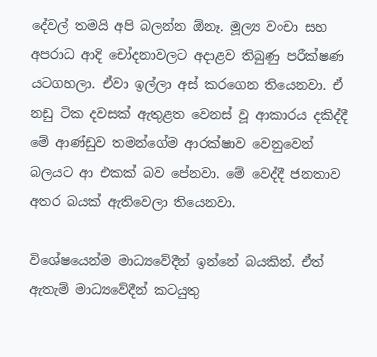දේවල් තමයි අපි බලන්න ඕනෑ. මූල්‍ය වංචා සහ අපරාධ ආදි චෝදනාවලට අදාළව තිබුණු පරීක්ෂණ යටගහලා. ඒවා ඉල්ලා අස් කරගෙන තියෙනවා. ඒ නඩු ටික දවසක් ඇතුළත වෙනස් වූ ආකාරය දකිද්දී මේ ආණ්ඩුව තමන්ගේම ආරක්ෂාව වෙනුවෙන් බලයට ආ එකක් බව පේනවා. මේ වෙද්දී ජනතාව අතර බයක් ඇතිවෙලා තියෙනවා.

විශේෂයෙන්ම මාධ්‍යවේදීන් ඉන්නේ බයකින්. ඒත් ඇතැම් මාධ්‍යවේදීන් කටයුතු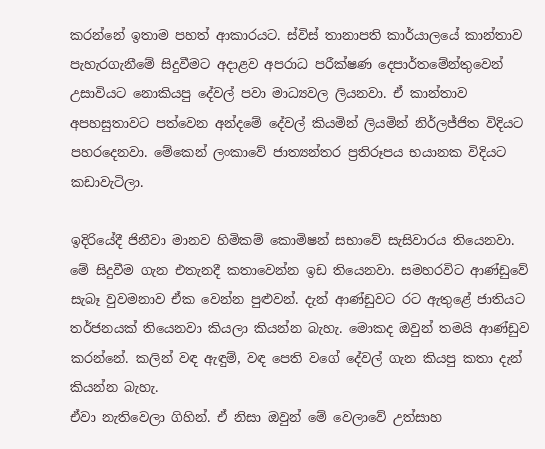කරන්නේ ඉතාම පහත් ආකාරයට. ස්විස් තානාපති කාර්යාලයේ කාන්තාව පැහැරගැනීමේ සිදුවීමට අදාළව අපරාධ පරීක්ෂණ දෙපාර්තමේන්තුවෙන් උසාවියට නොකියපු දේවල් පවා මාධ්‍යවල ලියනවා. ඒ කාන්තාව අපහසුතාවට පත්වෙන අන්දමේ දේවල් කියමින් ලියමින් නිර්ලජ්ජිත විදියට පහරදෙනවා. මේකෙන් ලංකාවේ ජාත්‍යන්තර ප්‍රතිරූපය භයානක විදියට කඩාවැටිලා.

ඉදිරියේදී ජිනීවා මානව හිමිකම් කොමිෂන් සභාවේ සැසිවාරය තියෙනවා. මේ සිදුවීම ගැන එතැනදී කතාවෙන්න ඉඩ තියෙනවා. සමහරවිට ආණ්ඩුවේ සැබෑ වුවමනාව ඒක වෙන්න පුළුවන්. දැන් ආණ්ඩුවට රට ඇතුළේ ජාතියට තර්ජනයක් තියෙනවා කියලා කියන්න බැහැ. මොකද ඔවුන් තමයි ආණ්ඩුව කරන්නේ. කලින් වඳ ඇඳුම්, වඳ පෙති වගේ දේවල් ගැන කියපු කතා දැන් කියන්න බැහැ.
ඒවා නැතිවෙලා ගිහින්. ඒ නිසා ඔවුන් මේ වෙලාවේ උත්සාහ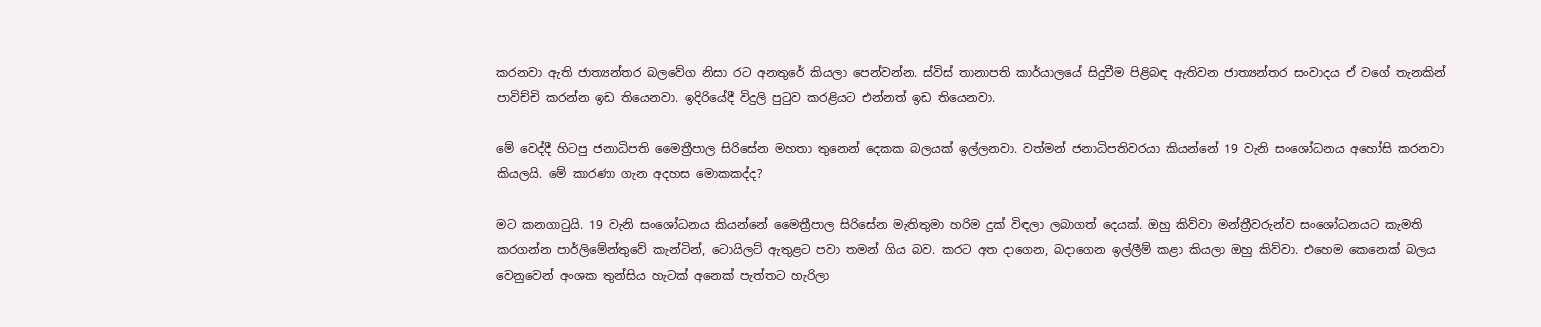කරනවා ඇති ජාත්‍යන්තර බලවේග නිසා රට අනතුරේ කියලා පෙන්වන්න. ස්විස් තානාපති කාර්යාලයේ සිදුවීම පිළිබඳ ඇතිවන ජාත්‍යන්තර සංවාදය ඒ වගේ තැනකින් පාවිච්චි කරන්න ඉඩ තියෙනවා. ඉදිරියේදී විදුලි පුටුව කරළියට එන්නත් ඉඩ තියෙනවා.

මේ වෙද්දී හිටපු ජනාධිපති මෛත්‍රීපාල සිරිසේන මහතා තුනෙන් දෙකක බලයක් ඉල්ලනවා. වත්මන් ජනාධිපතිවරයා කියන්නේ 19 වැනි සංශෝධනය අහෝසි කරනවා කියලයි. මේ කාරණා ගැන අදහස මොකකද්ද?

මට කනගාටුයි. 19 වැනි සංශෝධනය කියන්නේ මෛත්‍රීපාල සිරිසේන මැතිතුමා හරිම දුක් විඳලා ලබාගත් දෙයක්. ඔහු කිව්වා මන්ත්‍රීවරුන්ව සංශෝධනයට කැමති කරගන්න පාර්ලිමේන්තුවේ කැන්ටින්, ටොයිලට් ඇතුළට පවා තමන් ගිය බව. කරට අත දාගෙන, බදාගෙන ඉල්ලීම් කළා කියලා ඔහු කිව්වා. එහෙම කෙනෙක් බලය වෙනුවෙන් අංශක තුන්සිය හැටක් අනෙක් පැත්තට හැරිලා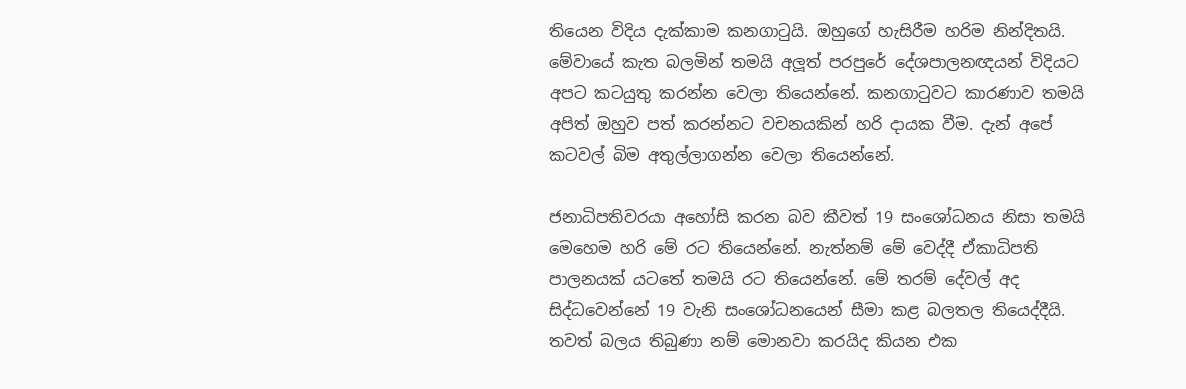තියෙන විදිය දැක්කාම කනගාටුයි. ඔහුගේ හැසිරීම හරිම නින්දිතයි. මේවායේ කැත බලමින් තමයි අලූත් පරපුරේ දේශපාලනඥයන් විදියට අපට කටයුතු කරන්න වෙලා තියෙන්නේ. කනගාටුවට කාරණාව තමයි අපිත් ඔහුව පත් කරන්නට වචනයකින් හරි දායක වීම. දැන් අපේ කටවල් බිම අතුල්ලාගන්න වෙලා තියෙන්නේ.

ජනාධිපතිවරයා අහෝසි කරන බව කීවත් 19 සංශෝධනය නිසා තමයි මෙහෙම හරි මේ රට තියෙන්නේ. නැත්නම් මේ වෙද්දී ඒකාධිපති පාලනයක් යටතේ තමයි රට තියෙන්නේ. මේ තරම් දේවල් අද සිද්ධවෙන්නේ 19 වැනි සංශෝධනයෙන් සීමා කළ බලතල තියෙද්දීයි. තවත් බලය තිබුණා නම් මොනවා කරයිද කියන එක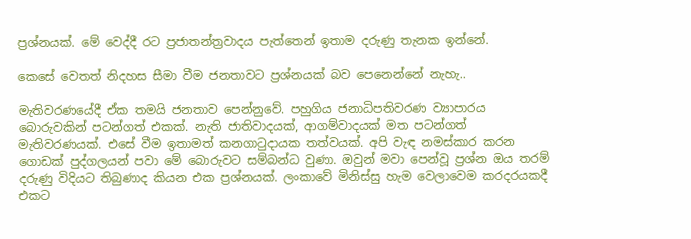ප්‍රශ්නයක්. මේ වෙද්දී රට ප්‍රජාතන්ත්‍රවාදය පැත්තෙන් ඉතාම දරුණු තැනක ඉන්නේ.

කෙසේ වෙතත් නිදහස සීමා වීම ජනතාවට ප්‍රශ්නයක් බව පෙනෙන්නේ නැහැ..

මැතිවරණයේදී ඒක තමයි ජනතාව පෙන්නුවේ. පහුගිය ජනාධිපතිවරණ ව්‍යාපාරය බොරුවකින් පටන්ගත් එකක්. නැති ජාතිවාදයක්, ආගම්වාදයක් මත පටන්ගත් මැතිවරණයක්. එසේ වීම ඉතාමත් කනගාටුදායක තත්වයක්. අපි වැඳ නමස්කාර කරන ගොඩක් පුද්ගලයන් පවා මේ බොරුවට සම්බන්ධ වුණා. ඔවුන් මවා පෙන්වූ ප්‍රශ්න ඔය තරම් දරුණු විදියට තිබුණාද කියන එක ප්‍රශ්නයක්. ලංකාවේ මිනිස්සු හැම වෙලාවෙම කරදරයකදී එකට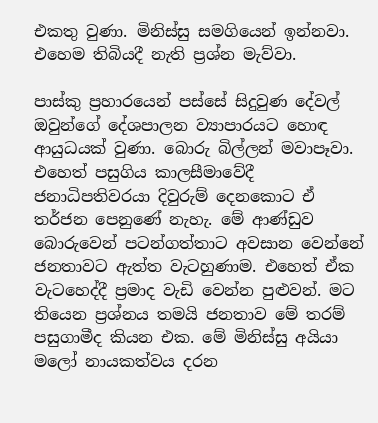එකතු වුණා. මිනිස්සු සමගියෙන් ඉන්නවා. එහෙම තිබියදී නැති ප්‍රශ්න මැව්වා.

පාස්කු ප්‍රහාරයෙන් පස්සේ සිදුවුණ දේවල් ඔවුන්ගේ දේශපාලන ව්‍යාපාරයට හොඳ ආයුධයක් වුණා. බොරු බිල්ලන් මවාපෑවා. එහෙත් පසුගිය කාලසීමාවේදී ජනාධිපතිවරයා දිවුරුම් දෙනකොට ඒ තර්ජන පෙනුණේ නැහැ. මේ ආණ්ඩුව බොරුවෙන් පටන්ගත්තාට අවසාන වෙන්නේ ජනතාවට ඇත්ත වැටහුණාම. එහෙත් ඒක වැටහෙද්දී ප්‍රමාද වැඩි වෙන්න පුළුවන්. මට තියෙන ප්‍රශ්නය තමයි ජනතාව මේ තරම් පසුගාමීද කියන එක. මේ මිනිස්සු අයියා මලෝ නායකත්වය දරන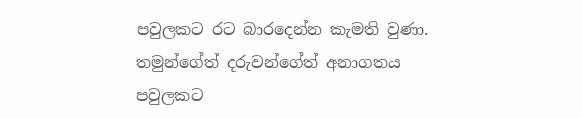පවුලකට රට බාරදෙන්න කැමති වුණා. තමුන්ගේත් දරුවන්ගේත් අනාගතය පවුලකට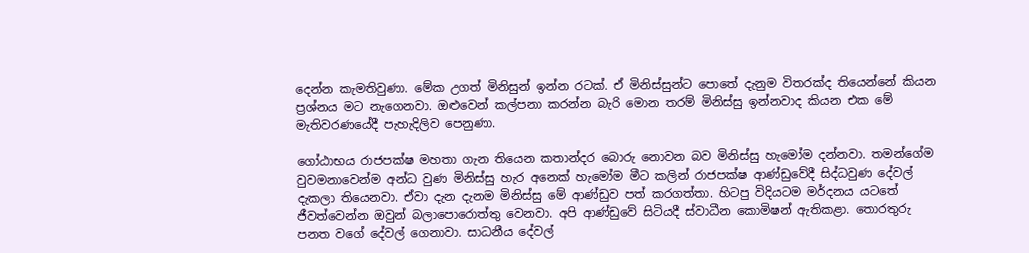දෙන්න කැමතිවුණා. මේක උගත් මිනිසුන් ඉන්න රටක්. ඒ මිනිස්සුන්ට පොතේ දැනුම විතරක්ද තියෙන්නේ කියන ප්‍රශ්නය මට නැගෙනවා. ඔළුවෙන් කල්පනා කරන්න බැරි මොන තරම් මිනිස්සු ඉන්නවාද කියන එක මේ මැතිවරණයේදී පැහැදිලිව පෙනුණා.

ගෝඨාභය රාජපක්ෂ මහතා ගැන තියෙන කතාන්දර බොරු නොවන බව මිනිස්සු හැමෝම දන්නවා. තමන්ගේම වුවමනාවෙන්ම අන්ධ වුණ මිනිස්සු හැර අනෙක් හැමෝම මීට කලින් රාජපක්ෂ ආණ්ඩුවේදී සිද්ධවුණ දේවල් දැකලා තියෙනවා. ඒවා දැන දැනම මිනිස්සු මේ ආණ්ඩුව පත් කරගත්තා. හිටපු විදියටම මර්දනය යටතේ ජීවත්වෙන්න ඔවුන් බලාපොරොත්තු වෙනවා. අපි ආණ්ඩුවේ සිටියදී ස්වාධීන කොමිෂන් ඇතිකළා. තොරතුරු පනත වගේ දේවල් ගෙනාවා. සාධනීය දේවල්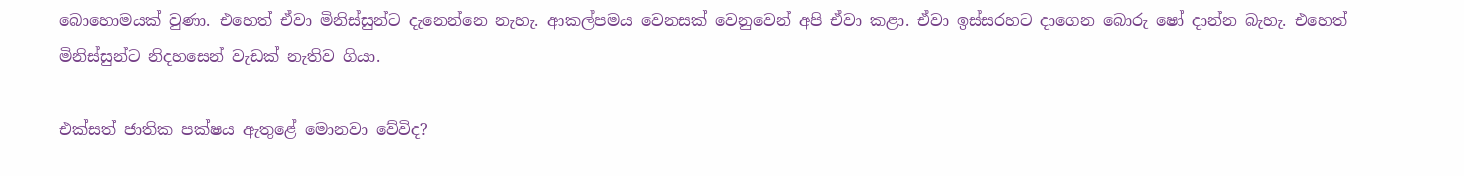බොහොමයක් වුණා. එහෙත් ඒවා මිනිස්සුන්ට දැනෙන්නෙ නැහැ. ආකල්පමය වෙනසක් වෙනුවෙන් අපි ඒවා කළා. ඒවා ඉස්සරහට දාගෙන බොරු ෂෝ දාන්න බැහැ. එහෙත් මිනිස්සුන්ට නිදහසෙන් වැඩක් නැතිව ගියා.

එක්සත් ජාතික පක්ෂය ඇතුළේ මොනවා වේවිද?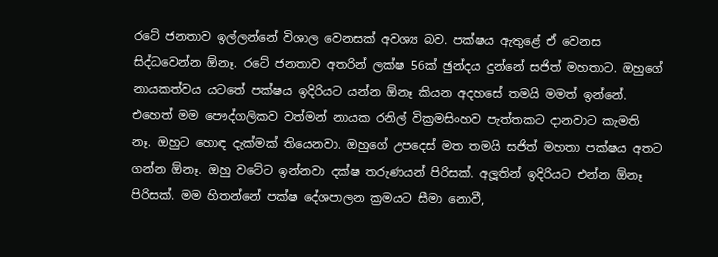රටේ ජනතාව ඉල්ලන්නේ විශාල වෙනසක් අවශ්‍ය බව. පක්ෂය ඇතුළේ ඒ වෙනස සිද්ධවෙන්න ඕනෑ. රටේ ජනතාව අතරින් ලක්ෂ 56ක් ඡුන්දය දුන්නේ සජිත් මහතාට. ඔහුගේ නායකත්වය යටතේ පක්ෂය ඉදිරියට යන්න ඕනෑ කියන අදහසේ තමයි මමත් ඉන්නේ. එහෙත් මම පෞද්ගලිකව වත්මන් නායක රනිල් වික්‍රමසිංහව පැත්තකට දානවාට කැමති නෑ. ඔහුට හොඳ දැක්මක් තියෙනවා. ඔහුගේ උපදෙස් මත තමයි සජිත් මහතා පක්ෂය අතට ගන්න ඕනෑ. ඔහු වටේට ඉන්නවා දක්ෂ තරුණයන් පිරිසක්. අලූතින් ඉදිරියට එන්න ඕනෑ පිරිසක්. මම හිතන්නේ පක්ෂ දේශපාලන ක්‍රමයට සීමා නොවී,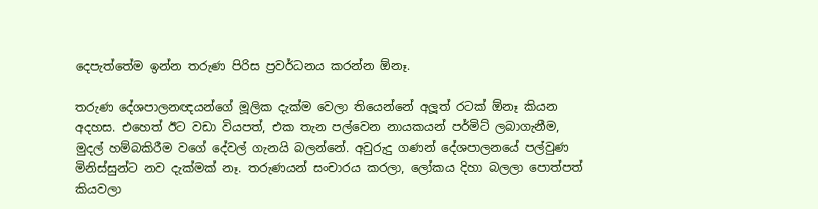දෙපැත්තේම ඉන්න තරුණ පිරිස ප්‍රවර්ධනය කරන්න ඕනෑ.

තරුණ දේශපාලනඥයන්ගේ මූලික දැක්ම වෙලා තියෙන්නේ අලූත් රටක් ඕනෑ කියන අදහස. එහෙත් ඊට වඩා වියපත්, එක තැන පල්වෙන නායකයන් පර්මිට් ලබාගැනීම, මුදල් හම්බකිරීම වගේ දේවල් ගැනයි බලන්නේ. අවුරුදු ගණන් දේශපාලනයේ පල්වුණ මිනිස්සුන්ට නව දැක්මක් නෑ. තරුණයන් සංචාරය කරලා, ලෝකය දිහා බලලා පොත්පත් කියවලා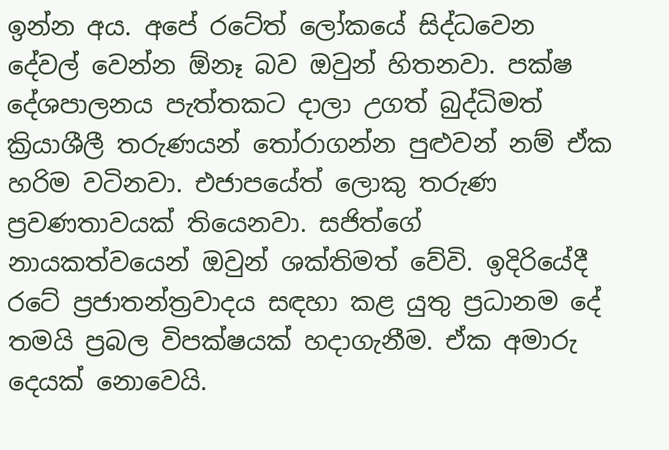ඉන්න අය. අපේ රටේත් ලෝකයේ සිද්ධවෙන දේවල් වෙන්න ඕනෑ බව ඔවුන් හිතනවා. පක්ෂ දේශපාලනය පැත්තකට දාලා උගත් බුද්ධිමත් ක්‍රියාශීලී තරුණයන් තෝරාගන්න පුළුවන් නම් ඒක හරිම වටිනවා. එජාපයේත් ලොකු තරුණ ප්‍රවණතාවයක් තියෙනවා. සජිත්ගේ නායකත්වයෙන් ඔවුන් ශක්තිමත් වේවි. ඉදිරියේදී රටේ ප්‍රජාතන්ත්‍රවාදය සඳහා කළ යුතු ප්‍රධානම දේ තමයි ප්‍රබල විපක්ෂයක් හදාගැනීම. ඒක අමාරු දෙයක් නොවෙයි.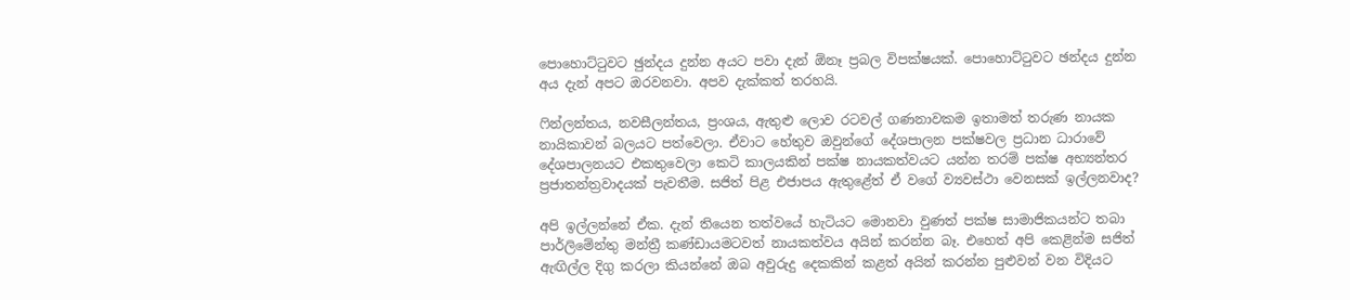පොහොට්ටුවට ඡුන්දය දුන්න අයට පවා දැන් ඕනෑ ප්‍රබල විපක්ෂයක්. පොහොට්ටුවට ඡන්දය දුන්න අය දැන් අපට ඔරවනවා. අපව දැක්කත් තරහයි.

ෆින්ලන්තය, නවසීලන්තය, ප්‍රංශය, ඇතුළු ලොව රටවල් ගණනාවකම ඉතාමත් තරුණ නායක නායිකාවන් බලයට පත්වෙලා. ඒවාට හේතුව ඔවුන්ගේ දේශපාලන පක්ෂවල ප්‍රධාන ධාරාවේ දේශපාලනයට එකතුවෙලා කෙටි කාලයකින් පක්ෂ නායකත්වයට යන්න තරම් පක්ෂ අභ්‍යන්තර ප්‍රජාතන්ත්‍රවාදයක් පැවතීම. සජිත් පිළ එජාපය ඇතුළේත් ඒ වගේ ව්‍යවස්ථා වෙනසක් ඉල්ලනවාද?

අපි ඉල්ලන්නේ ඒක. දැන් තියෙන තත්වයේ හැටියට මොනවා වුණත් පක්ෂ සාමාජිකයන්ට තබා පාර්ලිමේන්තු මන්ත්‍රී කණ්ඩායමටවත් නායකත්වය අයින් කරන්න බෑ. එහෙත් අපි කෙළින්ම සජිත් ඇඟිල්ල දිගු කරලා කියන්නේ ඔබ අවුරුදු දෙකකින් කළත් අයින් කරන්න පුළුවන් වන විදියට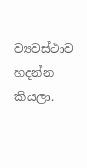ව්‍යවස්ථාව හදන්න කියලා.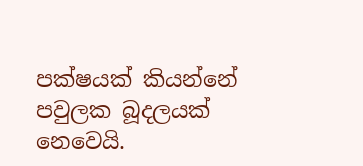පක්ෂයක් කියන්නේ පවුලක බූදලයක් නෙවෙයි.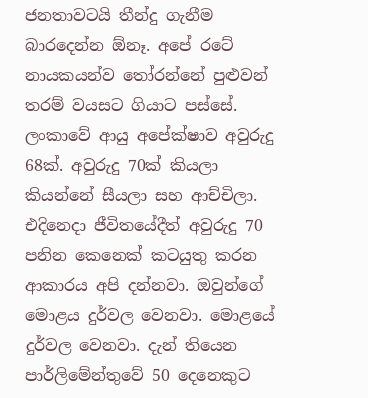ජනතාවටයි තීන්දු ගැනීම බාරදෙන්න ඕනෑ. අපේ රටේ නායකයන්ව තෝරන්නේ පුළුවන් තරම් වයසට ගියාට පස්සේ. ලංකාවේ ආයු අපේක්ෂාව අවුරුදු 68ක්. අවුරුදු 70ක් කියලා කියන්නේ සීයලා සහ ආච්චිලා. එදිනෙදා ජීවිතයේදීත් අවුරුදු 70 පනින කෙනෙක් කටයුතු කරන ආකාරය අපි දන්නවා. ඔවුන්ගේ මොළය දුර්වල වෙනවා. මොළයේ දුර්වල වෙනවා. දැන් තියෙන පාර්ලිමේන්තුවේ 50 දෙනෙකුට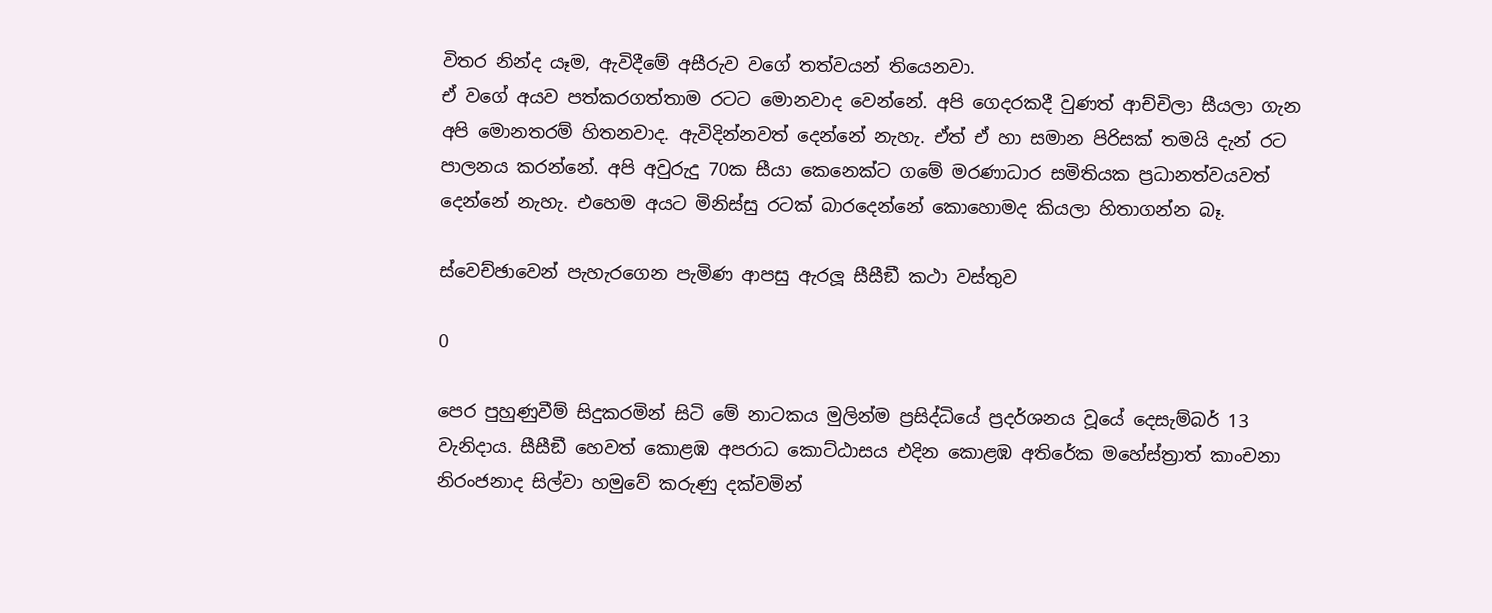විතර නින්ද යෑම, ඇවිදීමේ අසීරුව වගේ තත්වයන් තියෙනවා.
ඒ වගේ අයව පත්කරගත්තාම රටට මොනවාද වෙන්නේ. අපි ගෙදරකදී වුණත් ආච්චිලා සීයලා ගැන අපි මොනතරම් හිතනවාද. ඇවිදින්නවත් දෙන්නේ නැහැ. ඒත් ඒ හා සමාන පිරිසක් තමයි දැන් රට පාලනය කරන්නේ. අපි අවුරුදු 70ක සීයා කෙනෙක්ට ගමේ මරණාධාර සමිතියක ප්‍රධානත්වයවත් දෙන්නේ නැහැ. එහෙම අයට මිනිස්සු රටක් බාරදෙන්නේ කොහොමද කියලා හිතාගන්න බෑ.

ස්වෙච්ඡාවෙන් පැහැරගෙන පැමිණ ආපසු ඇරලූ සීසීඞී කථා වස්තුව

0

පෙර පුහුණුවීම් සිදුකරමින් සිටි මේ නාටකය මුලින්ම ප්‍රසිද්ධියේ ප්‍රදර්ශනය වූයේ දෙසැම්බර් 13 වැනිදාය. සීසීඞී හෙවත් කොළඹ අපරාධ කොට්ඨාසය එදින කොළඹ අතිරේක මහේස්ත්‍රාත් කාංචනා නිරංජනාද සිල්වා හමුවේ කරුණු දක්වමින්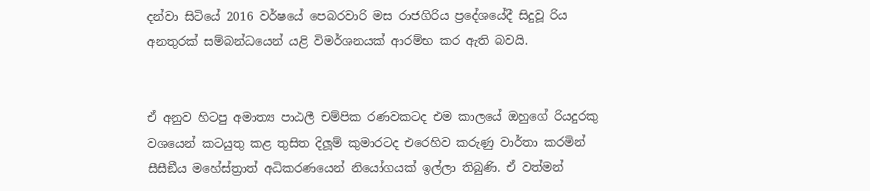දන්වා සිටියේ 2016 වර්ෂයේ පෙබරවාරි මස රාජගිරිය ප්‍රදේශයේදී සිදුවූ රිය අනතුරක් සම්බන්ධයෙන් යළි විමර්ශනයක් ආරම්භ කර ඇති බවයි.


ඒ අනුව හිටපු අමාත්‍ය පාඨලී චම්පික රණවකටද එම කාලයේ ඔහුගේ රියදුරකු වශයෙන් කටයුතු කළ තුසිත දිලූම් කුමාරටද එරෙහිව කරුණු වාර්තා කරමින් සීසීඞීය මහේස්ත්‍රාත් අධිකරණයෙන් නියෝගයක් ඉල්ලා තිබුණි. ඒ වත්මන්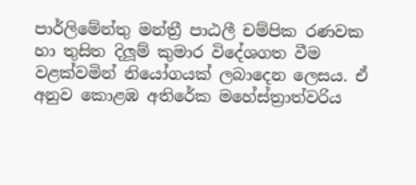පාර්ලිමේන්තු මන්ත්‍රී පාඨලී චම්පික රණවක හා තුසිත දිලූම් කුමාර විදේශගත වීම වළක්වමින් නියෝගයක් ලබාදෙන ලෙසය. ඒ අනුව කොළඹ අතිරේක මහේස්ත්‍රාත්වරිය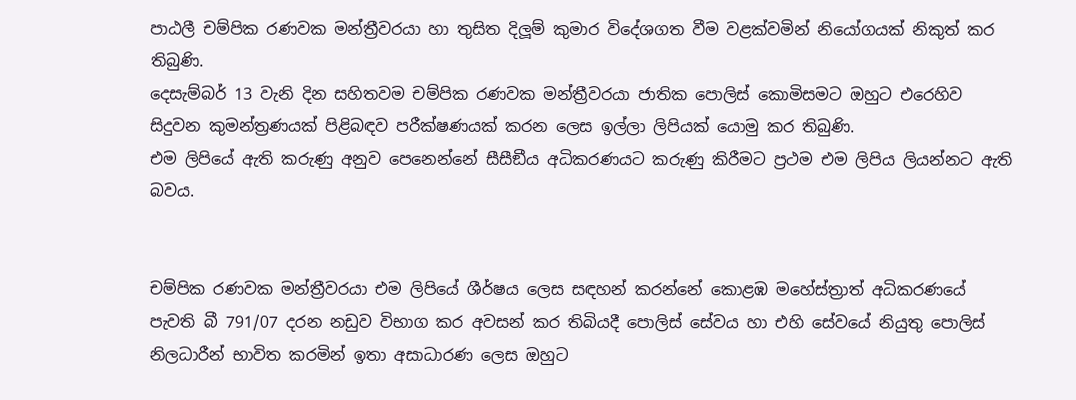පාඨලී චම්පික රණවක මන්ත්‍රීවරයා හා තුසිත දිලූම් කුමාර විදේශගත වීම වළක්වමින් නියෝගයක් නිකුත් කර තිබුණි.
දෙසැම්බර් 13 වැනි දින සහිතවම චම්පික රණවක මන්ත්‍රීවරයා ජාතික පොලිස් කොමිසමට ඔහුට එරෙහිව සිදුවන කුමන්ත්‍රණයක් පිළිබඳව පරීක්ෂණයක් කරන ලෙස ඉල්ලා ලිපියක් යොමු කර තිබුණි.
එම ලිපියේ ඇති කරුණු අනුව පෙනෙන්නේ සීසීඞීය අධිකරණයට කරුණු කිරීමට ප්‍රථම එම ලිපිය ලියන්නට ඇති බවය.


චම්පික රණවක මන්ත්‍රීවරයා එම ලිපියේ ශීර්ෂය ලෙස සඳහන් කරන්නේ කොළඹ මහේස්ත්‍රාත් අධිකරණයේ පැවති බී 791/07 දරන නඩුව විභාග කර අවසන් කර තිබියදී පොලිස් සේවය හා එහි සේවයේ නියුතු පොලිස් නිලධාරීන් භාවිත කරමින් ඉතා අසාධාරණ ලෙස ඔහුට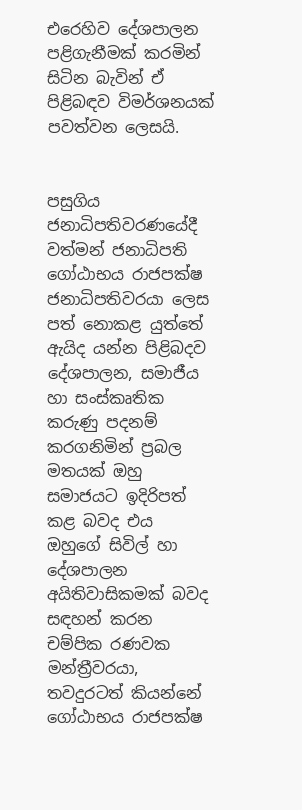එරෙහිව දේශපාලන පළිගැනීමක් කරමින් සිටින බැවින් ඒ පිළිබඳව විමර්ශනයක් පවත්වන ලෙසයි.


පසුගිය ජනාධිපතිවරණයේදී වත්මන් ජනාධිපති ගෝඨාභය රාජපක්ෂ ජනාධිපතිවරයා ලෙස පත් නොකළ යුත්තේ ඇයිද යන්න පිළිබදව දේශපාලන, සමාජීය හා සංස්කෘතික කරුණු පදනම් කරගනිමින් ප්‍රබල මතයක් ඔහු සමාජයට ඉදිරිපත් කළ බවද එය ඔහුගේ සිවිල් හා දේශපාලන අයිතිවාසිකමක් බවද සඳහන් කරන චම්පික රණවක මන්ත්‍රීවරයා, තවදුරටත් කියන්නේ ගෝඨාභය රාජපක්ෂ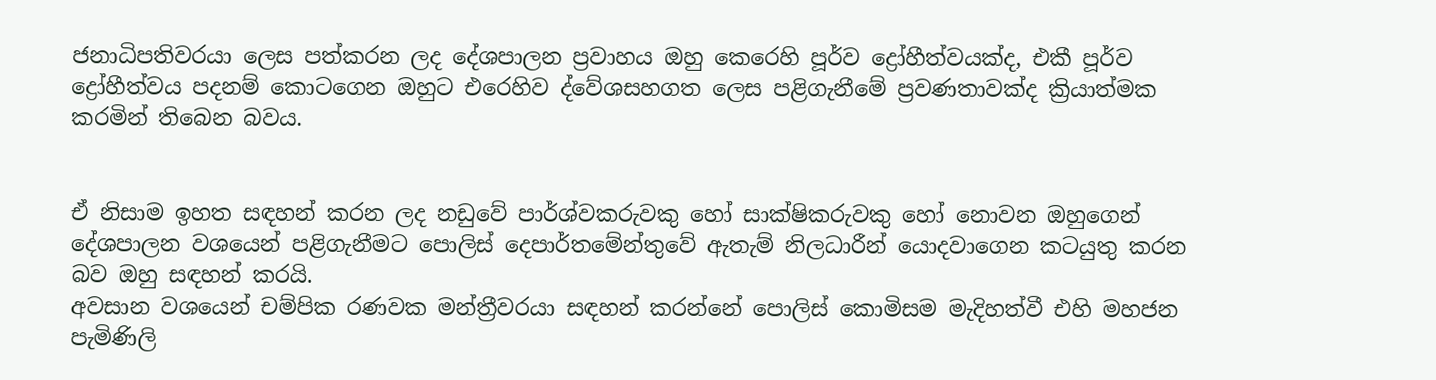ජනාධිපතිවරයා ලෙස පත්කරන ලද දේශපාලන ප්‍රවාහය ඔහු කෙරෙහි පූර්ව ද්‍රෝහීත්වයක්ද, එකී පූර්ව ද්‍රෝහීත්වය පදනම් කොටගෙන ඔහුට එරෙහිව ද්වේශසහගත ලෙස පළිගැනීමේ ප්‍රවණතාවක්ද ක්‍රියාත්මක කරමින් තිබෙන බවය.


ඒ නිසාම ඉහත සඳහන් කරන ලද නඩුවේ පාර්ශ්වකරුවකු හෝ සාක්ෂිකරුවකු හෝ නොවන ඔහුගෙන් දේශපාලන වශයෙන් පළිගැනීමට පොලිස් දෙපාර්තමේන්තුවේ ඇතැම් නිලධාරීන් යොදවාගෙන කටයුතු කරන බව ඔහු සඳහන් කරයි.
අවසාන වශයෙන් චම්පික රණවක මන්ත්‍රීවරයා සඳහන් කරන්නේ පොලිස් කොමිසම මැදිහත්වී එහි මහජන පැමිණිලි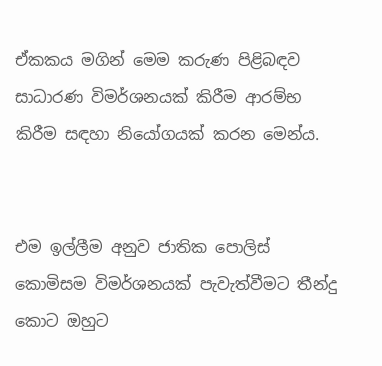ඒකකය මගින් මෙම කරුණ පිළිබඳව සාධාරණ විමර්ශනයක් කිරීම ආරම්භ කිරීම සඳහා නියෝගයක් කරන මෙන්ය.


එම ඉල්ලීම අනුව ජාතික පොලිස් කොමිසම විමර්ශනයක් පැවැත්වීමට තීන්දු කොට ඔහුට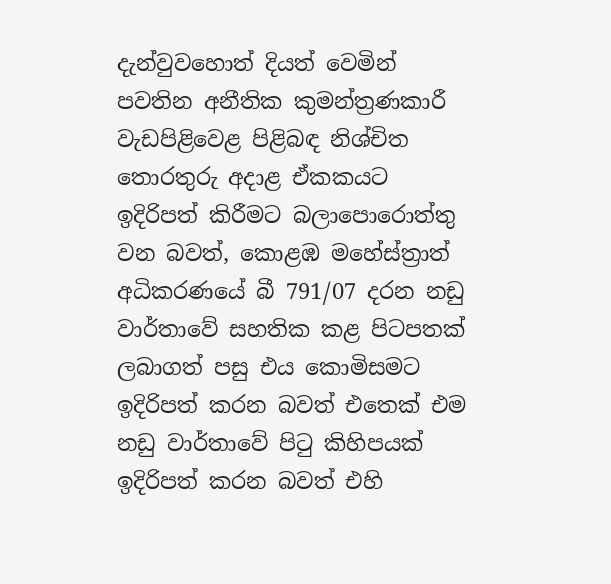දැන්වුවහොත් දියත් වෙමින් පවතින අනීතික කුමන්ත්‍රණකාරී වැඩපිළිවෙළ පිළිබඳ නිශ්චිත තොරතුරු අදාළ ඒකකයට ඉදිරිපත් කිරීමට බලාපොරොත්තු වන බවත්, කොළඹ මහේස්ත්‍රාත් අධිකරණයේ බී 791/07 දරන නඩු වාර්තාවේ සහතික කළ පිටපතක් ලබාගත් පසු එය කොමිසමට ඉදිරිපත් කරන බවත් එතෙක් එම නඩු වාර්තාවේ පිටු කිහිපයක් ඉදිරිපත් කරන බවත් එහි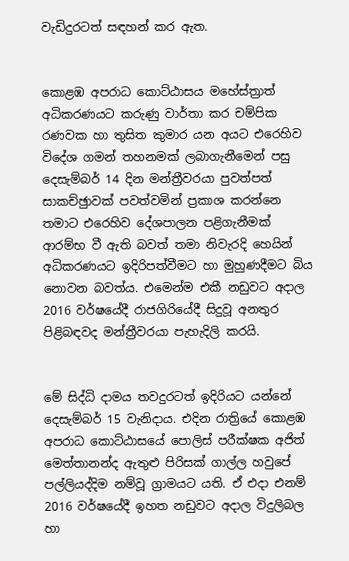වැඩිදුරටත් සඳහන් කර ඇත.


කොළඹ අපරාධ කොට්ඨාසය මහේස්ත්‍රාත් අධිකරණයට කරුණු වාර්තා කර චම්පික රණවක හා තුසිත කුමාර යන අයට එරෙහිව විදේශ ගමන් තහනමක් ලබාගැනීමෙන් පසු දෙසැම්බර් 14 දින මන්ත්‍රීවරයා පුවත්පත් සාකච්ඡුාවක් පවත්වමින් ප්‍රකාශ කරන්නෙ තමාට එරෙහිව දේශපාලන පළිගැනීමක් ආරම්භ වී ඇති බවත් තමා නිවැරදි හෙයින් අධිකරණයට ඉදිරිපත්වීමට හා මුහුණදීමට බිය නොවන බවත්ය. එමෙන්ම එකී නඩුවට අදාල 2016 වර්ෂයේදී රාජගිරියේදී සිදුවූ අනතුර පිළිබඳවද මන්ත්‍රීවරයා පැහැදිලි කරයි.


මේ සිද්ධි දාමය තවදුරටත් ඉදිරියට යන්නේ දෙසැම්බර් 15 වැනිදාය. එදින රාත්‍රියේ කොළඹ අපරාධ කොට්ඨාසයේ පොලිස් පරීක්ෂක අජිත් මෙත්තානන්ද ඇතුළු පිරිසක් ගාල්ල හවුපේ පල්ලියද්දිම නම්වූ ග්‍රාමයට යති. ඒ එදා එනම් 2016 වර්ෂයේදී ඉහත නඩුවට අදාල විදුලිබල හා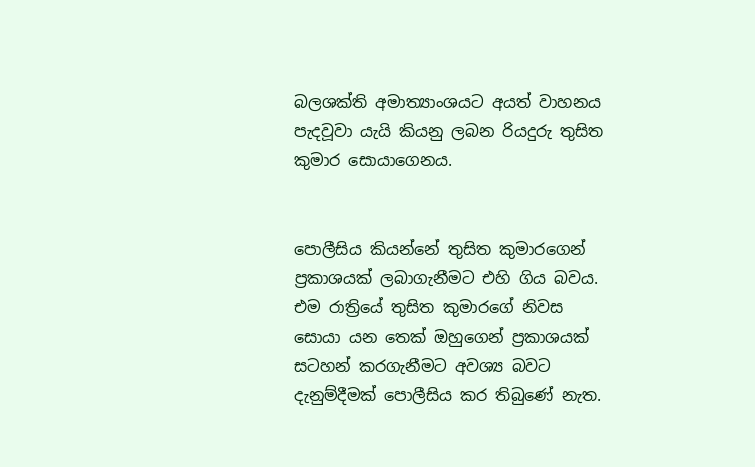බලශක්ති අමාත්‍යාංශයට අයත් වාහනය පැදවූවා යැයි කියනු ලබන රියදුරු තුසිත කුමාර සොයාගෙනය.


පොලීසිය කියන්නේ තුසිත කුමාරගෙන් ප්‍රකාශයක් ලබාගැනීමට එහි ගිය බවය. එම රාත්‍රියේ තුසිත කුමාරගේ නිවස සොයා යන තෙක් ඔහුගෙන් ප්‍රකාශයක් සටහන් කරගැනීමට අවශ්‍ය බවට දැනුම්දීමක් පොලීසිය කර තිබුණේ නැත.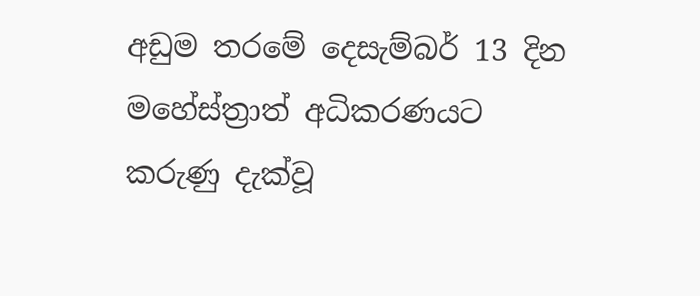අඩුම තරමේ දෙසැම්බර් 13 දින මහේස්ත්‍රාත් අධිකරණයට කරුණු දැක්වූ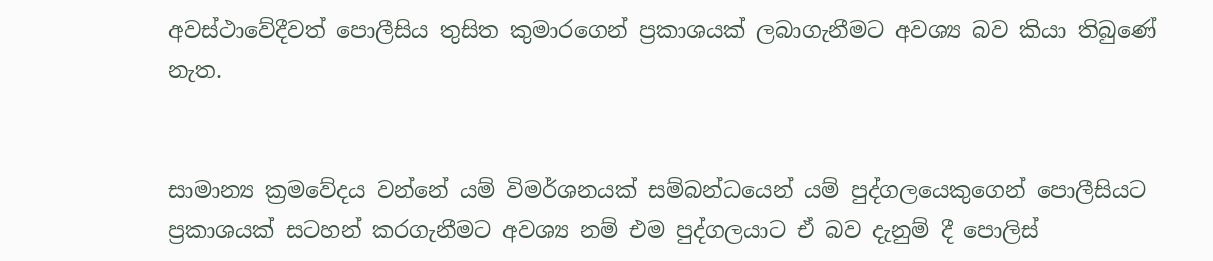අවස්ථාවේදීවත් පොලීසිය තුසිත කුමාරගෙන් ප්‍රකාශයක් ලබාගැනීමට අවශ්‍ය බව කියා තිබුණේ නැත.


සාමාන්‍ය ක්‍රමවේදය වන්නේ යම් විමර්ශනයක් සම්බන්ධයෙන් යම් පුද්ගලයෙකුගෙන් පොලීසියට ප්‍රකාශයක් සටහන් කරගැනීමට අවශ්‍ය නම් එම පුද්ගලයාට ඒ බව දැනුම් දී පොලිස්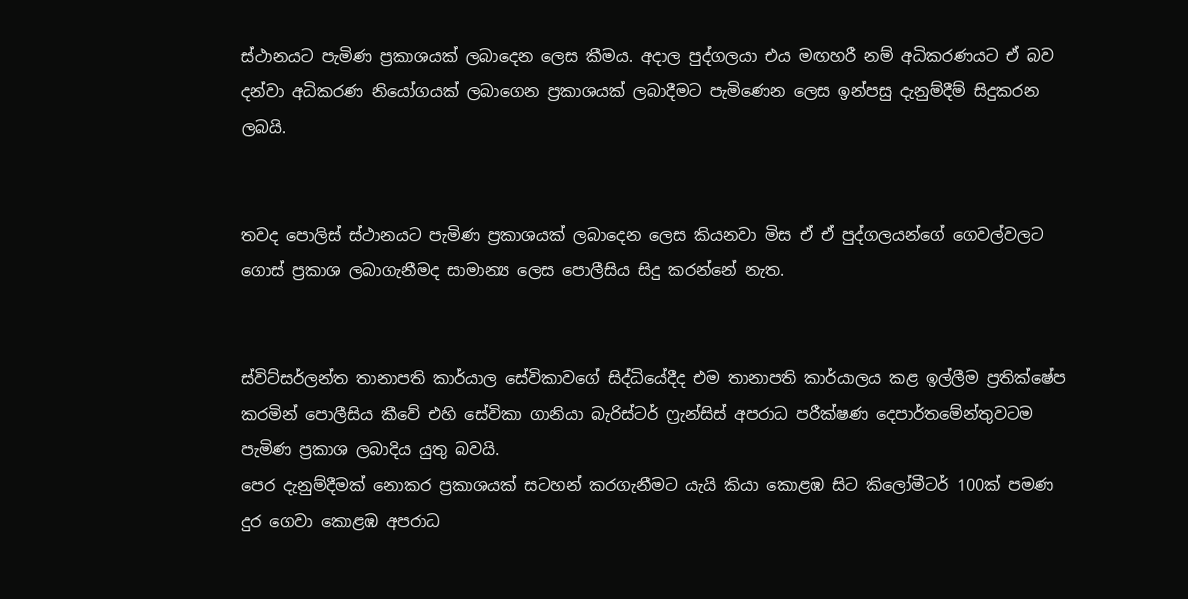ස්ථානයට පැමිණ ප්‍රකාශයක් ලබාදෙන ලෙස කීමය. අදාල පුද්ගලයා එය මඟහරී නම් අධිකරණයට ඒ බව දන්වා අධිකරණ නියෝගයක් ලබාගෙන ප්‍රකාශයක් ලබාදීමට පැමිණෙන ලෙස ඉන්පසු දැනුම්දීම් සිදුකරන ලබයි.


තවද පොලිස් ස්ථානයට පැමිණ ප්‍රකාශයක් ලබාදෙන ලෙස කියනවා මිස ඒ ඒ පුද්ගලයන්ගේ ගෙවල්වලට ගොස් ප්‍රකාශ ලබාගැනීමද සාමාන්‍ය ලෙස පොලීසිය සිදු කරන්නේ නැත.


ස්විට්සර්ලන්ත තානාපති කාර්යාල සේවිකාවගේ සිද්ධියේදීද එම තානාපති කාර්යාලය කළ ඉල්ලීම ප්‍රතික්ෂේප කරමින් පොලීසිය කීවේ එහි සේවිකා ගානියා බැරිස්ටර් ෆ්‍රැන්සිස් අපරාධ පරීක්ෂණ දෙපාර්තමේන්තුවටම පැමිණ ප්‍රකාශ ලබාදිය යුතු බවයි.
පෙර දැනුම්දීමක් නොකර ප්‍රකාශයක් සටහන් කරගැනීමට යැයි කියා කොළඹ සිට කිලෝමීටර් 100ක් පමණ දුර ගෙවා කොළඹ අපරාධ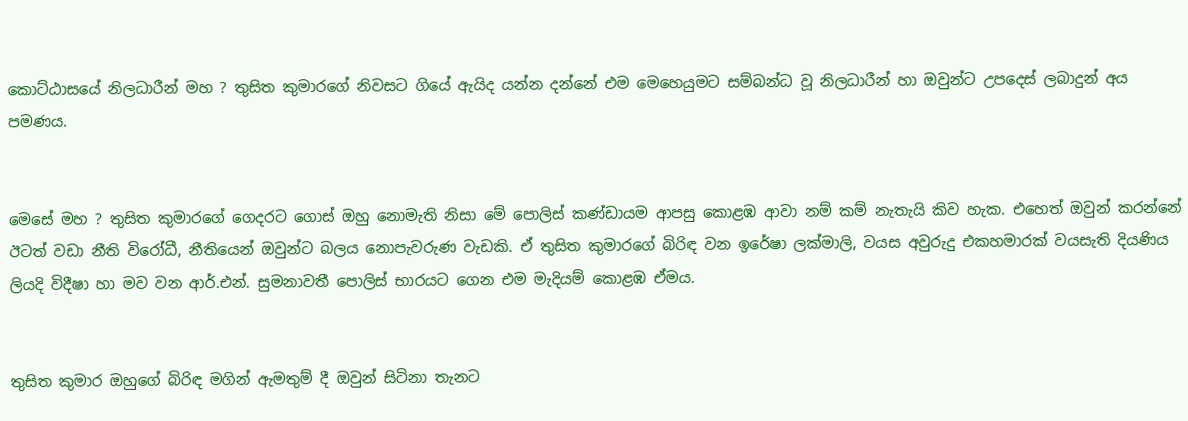කොට්ඨාසයේ නිලධාරීන් මහ ? තුසිත කුමාරගේ නිවසට ගියේ ඇයිද යන්න දන්නේ එම මෙහෙයුමට සම්බන්ධ වූ නිලධාරීන් හා ඔවුන්ට උපදෙස් ලබාදුන් අය පමණය.


මෙසේ මහ ? තුසිත කුමාරගේ ගෙදරට ගොස් ඔහු නොමැති නිසා මේ පොලිස් කණ්ඩායම ආපසු කොළඹ ආවා නම් කම් නැතැයි කිව හැක. එහෙත් ඔවුන් කරන්නේ ඊටත් වඩා නීති විරෝධී, නීතියෙන් ඔවුන්ට බලය නොපැවරුණ වැඩකි. ඒ තුසිත කුමාරගේ බිරිඳ වන ඉරේෂා ලක්මාලි, වයස අවුරුදු එකහමාරක් වයසැති දියණිය ලියදි විදීෂා හා මව වන ආර්.එන්. සුමනාවතී පොලිස් භාරයට ගෙන එම මැදියම් කොළඹ ඒමය.


තුසිත කුමාර ඔහුගේ බිරිඳ මගින් ඇමතුම් දී ඔවුන් සිටිනා තැනට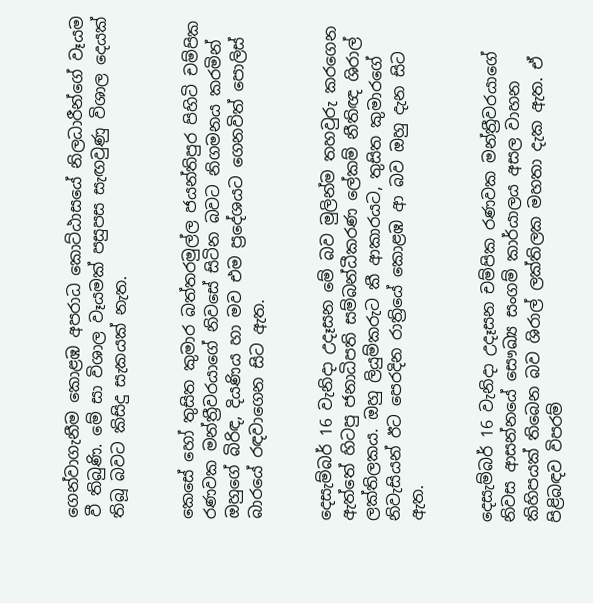ගෙන්වාගැනීම කොළඹ අපරාධ කොට්ඨාසයේ නිලධාරීන්ගේ වෑයම වී තිබුණි. මේ සා විශාල වෑයමක් පසුපස සැඟවුණු විශාල දෙයක් තිබූ බවට කිසිදු සැකයක් නැත.


කෙසේ හෝ තුසිත කුමාර බත්තරමුල්ල ජයන්තිපුර පිහිටි චම්පික රණවක මන්ත්‍රීවරයාගේ නිවසේ සිටින බවට නිගමනය කරමින් ඔහුගේ බිරිඳ, දියණිය හා මව එම ප්‍රදේශයට ගෙනවිත් පොලිස් බාරයේ රඳවාගෙන සිට ඇත.


දෙසැම්බර් 16 වැනිදා උදෑසන මේ බව මුලින්ම තහවුරු කරගෙන ඇත්තේ හිටපු ජනාධිපති සම්බන්ධීකරණ ලේකම් නීතිඥ ශිරාල් ලක්තිලකය. ඔහු ලියුම්කරුට කී ආකාරයට, තුසිත කුමාරගේ නිවැසියන් ඊට පෙරදින රාත්‍රියේ කොළඹ ආ බව ඔහු දැන සිට ඇත.


දෙසැම්බර් 16 වැනිදා උදෑසන චම්පික රණවක මන්ත්‍රීවරයාගේ නිවස ආසන්නයේ සෞඛ්‍ය සංගම් කාර්යාලය අසල වාහන කිහිපයක් තිබෙන බව ශිරාල් ලක්තිලක මහතා දැක ඇත. ඒ පිළිබඳව විපරම්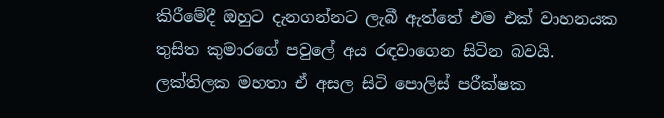කිරීමේදී ඔහුට දැනගන්නට ලැබී ඇත්තේ එම එක් වාහනයක තුසිත කුමාරගේ පවුලේ අය රඳවාගෙන සිටින බවයි. ලක්තිලක මහතා ඒ අසල සිටි පොලිස් පරීක්ෂක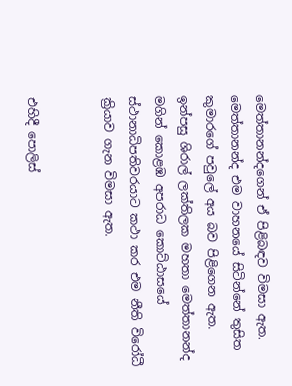මෙත්තානන්දගෙන් ඒ පිළිබඳව විමසා ඇත. මෙත්තානන්ද එම වාහනයේ සිටින්නේ තුසිත කුමාරගේ පවුලේ අය බව පිළිගෙන ඇත. ඉන්පසු ශිරාල් ලක්තිලක මහතා මෙත්තානන්ද මගින් කොළඹ අපරාධ කොට්ඨාසයේ ස්ථානාධිපතිවරයාට කථා කර එම නීති විරෝධී ක්‍රියාව ගැන විමසා ඇත.


එහිදී පොලිස්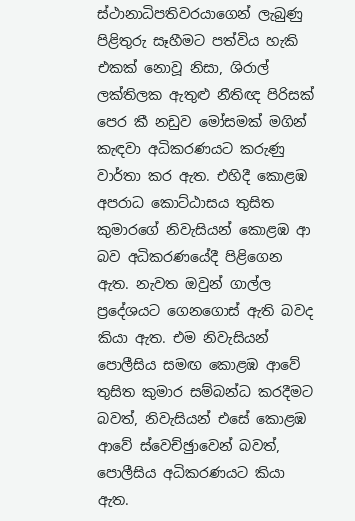ස්ථානාධිපතිවරයාගෙන් ලැබුණු පිළිතුරු සෑහීමට පත්විය හැකි එකක් නොවූ නිසා, ශිරාල් ලක්තිලක ඇතුළු නීතිඥ පිරිසක් පෙර කී නඩුව මෝසමක් මගින් කැඳවා අධිකරණයට කරුණු වාර්තා කර ඇත. එහිදී කොළඹ අපරාධ කොට්ඨාසය තුසිත කුමාරගේ නිවැසියන් කොළඹ ආ බව අධිකරණයේදී පිළිගෙන ඇත. නැවත ඔවුන් ගාල්ල ප්‍රදේශයට ගෙනගොස් ඇති බවද කියා ඇත. එම නිවැසියන් පොලීසිය සමඟ කොළඹ ආවේ තුසිත කුමාර සම්බන්ධ කරදීමට බවත්, නිවැසියන් එසේ කොළඹ ආවේ ස්වෙච්ඡුාවෙන් බවත්, පොලීසිය අධිකරණයට කියා ඇත.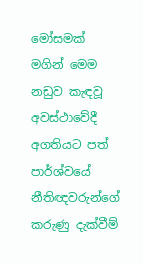මෝසමක් මගින් මෙම නඩුව කැඳවූ අවස්ථාවේදී අගතියට පත් පාර්ශ්වයේ නීතිඥවරුන්ගේ කරුණු දැක්වීම්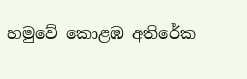හමුවේ කොළඹ අතිරේක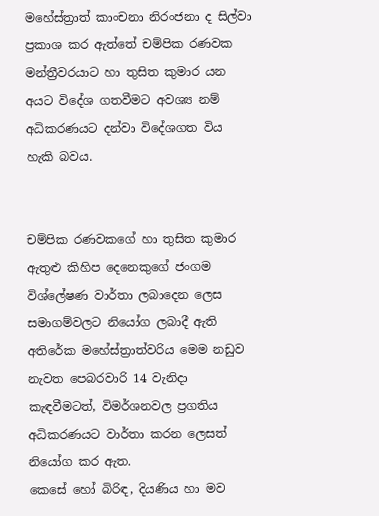මහේස්ත්‍රාත් කාංචනා නිරංජනා ද සිල්වා ප්‍රකාශ කර ඇත්තේ චම්පික රණවක මන්ත්‍රීවරයාට හා තුසිත කුමාර යන අයට විදේශ ගතවීමට අවශ්‍ය නම් අධිකරණයට දන්වා විදේශගත විය හැකි බවය.


චම්පික රණවකගේ හා තුසිත කුමාර ඇතුළු කිහිප දෙනෙකුගේ ජංගම විශ්ලේෂණ වාර්තා ලබාදෙන ලෙස සමාගම්වලට නියෝග ලබාදී ඇති අතිරේක මහේස්ත්‍රාත්වරිය මෙම නඩුව නැවත පෙබරවාරි 14 වැනිදා කැඳවීමටත්, විමර්ශනවල ප්‍රගතිය අධිකරණයට වාර්තා කරන ලෙසත් නියෝග කර ඇත.
කෙසේ හෝ බිරිඳ, දියණිය හා මව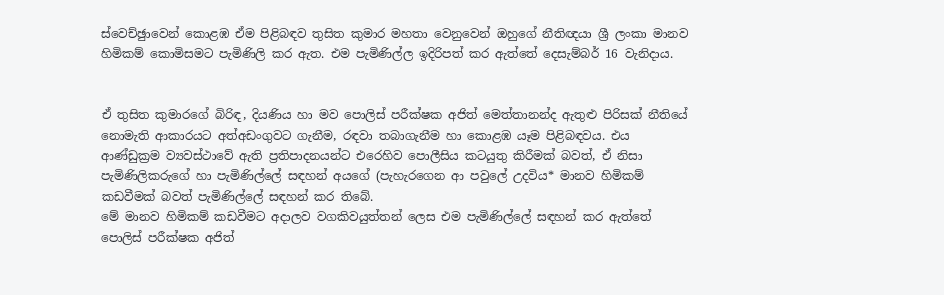ස්වෙච්ඡුාවෙන් කොළඹ ඒම පිළිබඳව තුසිත කුමාර මහතා වෙනුවෙන් ඔහුගේ නීතිඥයා ශ්‍රී ලංකා මානව හිමිකම් කොමිසමට පැමිණිලි කර ඇත. එම පැමිණිල්ල ඉදිරිපත් කර ඇත්තේ දෙසැම්බර් 16 වැනිදාය.


ඒ තුසිත කුමාරගේ බිරිඳ, දියණිය හා මව පොලිස් පරීක්ෂක අජිත් මෙත්තානන්ද ඇතුළු පිරිසක් නීතියේ නොමැති ආකාරයට අත්අඩංගුවට ගැනීම, රඳවා තබාගැනීම හා කොළඹ යෑම පිළිබඳවය. එය ආණ්ඩුක්‍රම ව්‍යවස්ථාවේ ඇති ප්‍රතිපාදනයන්ට එරෙහිව පොලීසිය කටයුතු කිරීමක් බවත්, ඒ නිසා පැමිණිලිකරුගේ හා පැමිණිල්ලේ සඳහන් අයගේ (පැහැරගෙන ආ පවුලේ උදවිය* මානව හිමිකම් කඩවීමක් බවත් පැමිණිල්ලේ සඳහන් කර තිබේ.
මේ මානව හිමිකම් කඩවීමට අදාලව වගකිවයුත්තන් ලෙස එම පැමිණිල්ලේ සඳහන් කර ඇත්තේ පොලිස් පරීක්ෂක අජිත්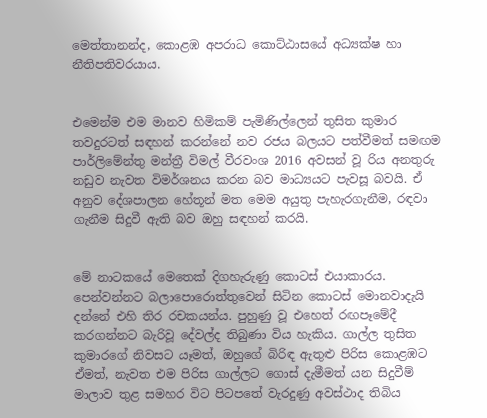මෙත්තානන්ද, කොළඹ අපරාධ කොට්ඨාසයේ අධ්‍යක්ෂ හා නීතිපතිවරයාය.


එමෙන්ම එම මානව හිමිකම් පැමිණිල්ලෙන් තුසිත කුමාර තවදුරටත් සඳහන් කරන්නේ නව රජය බලයට පත්වීමත් සමඟම පාර්ලිමේන්තු මන්ත්‍රී විමල් වීරවංශ 2016 අවසන් වූ රිය අනතුරු නඩුව නැවත විමර්ශනය කරන බව මාධ්‍යයට පැවසූ බවයි. ඒ අනුව දේශපාලන හේතූන් මත මෙම අයුතු පැහැරගැනීම, රඳවා ගැනීම සිදුවී ඇති බව ඔහු සඳහන් කරයි.


මේ නාටකයේ මෙතෙක් දිගහැරුණු කොටස් එයාකාරය. පෙන්වන්නට බලාපොරොත්තුවෙන් සිටින කොටස් මොනවාදැයි දන්නේ එහි තිර රචකයන්ය. පුහුණු වූ එහෙත් රඟපෑමේදී කරගන්නට බැරිවූ දේවල්ද තිබුණා විය හැකිය. ගාල්ල තුසිත කුමාරගේ නිවසට යෑමත්, ඔහුගේ බිරිඳ ඇතුළු පිරිස කොළඹට ඒමත්, නැවත එම පිරිස ගාල්ලට ගොස් දැමීමත් යන සිදුවීම් මාලාව තුළ සමහර විට පිටපතේ වැරදුණු අවස්ථාද තිබිය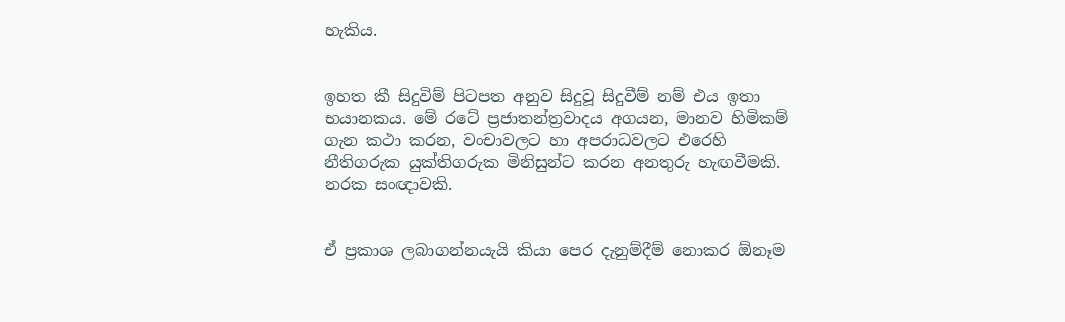හැකිය.


ඉහත කී සිදුවිම් පිටපත අනුව සිදුවූ සිදුවීම් නම් එය ඉතා භයානකය. මේ රටේ ප්‍රජාතන්ත්‍රවාදය අගයන, මානව හිමිකම් ගැන කථා කරන, වංචාවලට හා අපරාධවලට එරෙහි නීතිගරුක යුක්තිගරුක මිනිසුන්ට කරන අනතුරු හැඟවීමකි. නරක සංඥාවකි.


ඒ ප්‍රකාශ ලබාගන්නයැයි කියා පෙර දැනුම්දීම් නොකර ඕනෑම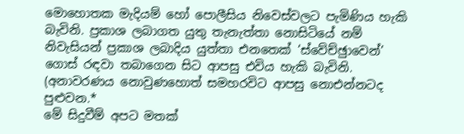මොහොතක මැදියම් හෝ පොලීසිය නිවෙස්වලට පැමිණිය හැකි බැවිනි. ප්‍රකාශ ලබාගත යුතු තැනැත්තා නොසිටියේ නම් නිවැසියන් ප්‍රකාශ ලබාදිය යුත්තා එනතෙක් ‘ස්වේච්ඡුාවෙන්’ ගොස් රඳවා තබාගෙන සිට ආපසු එවිය හැකි බැවිනි. (අනාවරණය නොවුණහොත් සමහරවිට ආපසු නොඑන්නටද පුළුවන.*
මේ සිදුවීම් අපට මතක්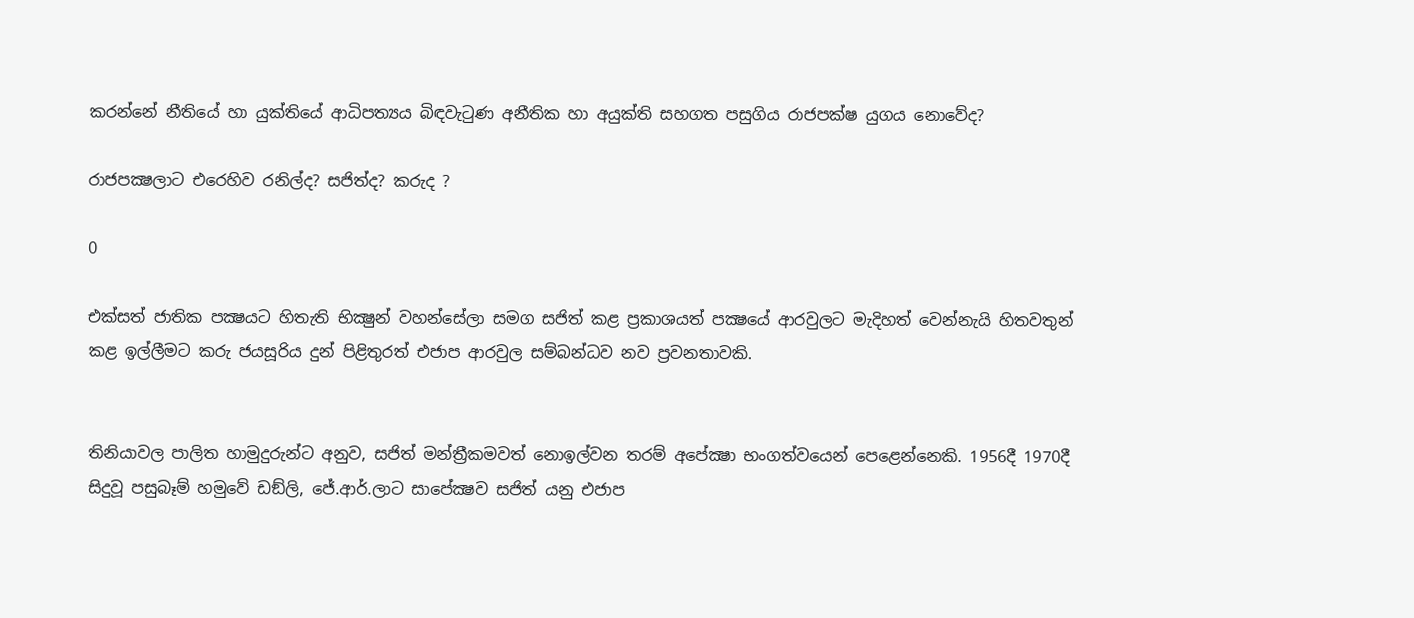කරන්නේ නීතියේ හා යුක්තියේ ආධිපත්‍යය බිඳවැටුණ අනීතික හා අයුක්ති සහගත පසුගිය රාජපක්ෂ යුගය නොවේද?

රාජපක්‍ෂලාට එරෙහිව රනිල්ද? සජිත්ද? කරුද ?

0

එක්සත් ජාතික පක්‍ෂයට හිතැති භික්‍ෂුන් වහන්සේලා සමග සජිත් කළ ප්‍රකාශයත් පක්‍ෂයේ ආරවුලට මැදිහත් වෙන්නැයි හිතවතුන් කළ ඉල්ලීමට කරු ජයසූරිය දුන් පිළිතුරත් එජාප ආරවුල සම්බන්ධව නව ප්‍රවනතාවකි.


තිනියාවල පාලිත හාමුදුරුන්ට අනුව, සජිත් මන්ත්‍රීකමවත් නොඉල්වන තරම් අපේක්‍ෂා භංගත්වයෙන් පෙළෙන්නෙකි. 1956දී 1970දී සිදුවූ පසුබෑම් හමුවේ ඩඞ්ලි, ජේ.ආර්.ලාට සාපේක්‍ෂව සජිත් යනු එජාප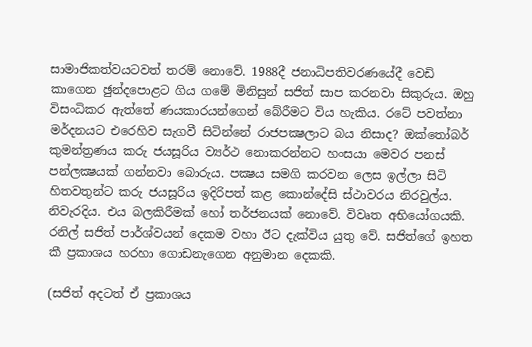සාමාජිකත්වයටවත් තරම් නොවේ. 1988දී ජනාධිපතිවරණයේදී වෙඩි කාගෙන ඡුන්දපොළට ගිය ගමේ මිනිසුන් සජිත් සාප කරනවා සිකුරුය. ඔහු විසංධිකර ඇත්තේ ණයකාරයන්ගෙන් බේරීමට විය හැකිය. රටේ පවත්නා මර්දනයට එරෙහිව සැගවී සිටින්නේ රාජපක්‍ෂලාට බය නිසාද? ඔක්තෝබර් කුමන්ත්‍රණය කරු ජයසූරිය ව්‍යර්ථ නොකරන්නට හංසයා මෙවර පනස් පන්ලක්‍ෂයක් ගන්නවා බොරුය. පක්‍ෂය සමගි කරවන ලෙස ඉල්ලා සිටි හිතවතුන්ට කරු ජයසූරිය ඉදිරිපත් කළ කොන්දේසි ස්ථාවරය නිරවුල්ය. නිවැරදිය. එය බලකිරීමක් හෝ තර්ජනයක් නොවේ. විවෘත අභියෝගයකි. රනිල් සජිත් පාර්ශ්වයන් දෙකම වහා ඊට දැක්විය යුතු වේ. සජිත්ගේ ඉහත කී ප්‍රකාශය හරහා ගොඩනැගෙන අනුමාන දෙකකි.

(සජිත් අදටත් ඒ ප්‍රකාශය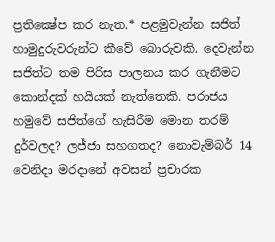ප්‍රතික්‍ෂේප කර නැත.* පළමුවැන්න සජිත් හාමුදුරුවරුන්ට කීවේ බොරුවකි. දෙවැන්න සජිත්ට තම පිරිස පාලනය කර ගැනීමට කොන්දක් හයියක් නැත්තෙකි. පරාජය හමුවේ සජිත්ගේ හැසිරීම මොන තරම් දුර්වලද? ලජ්ජා සහගතද? නොවැම්බර් 14 වෙනිදා මරදානේ අවසන් ප්‍රචාරක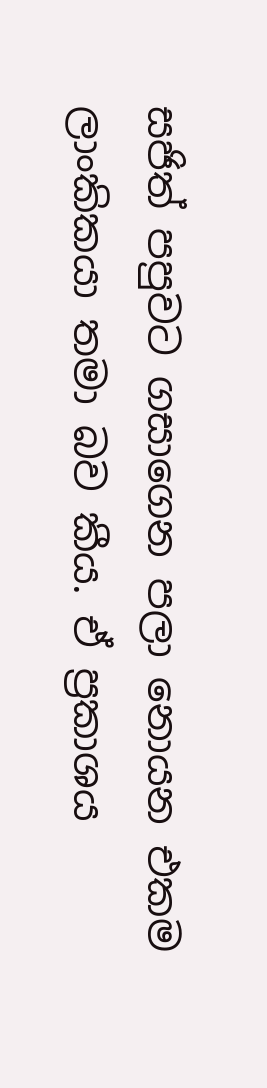සජිත් පපුවට ගසාගෙන පලා නොයන එකම ලාංකිකයා තමා බව කීය. ඒ ප්‍රකාශය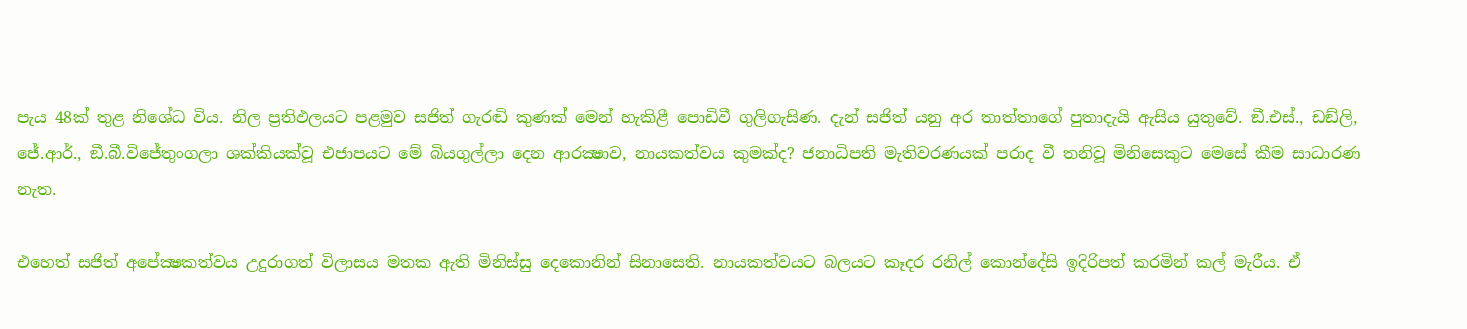පැය 48ක් තුළ නිශේධ විය. නිල ප්‍රතිඵලයට පළමුව සජිත් ගැරඬි කුණක් මෙන් හැකිළී පොඩිවී ගුලිගැසිණ. දැන් සජිත් යනු අර තාත්තාගේ පුතාදැයි ඇසිය යුතුවේ. ඞී.එස්., ඩඞ්ලි, ජේ.ආර්., ඞී.බී.විජේතුංගලා ශක්කියක්වූ එජාපයට මේ බියගුල්ලා දෙන ආරක්‍ෂාව, නායකත්වය කුමක්ද? ජනාධිපති මැතිවරණයක් පරාද වී තනිවූ මිනිසෙකුට මෙසේ කීම සාධාරණ නැත.

එහෙත් සජිත් අපේක්‍ෂකත්වය උදුරාගත් විලාසය මතක ඇති මිනිස්සු දෙකොනින් සිනාසෙති. නායකත්වයට බලයට කෑදර රනිල් කොන්දේසි ඉදිරිපත් කරමින් කල් මැරීය. ඒ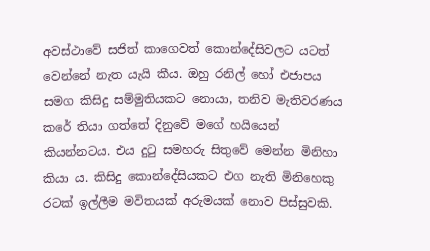අවස්ථාවේ සජිත් කාගෙවත් කොන්දේසිවලට යටත් වෙන්නේ නැත යැයි කීය. ඔහු රනිල් හෝ එජාපය සමග කිසිදු සම්මුතියකට නොයා, තනිව මැතිවරණය කරේ තියා ගත්තේ දිනුවේ මගේ හයියෙන් කියන්නටය. එය දුටු සමහරු සිතුවේ මෙන්න මිනිහා කියා ය. කිසිදු කොන්දේසියකට එග නැති මිනිහෙකු රටක් ඉල්ලීම මවිතයක් අරුමයක් නොව පිස්සුවකි.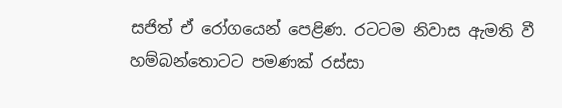සජිත් ඒ රෝගයෙන් පෙළිණ. රටටම නිවාස ඇමති වී හම්බන්තොටට පමණක් රස්සා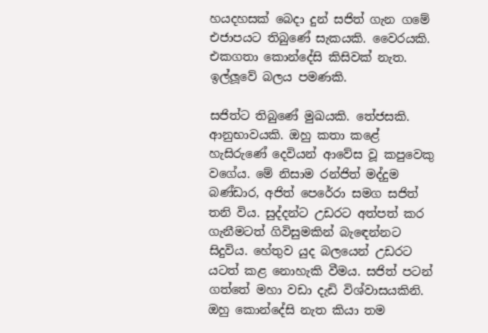හයදහසක් බෙදා දුන් සජිත් ගැන ගමේ එජාපයට තිබුණේ සැකයකි. වෛරයකි. එකගතා කොන්දේසි කිසිවක් නැත. ඉල්ලූවේ බලය පමණකි.

සජිත්ට තිබුණේ මුඛයකි. තේජසකි. ආනුභාවයකි. ඔහු කතා කළේ හැසිරුණේ දෙවියන් ආවේස වූ කපුවෙකු වගේය. මේ නිසාම රන්ජිත් මද්දුම බණ්ඩාර, අජිත් පෙරේරා සමග සජිත් තනි විය. සුද්දන්ට උඩරට අත්පත් කර ගැනීමටත් ගිවිසුමකින් බැඳෙන්නට සිදුවිය. හේතුව යුද බලයෙන් උඩරට යටත් කළ නොහැකි වීමය. සජිත් පටන් ගත්තේ මහා වඩා දැඩි විශ්වාසයකිනි. ඔහු කොන්දේසි නැත කියා තම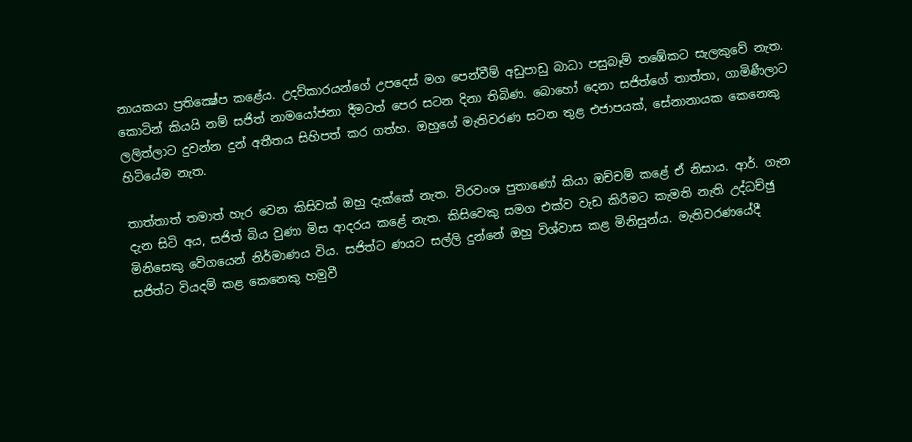නායකයා ප්‍රතික්‍ෂේප කළේය. උදව්කාරයන්ගේ උපදෙස් මග පෙන්වීම් අඩුපාඩු බාධා පසුබෑම් තඹේකට සැලකුවේ නැත. කොටින් කියයි නම් සජිත් නාමයෝජනා දීමටත් පෙර සටන දිනා තිබිණ. බොහෝ දෙනා සජිත්ගේ තාත්තා, ගාමිණීලාට ලලිත්ලාට දුවන්න දුන් අතීතය සිහිපත් කර ගත්හ. ඔහුගේ මැතිවරණ සටන තුළ එජාපයක්, සේනානායක කෙනෙකු හිටියේම නැත.

තාත්තාත් තමාත් හැර වෙන කිසිවක් ඔහු දැක්කේ නැත. විරවංශ පුතාණෝ කියා ඔච්චම් කළේ ඒ නිසාය. ආර්. ගැන දැන සිටි අය, සජිත් බිය වුණා මිස ආදරය කළේ නැත. කිසිවෙකු සමග එක්ව වැඩ කිරීමට කැමති නැති උද්ධච්ඡු මිනිසෙකු වේගයෙන් නිර්මාණය විය. සජිත්ට ණයට සල්ලි දුන්නේ ඔහු විශ්වාස කළ මිනිසුන්ය. මැතිවරණයේදී සජිත්ට වියදම් කළ කෙනෙකු හමුවී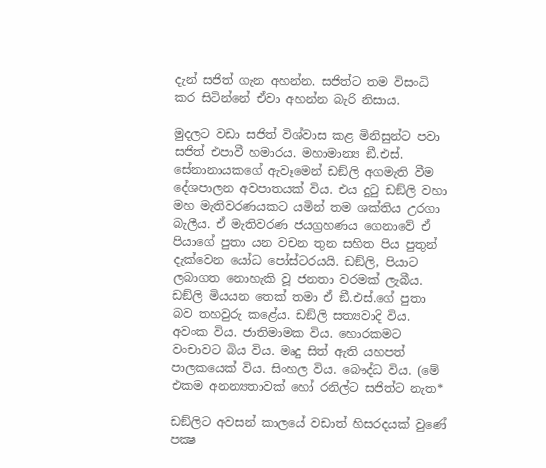දැන් සජිත් ගැන අහන්න. සජිත්ට තම විසංධි කර සිටින්නේ ඒවා අහන්න බැරි නිසාය.

මුදලට වඩා සජිත් විශ්වාස කළ මිනිසුන්ට පවා සජිත් එපාවී හමාරය. මහාමාන්‍ය ඞී.එස්. සේනානායකගේ ඇවෑමෙන් ඩඞ්ලි අගමැති වීම දේශපාලන අවපාතයක් විය. එය දුටු ඩඞ්ලි වහා මහ මැතිවරණයකට යමින් තම ශක්තිය උරගා බැලීය. ඒ මැතිවරණ ජයග්‍රහණය ගෙනාවේ ඒ පියාගේ පුතා යන වචන තුන සහිත පිය පුතුන් දැක්වෙන යෝධ පෝස්ටරයයි. ඩඞ්ලි, පියාට ලබාගත නොහැකි වූ ජනතා වරමක් ලැබීය. ඩඞ්ලි මියයන තෙක් තමා ඒ ඞී.එස්.ගේ පුතා බව තහවුරු කළේය. ඩඞ්ලි සත්‍යවාදි විය. අවංක විය. ජාතිමාමක විය. හොරකමට වංචාවට බිය විය. මෘදු සිත් ඇති යහපත් පාලකයෙක් විය. සිංහල විය. බෞද්ධ විය. (මේ එකම අනන්‍යතාවක් හෝ රනිල්ට සජිත්ට නැත*

ඩඞ්ලිට අවසන් කාලයේ වඩාත් හිසරදයක් වුණේ පක්‍ෂ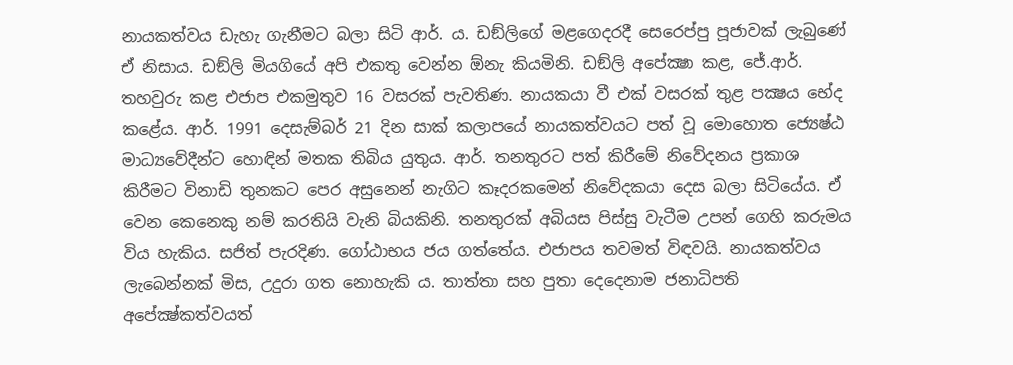නායකත්වය ඩැහැ ගැනීමට බලා සිටි ආර්. ය. ඩඞ්ලිගේ මළගෙදරදී සෙරෙප්පු පූජාවක් ලැබුණේ ඒ නිසාය. ඩඞ්ලි මියගියේ අපි එකතු වෙන්න ඕනැ කියමිනි. ඩඞ්ලි අපේක්‍ෂා කළ, ජේ.ආර්. තහවුරු කළ එජාප එකමුතුව 16 වසරක් පැවතිණ. නායකයා වී එක් වසරක් තුළ පක්‍ෂය භේද කළේය. ආර්. 1991 දෙසැම්බර් 21 දින සාක් කලාපයේ නායකත්වයට පත් වූ මොහොත ජ්‍යෙෂ්ඨ මාධ්‍යවේදීන්ට හොඳින් මතක තිබිය යුතුය. ආර්. තනතුරට පත් කිරීමේ නිවේදනය ප්‍රකාශ කිරීමට විනාඩි තුනකට පෙර අසුනෙන් නැගිට කෑදරකමෙන් නිවේදකයා දෙස බලා සිටියේය. ඒ වෙන කෙනෙකු නම් කරතියි වැනි බියකිනි. තනතුරක් අබියස පිස්සු වැටීම උපන් ගෙහි කරුමය විය හැකිය. සජිත් පැරදිණ. ගෝඨාභය ජය ගත්තේය. එජාපය තවමත් විඳවයි. නායකත්වය ලැබෙන්නක් මිස, උදුරා ගත නොහැකි ය. තාත්තා සහ පුතා දෙදෙනාම ජනාධිපති අපේක්‍ෂ්කත්වයත්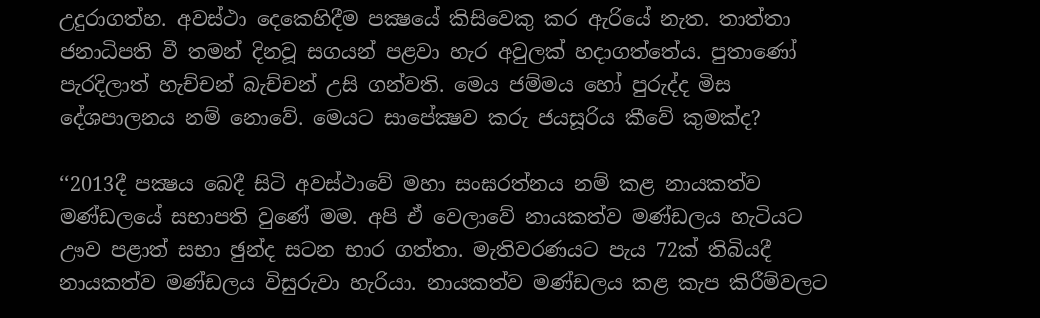උදුරාගත්හ. අවස්ථා දෙකෙහිදීම පක්‍ෂයේ කිසිවෙකු කර ඇරියේ නැත. තාත්තා ජනාධිපති වී තමන් දිනවූ සගයන් පළවා හැර අවුලක් හදාගත්තේය. පුතාණෝ පැරදිලාත් හැච්චන් බැච්චන් උසි ගන්වති. මෙය ජම්මය හෝ පුරුද්ද මිස දේශපාලනය නම් නොවේ. මෙයට සාපේක්‍ෂව කරු ජයසූරිය කීවේ කුමක්ද?

‘‘2013දී පක්‍ෂය බෙදී සිටි අවස්ථාවේ මහා සංඝරත්නය නම් කළ නායකත්ව මණ්ඩලයේ සභාපති වුණේ මම. අපි ඒ වෙලාවේ නායකත්ව මණ්ඩලය හැටියට ඌව පළාත් සභා ඡුන්ද සටන භාර ගත්තා. මැතිවරණයට පැය 72ක් තිබියදී නායකත්ව මණ්ඩලය විසුරුවා හැරියා. නායකත්ව මණ්ඩලය කළ කැප කිරීම්වලට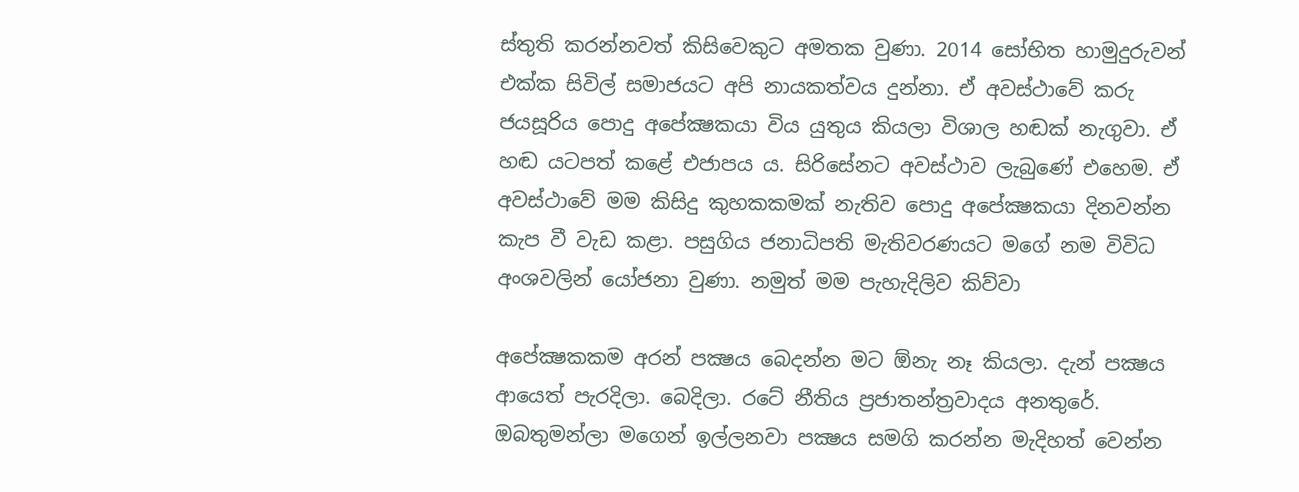ස්තුති කරන්නවත් කිසිවෙකුට අමතක වුණා. 2014 සෝභිත හාමුදුරුවන් එක්ක සිවිල් සමාජයට අපි නායකත්වය දුන්නා. ඒ අවස්ථාවේ කරු ජයසූරිය පොදු අපේක්‍ෂකයා විය යුතුය කියලා විශාල හඬක් නැගුවා. ඒ හඬ යටපත් කළේ එජාපය ය. සිරිසේනට අවස්ථාව ලැබුණේ එහෙම. ඒ අවස්ථාවේ මම කිසිදු කුහකකමක් නැතිව පොදු අපේක්‍ෂකයා දිනවන්න කැප වී වැඩ කළා. පසුගිය ජනාධිපති මැතිවරණයට මගේ නම විවිධ අංශවලින් යෝජනා වුණා. නමුත් මම පැහැදිලිව කිව්වා

අපේක්‍ෂකකම අරන් පක්‍ෂය බෙදන්න මට ඕනැ නෑ කියලා. දැන් පක්‍ෂය ආයෙත් පැරදිලා. බෙදිලා. රටේ නීතිය ප්‍රජාතන්ත්‍රවාදය අනතුරේ. ඔබතුමන්ලා මගෙන් ඉල්ලනවා පක්‍ෂය සමගි කරන්න මැදිහත් වෙන්න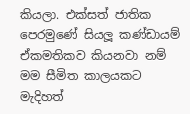කියලා. එක්සත් ජාතික පෙරමුණේ සියලූ කණ්ඩායම් ඒකමතිකව කියනවා නම් මම සීමිත කාලයකට මැදිහත්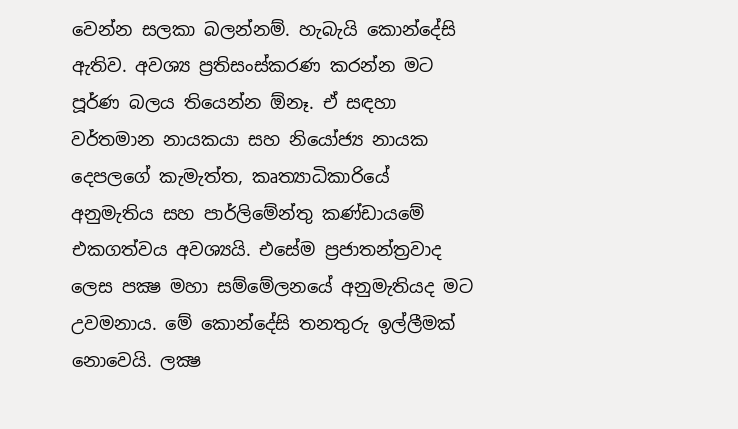වෙන්න සලකා බලන්නම්. හැබැයි කොන්දේසි ඇතිව. අවශ්‍ය ප්‍රතිසංස්කරණ කරන්න මට පූර්ණ බලය තියෙන්න ඕනෑ. ඒ සඳහා වර්තමාන නායකයා සහ නියෝජ්‍ය නායක දෙපලගේ කැමැත්ත, කෘත්‍යාධිකාරියේ අනුමැතිය සහ පාර්ලිමේන්තු කණ්ඩායමේ එකගත්වය අවශ්‍යයි. එසේම ප්‍රජාතන්ත්‍රවාද ලෙස පක්‍ෂ මහා සම්මේලනයේ අනුමැතියද මට උවමනාය. මේ කොන්දේසි තනතුරු ඉල්ලීමක් නොවෙයි. ලක්‍ෂ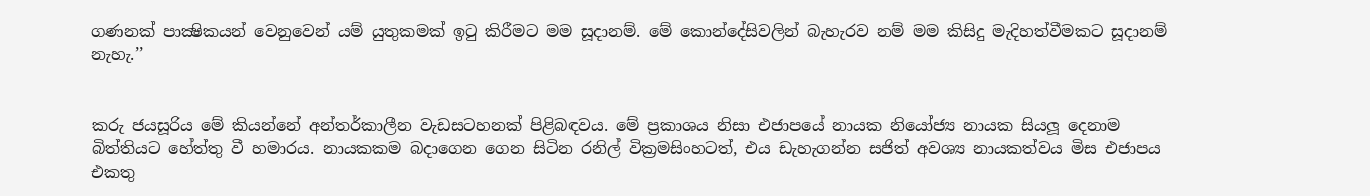ගණනක් පාක්‍ෂිකයන් වෙනුවෙන් යම් යුතුකමක් ඉටු කිරීමට මම සූදානම්. මේ කොන්දේසිවලින් බැහැරව නම් මම කිසිදු මැදිහත්වීමකට සූදානම් නැහැ.’’


කරු ජයසූරිය මේ කියන්නේ අන්තර්කාලීන වැඩසටහනක් පිළිබඳවය. මේ ප්‍රකාශය නිසා එජාපයේ නායක නියෝජ්‍ය නායක සියලූ දෙනාම බිත්තියට හේත්තු වී හමාරය. නායකකම බදාගෙන ගෙන සිටින රනිල් වික්‍රමසිංහටත්, එය ඩැහැගන්න සජිත් අවශ්‍ය නායකත්වය මිස එජාපය එකතු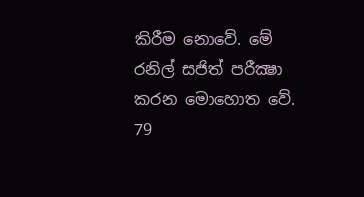කිරීම නොවේ. මේ රනිල් සජිත් පරීක්‍ෂා කරන මොහොත වේ. 79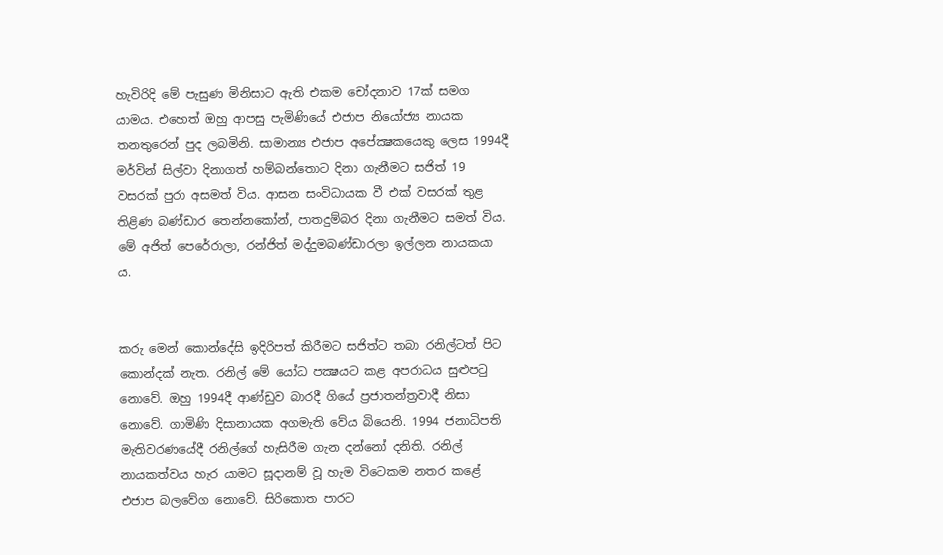හැවිරිදි මේ පැසුණ මිනිසාට ඇති එකම චෝදනාව 17ක් සමග යාමය. එහෙත් ඔහු ආපසු පැමිණියේ එජාප නියෝජ්‍ය නායක තනතුරෙන් පුද ලබමිනි. සාමාන්‍ය එජාප අපේක්‍ෂකයෙකු ලෙස 1994දී මර්වින් සිල්වා දිනාගත් හම්බන්තොට දිනා ගැනීමට සජිත් 19 වසරක් පුරා අසමත් විය. ආසන සංවිධායක වී එක් වසරක් තුළ තිළිණ බණ්ඩාර තෙන්නකෝන්, පාතදුම්බර දිනා ගැනීමට සමත් විය. මේ අජිත් පෙරේරාලා, රන්ජිත් මද්දුමබණ්ඩාරලා ඉල්ලන නායකයා ය.


කරු මෙන් කොන්දේසි ඉදිරිපත් කිරීමට සජිත්ට තබා රනිල්ටත් පිට කොන්දක් නැත. රනිල් මේ යෝධ පක්‍ෂයට කළ අපරාධය සුළුපටු නොවේ. ඔහු 1994දී ආණ්ඩුව බාරදී ගියේ ප්‍රජාතන්ත්‍රවාදී නිසා නොවේ. ගාමිණි දිසානායක අගමැති වේය බියෙනි. 1994 ජනාධිපති මැතිවරණයේදී රනිල්ගේ හැසිරීම ගැන දන්නෝ දනිති. රනිල් නායකත්වය හැර යාමට සූදානම් වූ හැම විටෙකම නතර කළේ එජාප බලවේග නොවේ. සිරිකොත පාරට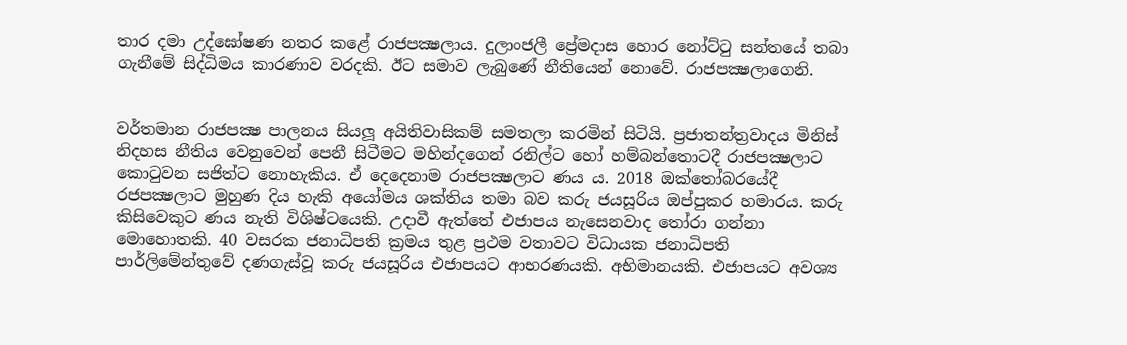තාර දමා උද්ඝෝෂණ නතර කළේ රාජපක්‍ෂලාය. දුලාංජලී ප්‍රේමදාස හොර නෝට්ටු සන්තයේ තබා ගැනීමේ සිද්ධිමය කාරණාව වරදකි. ඊට සමාව ලැබුණේ නීතියෙන් නොවේ. රාජපක්‍ෂලාගෙනි.


වර්තමාන රාජපක්‍ෂ පාලනය සියලූ අයිතිවාසිකම් සමතලා කරමින් සිටියි. ප්‍රජාතන්ත්‍රවාදය මිනිස් නිදහස නීතිය වෙනුවෙන් පෙනී සිටීමට මහින්දගෙන් රනිල්ට හෝ හම්බන්තොටදී රාජපක්‍ෂලාට කොටුවන සජිත්ට නොහැකිය. ඒ දෙදෙනාම රාජපක්‍ෂලාට ණය ය. 2018 ඔක්තෝබරයේදී රජපක්‍ෂලාට මුහුණ දිය හැකි අයෝමය ශක්තිය තමා බව කරු ජයසූරිය ඔප්පුකර හමාරය. කරු කිසිවෙකුට ණය නැති විශිෂ්ටයෙකි. උදාවී ඇත්තේ එජාපය නැසෙනවාද තෝරා ගන්නා මොහොතකි. 40 වසරක ජනාධිපති ක්‍රමය තුළ ප්‍රථම වතාවට විධායක ජනාධිපති පාර්ලිමේන්තුවේ දණගැස්වූ කරු ජයසූරිය එජාපයට ආභරණයකි. අභිමානයකි. එජාපයට අවශ්‍ය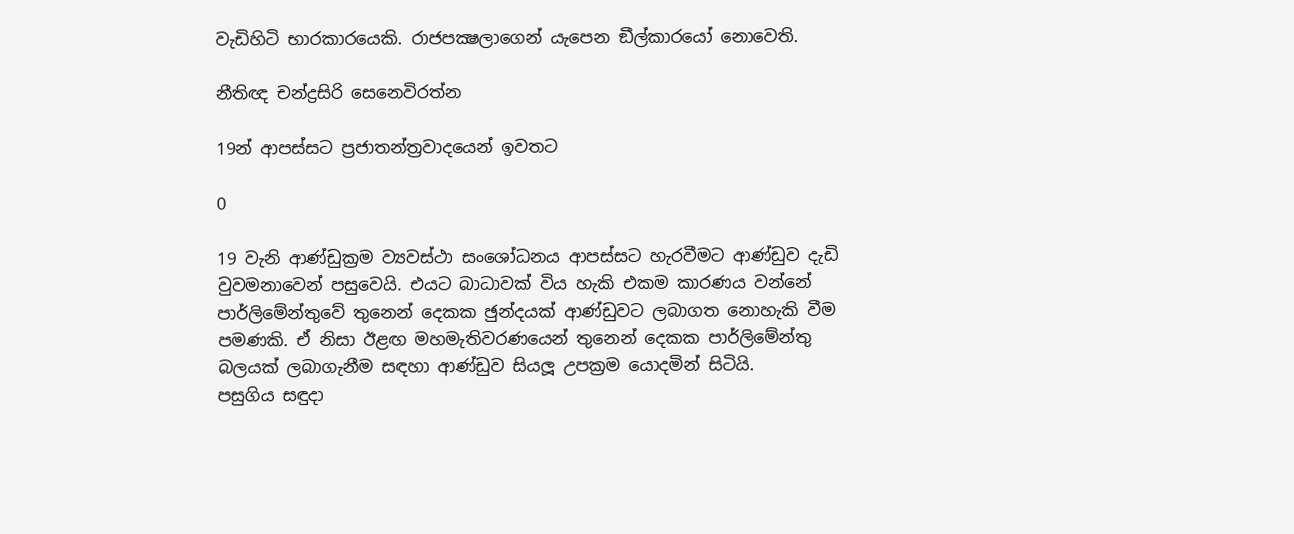වැඩිහිටි භාරකාරයෙකි. රාජපක්‍ෂලාගෙන් යැපෙන ඞීල්කාරයෝ නොවෙති.

නීතිඥ චන්ද්‍රසිරි සෙනෙවිරත්න

19න් ආපස්සට ප්‍රජාතන්ත්‍රවාදයෙන් ඉවතට

0

19 වැනි ආණ්ඩුක්‍රම ව්‍යවස්ථා සංශෝධනය ආපස්සට හැරවීමට ආණ්ඩුව දැඩි වුවමනාවෙන් පසුවෙයි. එයට බාධාවක් විය හැකි එකම කාරණය වන්නේ පාර්ලිමේන්තුවේ තුනෙන් දෙකක ඡුන්දයක් ආණ්ඩුවට ලබාගත නොහැකි වීම පමණකි. ඒ නිසා ඊළඟ මහමැතිවරණයෙන් තුනෙන් දෙකක පාර්ලිමේන්තු බලයක් ලබාගැනීම සඳහා ආණ්ඩුව සියලූ උපක්‍රම යොදමින් සිටියි.
පසුගිය සඳුදා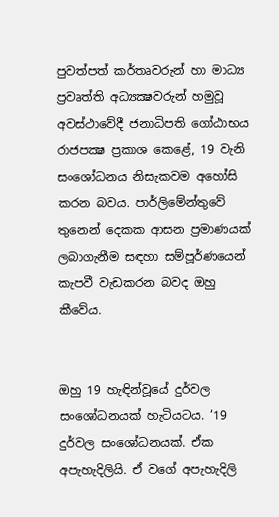පුවත්පත් කර්තෘවරුන් හා මාධ්‍ය ප්‍රවෘත්ති අධ්‍යක්‍ෂවරුන් හමුවූ අවස්ථාවේදී ජනාධිපති ගෝඨාභය රාජපක්‍ෂ ප්‍රකාශ කෙළේ, 19 වැනි සංශෝධනය නිසැකවම අහෝසි කරන බවය. පාර්ලිමේන්තුවේ තුනෙන් දෙකක ආසන ප්‍රමාණයක් ලබාගැනීම සඳහා සම්පූර්ණයෙන් කැපවී වැඩකරන බවද ඔහු කීවේය.


ඔහු 19 හැඳින්වූයේ දුර්වල සංශෝධනයක් හැටියටය. ‘19 දුර්වල සංශෝධනයක්. ඒක අපැහැදිලියි. ඒ වගේ අපැහැදිලි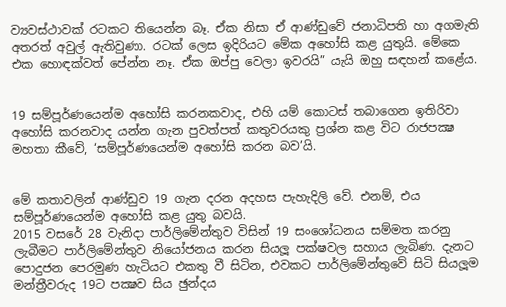ව්‍යවස්ථාවක් රටකට තියෙන්න බෑ. ඒක නිසා ඒ ආණ්ඩුවේ ජනාධිපති හා අගමැති අතරත් අවුල් ඇතිවුණා. රටක් ලෙස ඉදිරියට මේක අහෝසි කළ යුතුයි. මේකෙ එක හොඳක්වත් පේන්න නෑ. ඒක ඔප්පු වෙලා ඉවරයි” යැයි ඔහු සඳහන් කළේය.


19 සම්පූර්ණයෙන්ම අහෝසි කරනකවාද, එහි යම් කොටස් තබාගෙන ඉතිරිවා අහෝසි කරනවාද යන්න ගැන පුවත්පත් කතුවරයකු ප්‍රශ්න කළ විට රාජපක්‍ෂ මහතා කීවේ, ‘සම්පූර්ණයෙන්ම අහෝසි කරන බව’යි.


මේ කතාවලින් ආණ්ඩුව 19 ගැන දරන අදහස පැහැදිලි වේ. එනම්, එය සම්පූර්ණයෙන්ම අහෝසි කළ යුතු බවයි.
2015 වසරේ 28 වැනිදා පාර්ලිමේන්තුව විසින් 19 සංශෝධනය සම්මත කරනු ලැබීමට පාර්ලිමේන්තුව නියෝජනය කරන සියලූ පක්ෂවල සහාය ලැබිණ. දැනට පොදුජන පෙරමුණ හැටියට එකතු වී සිටින, එවකට පාර්ලිමේන්තුවේ සිටි සියලූම මන්ත්‍රීවරුද 19ට පක්‍ෂව සිය ඡුන්දය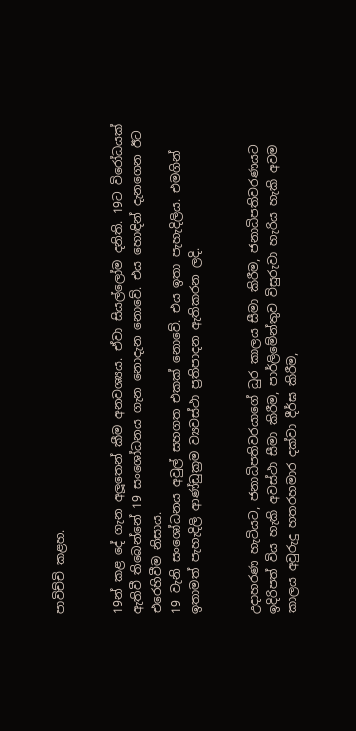පාවිච්චි කළහ.


19න් කළ දේ ගැන අලූතෙන් කීම අනවශ්‍යය. ඒවා සියල්ලෝම දනිති. 19ට විරෝධයක් ඇතිවී තිබෙන්නේ 19 සංශෝධනය ගැන නොදැන නොවේ. එය හොඳින් දැනගෙන ඊට එරෙහිවීම නිසාය.
19 වැනි සංශෝධනය අවුල් සහගත එකක් නොවේ. එය ඉතා පැහැදිලිය. එමගින් ඉතාමත් පැහැදිලි ආණ්ඩුක්‍රම ව්‍යවස්ථා ප්‍රතිපාදන ඇතිකරන ලදි.


උදාහරණ හැටියට, ජනාධිපතිවරයාගේ ධුර කාලය සීමා කිරීම, ජනාධිපතිවරණයට ඉදිරිපත් විය හැකි අවස්ථා සීමා කිරීම, පාර්ලිමේන්තුව විසුරුවා හැරිය හැකි අවම කාලය අවුරුදු හතරහමාර දක්වා දීර්ඝ කිරීම,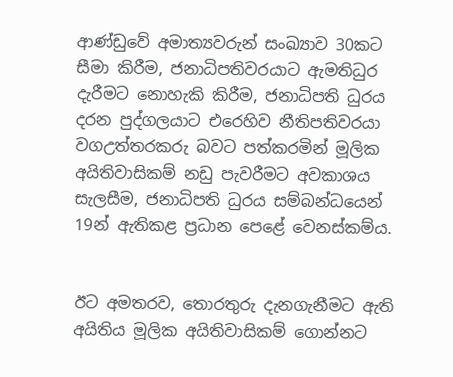ආණ්ඩුවේ අමාත්‍යවරුන් සංඛ්‍යාව 30කට සීමා කිරීම, ජනාධිපතිවරයාට ඇමතිධුර දැරීමට නොහැකි කිරීම, ජනාධිපති ධුරය දරන පුද්ගලයාට එරෙහිව නීතිපතිවරයා වගඋත්තරකරු බවට පත්කරමින් මූලික අයිතිවාසිකම් නඩු පැවරීමට අවකාශය සැලසීම, ජනාධිපති ධුරය සම්බන්ධයෙන් 19න් ඇතිකළ ප්‍රධාන පෙළේ වෙනස්කම්ය.


ඊට අමතරව, තොරතුරු දැනගැනීමට ඇති අයිතිය මූලික අයිතිවාසිකම් ගොන්නට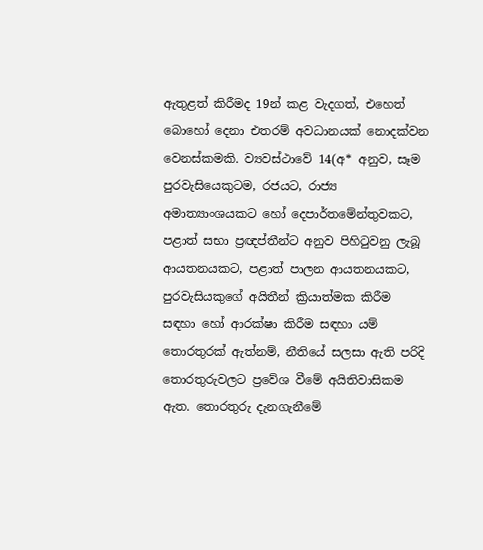ඇතුළත් කිරීමද 19න් කළ වැදගත්, එහෙත් බොහෝ දෙනා එතරම් අවධානයක් නොදක්වන වෙනස්කමකි. ව්‍යවස්ථාවේ 14(අ* අනුව, සෑම පුරවැසියෙකුටම, රජයට, රාජ්‍ය අමාත්‍යාංශයකට හෝ දෙපාර්තමේන්තුවකට, පළාත් සභා ප්‍රඥප්තීන්ට අනුව පිහිටුවනු ලැබූ ආයතනයකට, පළාත් පාලන ආයතනයකට, පුරවැසියකුගේ අයිතීන් ක්‍රියාත්මක කිරීම සඳහා හෝ ආරක්ෂා කිරීම සඳහා යම් තොරතුරක් ඇත්නම්, නීතියේ සලසා ඇති පරිදි තොරතුරුවලට ප්‍රවේශ වීමේ අයිතිවාසිකම ඇත. තොරතුරු දැනගැනීමේ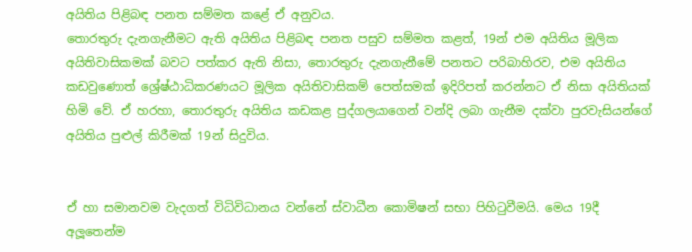අයිතිය පිළිබඳ පනත සම්මත කළේ ඒ අනුවය.
තොරතුරු දැනගැනීමට ඇති අයිතිය පිළිබඳ පනත පසුව සම්මත කළත්, 19න් එම අයිතිය මූලික අයිතිවාසිකමක් බවට පත්කර ඇති නිසා, තොරතුරු දැනගැනීමේ පනතට පරිබාහිරව, එම අයිතිය කඩවුණොත් ශ්‍රේෂ්ඨාධිකරණයට මූලික අයිතිවාසිකම් පෙත්සමක් ඉදිරිපත් කරන්නට ඒ නිසා අයිතියක් හිමි වේ. ඒ හරහා, තොරතුරු අයිතිය කඩකළ පුද්ගලයාගෙන් වන්දි ලබා ගැනීම දක්වා පුරවැසියන්ගේ අයිතිය පුළුල් කිරීමක් 19න් සිදුවිය.


ඒ හා සමානවම වැදගත් විධිවිධානය වන්නේ ස්වාධීන කොමිෂන් සභා පිහිටුවීමයි. මෙය 19දී අලූතෙන්ම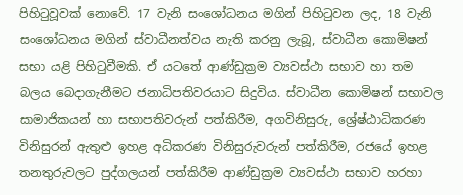පිහිටුවූවක් නොවේ. 17 වැනි සංශෝධනය මගින් පිහිටුවන ලද, 18 වැනි සංශෝධනය මගින් ස්වාධීනත්වය නැති කරනු ලැබූ, ස්වාධීන කොමිෂන් සභා යළි පිහිටුවීමකි. ඒ යටතේ ආණ්ඩුක්‍රම ව්‍යවස්ථා සභාව හා තම බලය බෙදාගැනීමට ජනාධිපතිවරයාට සිදුවිය. ස්වාධීන කොමිෂන් සභාවල සාමාජිකයන් හා සභාපතිවරුන් පත්කිරීම, අගවිනිසුරු, ශ්‍රේෂ්ඨාධිකරණ විනිසුරන් ඇතුළු ඉහළ අධිකරණ විනිසුරුවරුන් පත්කිරීම, රජයේ ඉහළ තනතුරුවලට පුද්ගලයන් පත්කිරීම ආණ්ඩුක්‍රම ව්‍යවස්ථා සභාව හරහා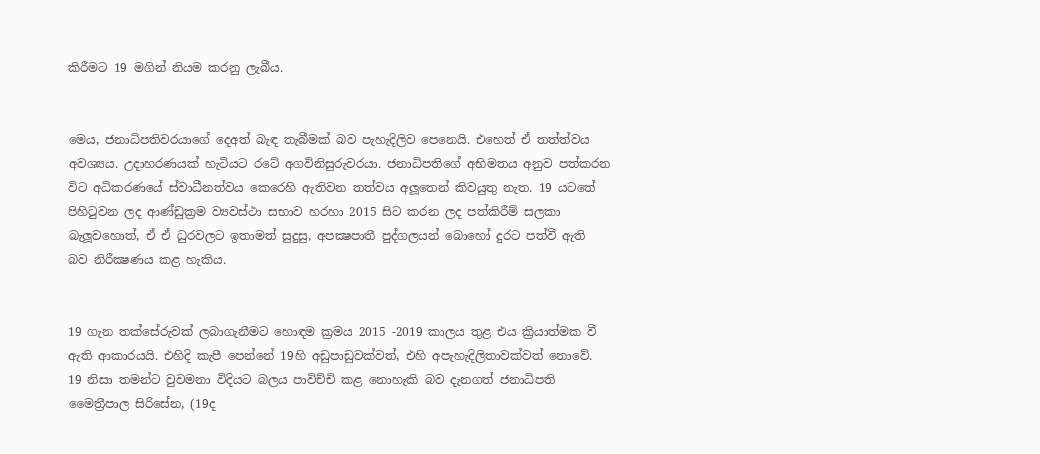කිරීමට 19 මගින් නියම කරනු ලැබීය.


මෙය, ජනාධිපතිවරයාගේ දෙඅත් බැඳ තැබීමක් බව පැහැදිලිව පෙනෙයි. එහෙත් ඒ තත්ත්වය අවශ්‍යය. උදාහරණයක් හැටියට රටේ අගවිනිසුරුවරයා. ජනාධිපතිගේ අභිමතය අනුව පත්කරන විට අධිකරණයේ ස්වාධීනත්වය කෙරෙහි ඇතිවන තත්වය අලූතෙන් කිවයුතු නැත. 19 යටතේ පිහිටුවන ලද ආණ්ඩුක්‍රම ව්‍යවස්ථා සභාව හරහා 2015 සිට කරන ලද පත්කිරීම් සලකා බැලූවහොත්, ඒ ඒ ධුරවලට ඉතාමත් සුදුසු, අපක්‍ෂපාතී පුද්ගලයන් බොහෝ දුරට පත්වී ඇති බව නිරීක්‍ෂණය කළ හැකිය.


19 ගැන තක්සේරුවක් ලබාගැනීමට හොඳම ක්‍රමය 2015 -2019 කාලය තුළ එය ක්‍රියාත්මක වී ඇති ආකාරයයි. එහිදි කැපී පෙන්නේ 19හි අඩුපාඩුවක්වත්, එහි අපැහැදිලිතාවක්වත් නොවේ. 19 නිසා තමන්ට වුවමනා විදියට බලය පාවිච්චි කළ නොහැකි බව දැනගත් ජනාධිපති මෛත්‍රීපාල සිරිසේන, (19ද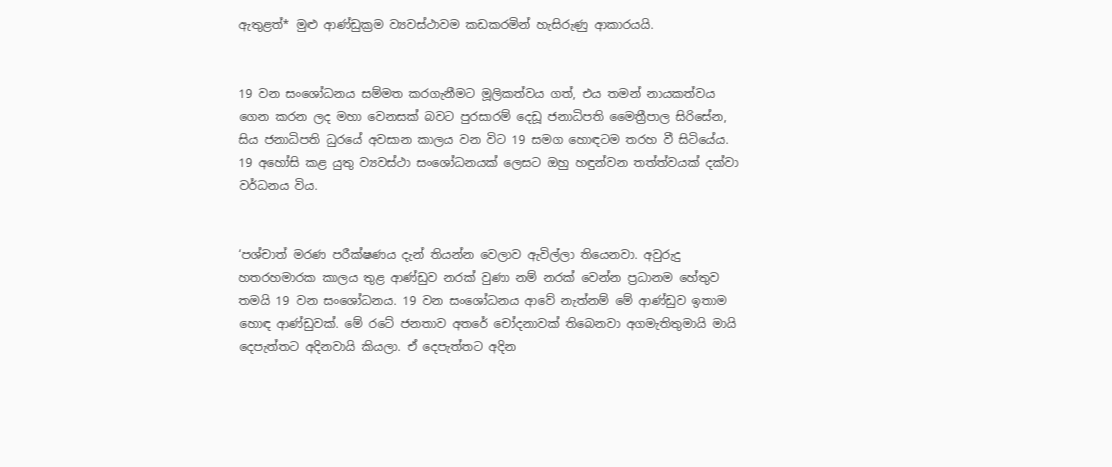ඇතුළත්* මුළු ආණ්ඩුක්‍රම ව්‍යවස්ථාවම කඩකරමින් හැසිරුණු ආකාරයයි.


19 වන සංශෝධනය සම්මත කරගැනීමට මූලිකත්වය ගත්, එය තමන් නායකත්වය ගෙන කරන ලද මහා වෙනසක් බවට පුරසාරම් දෙඩූ ජනාධිපති මෛත්‍රීපාල සිරිසේන, සිය ජනාධිපති ධුරයේ අවසාන කාලය වන විට 19 සමග හොඳටම තරහ වී සිටියේය. 19 අහෝසි කළ යුතු ව්‍යවස්ථා සංශෝධනයක් ලෙසට ඔහු හඳුන්වන තත්ත්වයක් දක්වා වර්ධනය විය.


‘පශ්චාත් මරණ පරීක්ෂණය දැන් තියන්න වෙලාව ඇවිල්ලා තියෙනවා. අවුරුදු හතරහමාරක කාලය තුළ ආණ්ඩුව නරක් වුණා නම් නරක් වෙන්න ප්‍රධානම හේතුව තමයි 19 වන සංශෝධනය. 19 වන සංශෝධනය ආවේ නැත්නම් මේ ආණ්ඩුව ඉතාම හොඳ ආණ්ඩුවක්. මේ රටේ ජනතාව අතරේ චෝදනාවක් තිබෙනවා අගමැතිතුමායි මායි දෙපැත්තට අදිනවායි කියලා. ඒ දෙපැත්තට අදින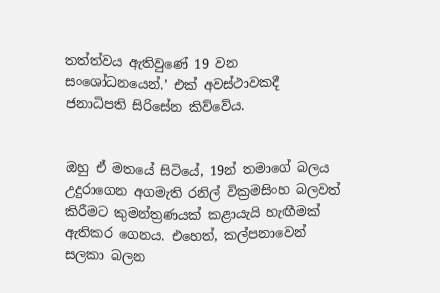තත්ත්වය ඇතිවුණේ 19 වන සංශෝධනයෙන්.’ එක් අවස්ථාවකදී ජනාධිපති සිරිසේන කිව්වේය.


ඔහු ඒ මතයේ සිටියේ, 19න් තමාගේ බලය උදුරාගෙන අගමැති රනිල් වික්‍රමසිංහ බලවත් කිරීමට කුමන්ත්‍රණයක් කළායැයි හැඟීමක් ඇතිකර ගෙනය. එහෙත්, කල්පනාවෙන් සලකා බලන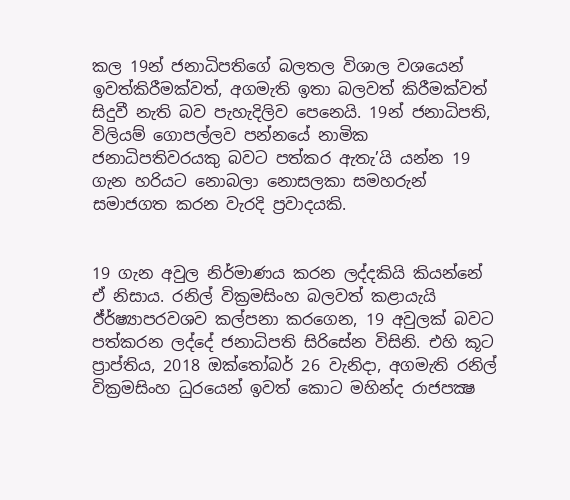කල 19න් ජනාධිපතිගේ බලතල විශාල වශයෙන් ඉවත්කිරීමක්වත්, අගමැති ඉතා බලවත් කිරීමක්වත් සිදුවී නැති බව පැහැදිලිව පෙනෙයි. 19න් ජනාධිපති, විලියම් ගොපල්ලව පන්නයේ නාමික ජනාධිපතිවරයකු බවට පත්කර ඇතැ’යි යන්න 19 ගැන හරියට නොබලා නොසලකා සමහරුන් සමාජගත කරන වැරදි ප්‍රවාදයකි.


19 ගැන අවුල නිර්මාණය කරන ලද්දකියි කියන්නේ ඒ නිසාය. රනිල් වික්‍රමසිංහ බලවත් කළායැයි ඊ්ර්ෂ්‍යාපරවශව කල්පනා කරගෙන, 19 අවුලක් බවට පත්කරන ලද්දේ ජනාධිපති සිරිසේන විසිනි. එහි කූට ප්‍රාප්තිය, 2018 ඔක්තෝබර් 26 වැනිදා, අගමැති රනිල් වික්‍රමසිංහ ධුරයෙන් ඉවත් කොට මහින්ද රාජපක්‍ෂ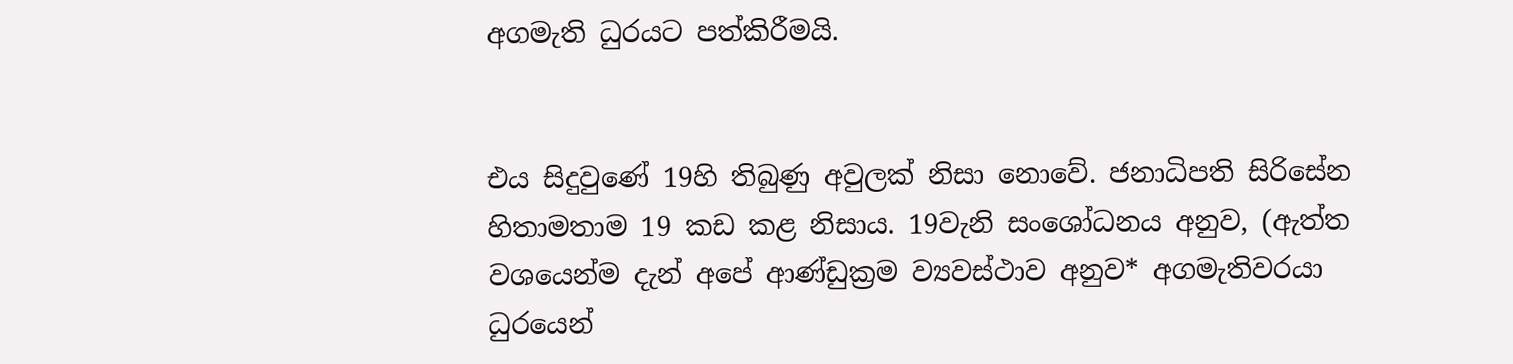අගමැති ධුරයට පත්කිරීමයි.


එය සිදුවුණේ 19හි තිබුණු අවුලක් නිසා නොවේ. ජනාධිපති සිරිසේන හිතාමතාම 19 කඩ කළ නිසාය. 19වැනි සංශෝධනය අනුව, (ඇත්ත වශයෙන්ම දැන් අපේ ආණ්ඩුක්‍රම ව්‍යවස්ථාව අනුව* අගමැතිවරයා ධුරයෙන්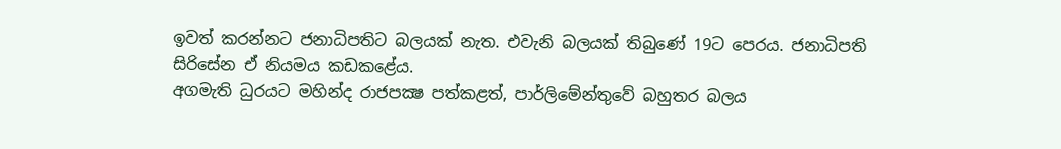ඉවත් කරන්නට ජනාධිපතිට බලයක් නැත. එවැනි බලයක් තිබුණේ 19ට පෙරය. ජනාධිපති සිරිසේන ඒ නියමය කඩකළේය.
අගමැති ධුරයට මහින්ද රාජපක්‍ෂ පත්කළත්, පාර්ලිමේන්තුවේ බහුතර බලය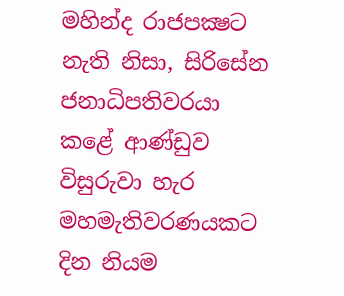මහින්ද රාජපක්‍ෂට නැති නිසා, සිරිසේන ජනාධිපතිවරයා කළේ ආණ්ඩුව විසුරුවා හැර මහමැතිවරණයකට දින නියම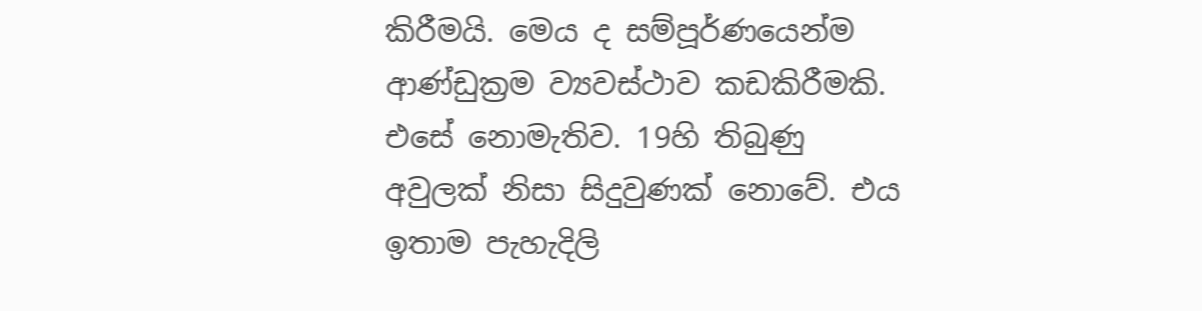කිරීමයි. මෙය ද සම්පූර්ණයෙන්ම ආණ්ඩුක්‍රම ව්‍යවස්ථාව කඩකිරීමකි. එසේ නොමැතිව. 19හි තිබුණු අවුලක් නිසා සිදුවුණක් නොවේ. එය ඉතාම පැහැදිලි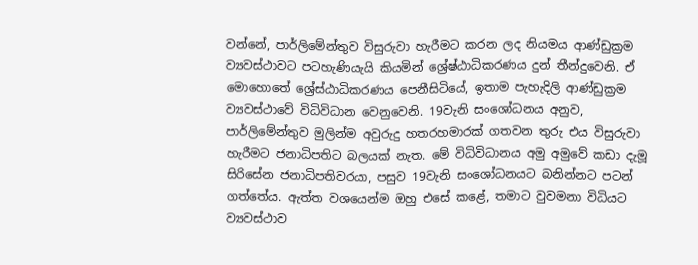වන්නේ, පාර්ලිමේන්තුව විසුරුවා හැරීමට කරන ලද නියමය ආණ්ඩුක්‍රම ව්‍යවස්ථාවට පටහැණියැයි කියමින් ශ්‍රේෂ්ඨාධිකරණය දුන් තීන්දුවෙනි. ඒ මොහොතේ ශ්‍රේස්ඨාධිකරණය පෙනීසිටියේ, ඉතාම පැහැදිලි ආණ්ඩුක්‍රම ව්‍යවස්ථාවේ විධිවිධාන වෙනුවෙනි. 19වැනි සංශෝධනය අනුව, පාර්ලිමේන්තුව මුලින්ම අවුරුදු හතරහමාරක් ගතවන තුරු එය විසුරුවා හැරීමට ජනාධිපතිට බලයක් නැත. මේ විධිවිධානය අමු අමුවේ කඩා දැමූ සිරිසේන ජනාධිපතිවරයා, පසුව 19වැනි සංශෝධනයට බනින්නට පටන් ගත්තේය. ඇත්ත වශයෙන්ම ඔහු එසේ කළේ, තමාට වුවමනා විධියට ව්‍යවස්ථාව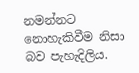නමන්නට නොහැකිවීම නිසා බව පැහැදිලිය.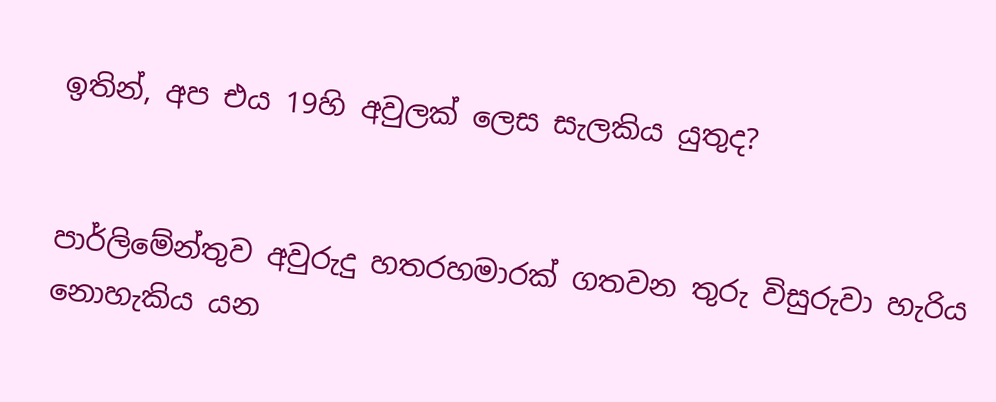ඉතින්, අප එය 19හි අවුලක් ලෙස සැලකිය යුතුද?


පාර්ලිමේන්තුව අවුරුදු හතරහමාරක් ගතවන තුරු විසුරුවා හැරිය නොහැකිය යන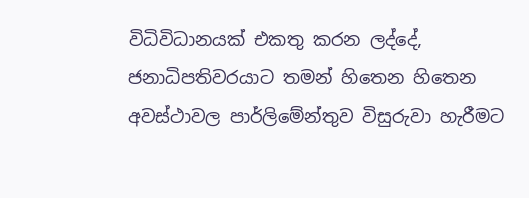විධිවිධානයක් එකතු කරන ලද්දේ, ජනාධිපතිවරයාට තමන් හිතෙන හිතෙන අවස්ථාවල පාර්ලිමේන්තුව විසුරුවා හැරීමට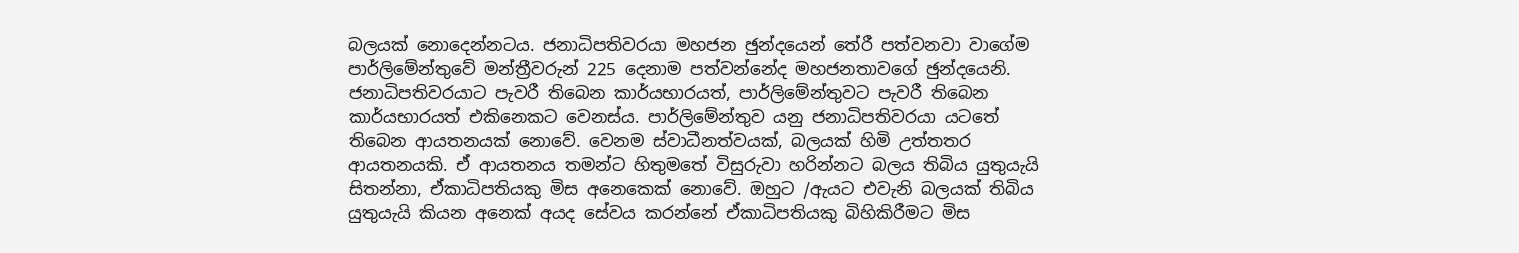බලයක් නොදෙන්නටය. ජනාධිපතිවරයා මහජන ඡුන්දයෙන් තේරී පත්වනවා වාගේම පාර්ලිමේන්තුවේ මන්ත්‍රීවරුන් 225 දෙනාම පත්වන්නේද මහජනතාවගේ ඡුන්දයෙනි. ජනාධිපතිවරයාට පැවරී තිබෙන කාර්යභාරයත්, පාර්ලිමේන්තුවට පැවරී තිබෙන කාර්යභාරයත් එකිනෙකට වෙනස්ය. පාර්ලිමේන්තුව යනු ජනාධිපතිවරයා යටතේ තිබෙන ආයතනයක් නොවේ. වෙනම ස්වාධීනත්වයක්, බලයක් හිමි උත්තතර ආයතනයකි. ඒ ආයතනය තමන්ට හිතුමතේ විසුරුවා හරින්නට බලය තිබිය යුතුයැයි සිතන්නා, ඒකාධිපතියකු මිස අනෙකෙක් නොවේ. ඔහුට /ඇයට එවැනි බලයක් තිබිය යුතුයැයි කියන අනෙක් අයද සේවය කරන්නේ ඒකාධිපතියකු බිහිකිරීමට මිස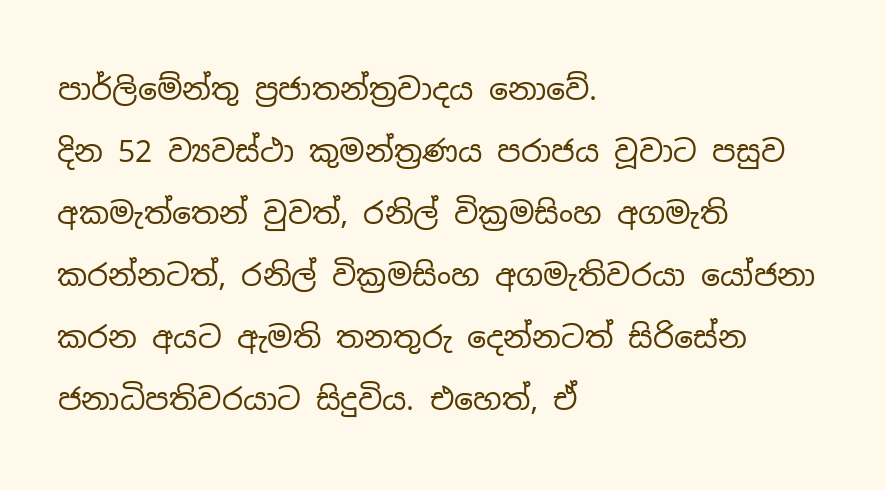පාර්ලිමේන්තු ප්‍රජාතන්ත්‍රවාදය නොවේ.
දින 52 ව්‍යවස්ථා කුමන්ත්‍රණය පරාජය වූවාට පසුව අකමැත්තෙන් වුවත්, රනිල් වික්‍රමසිංහ අගමැති කරන්නටත්, රනිල් වික්‍රමසිංහ අගමැතිවරයා යෝජනා කරන අයට ඇමති තනතුරු දෙන්නටත් සිරිසේන ජනාධිපතිවරයාට සිදුවිය. එහෙත්, ඒ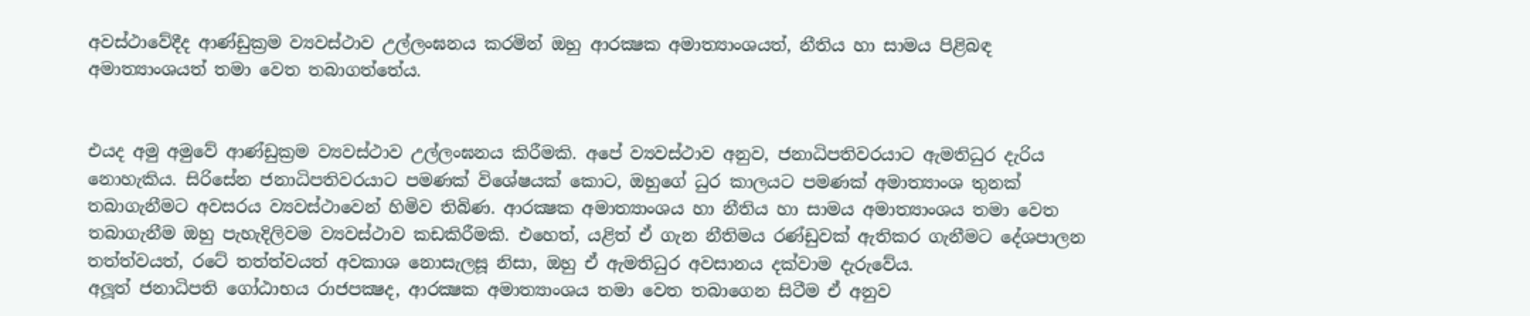අවස්ථාවේදීද ආණ්ඩුක්‍රම ව්‍යවස්ථාව උල්ලංඝනය කරමින් ඔහු ආරක්‍ෂක අමාත්‍යාංශයත්, නීතිය හා සාමය පිළිබඳ අමාත්‍යාංශයත් තමා වෙත තබාගත්තේය.


එයද අමු අමුවේ ආණ්ඩුක්‍රම ව්‍යවස්ථාව උල්ලංඝනය කිරීමකි. අපේ ව්‍යවස්ථාව අනුව, ජනාධිපතිවරයාට ඇමතිධුර දැරිය නොහැකිය. සිරිසේන ජනාධිපතිවරයාට පමණක් විශේෂයක් කොට, ඔහුගේ ධුර කාලයට පමණක් අමාත්‍යාංශ තුනක් තබාගැනීමට අවසරය ව්‍යවස්ථාවෙන් හිමිව තිබිණ. ආරක්‍ෂක අමාත්‍යාංශය හා නීතිය හා සාමය අමාත්‍යාංශය තමා වෙත තබාගැනීම ඔහු පැහැදිලිවම ව්‍යවස්ථාව කඩකිරීමකි. එහෙත්, යළිත් ඒ ගැන නීතිමය රණ්ඩුවක් ඇතිකර ගැනීමට දේශපාලන තත්ත්වයත්, රටේ තත්ත්වයත් අවකාශ නොසැලසූ නිසා, ඔහු ඒ ඇමතිධුර අවසානය දක්වාම දැරුවේය.
අලූත් ජනාධිපති ගෝඨාභය රාජපක්‍ෂද, ආරක්‍ෂක අමාත්‍යාංශය තමා වෙත තබාගෙන සිටීම ඒ අනුව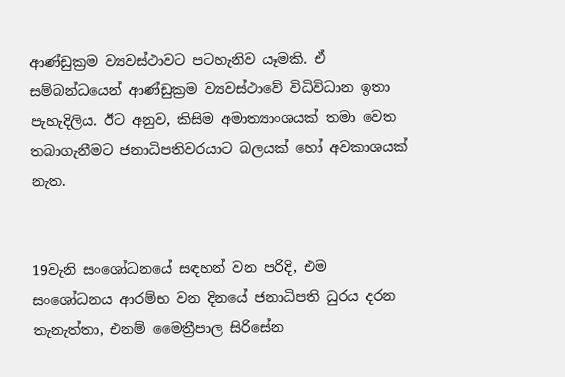ආණ්ඩුක්‍රම ව්‍යවස්ථාවට පටහැනිව යෑමකි. ඒ සම්බන්ධයෙන් ආණ්ඩුක්‍රම ව්‍යවස්ථාවේ විධිවිධාන ඉතා පැහැදිලිය. ඊට අනුව, කිසිම අමාත්‍යාංශයක් තමා වෙත තබාගැනීමට ජනාධිපතිවරයාට බලයක් හෝ අවකාශයක් නැත.


19වැනි සංශෝධනයේ සඳහන් වන පරිදි, එම සංශෝධනය ආරම්භ වන දිනයේ ජනාධිපති ධුරය දරන තැනැත්තා, එනම් මෛත්‍රීපාල සිරිසේන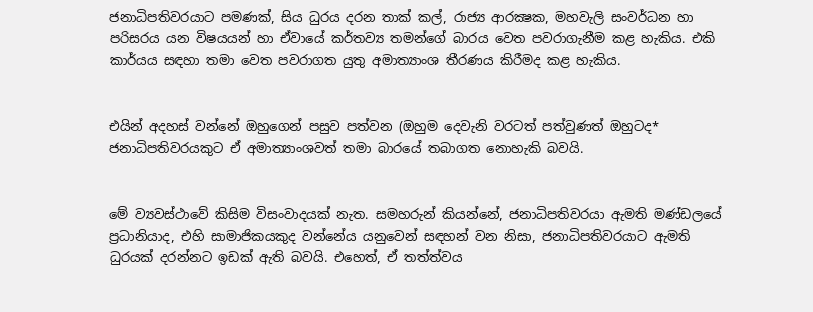ජනාධිපතිවරයාට පමණක්, සිය ධුරය දරන තාක් කල්, රාජ්‍ය ආරක්‍ෂක, මහවැලි සංවර්ධන හා පරිසරය යන විෂයයන් හා ඒවායේ කර්තව්‍ය තමන්ගේ බාරය වෙත පවරාගැනීම කළ හැකිය. එකි කාර්යය සඳහා තමා වෙත පවරාගත යුතු අමාත්‍යාංශ තීරණය කිරීමද කළ හැකිය.


එයින් අදහස් වන්නේ ඔහුගෙන් පසුව පත්වන (ඔහුම දෙවැනි වරටත් පත්වුණත් ඔහුටද* ජනාධිපතිවරයකුට ඒ අමාත්‍යාංශවත් තමා බාරයේ තබාගත නොහැකි බවයි.


මේ ව්‍යවස්ථාවේ කිසිම විසංවාදයක් නැත. සමහරුන් කියන්නේ, ජනාධිපතිවරයා ඇමති මණ්ඩලයේ ප්‍රධානියාද, එහි සාමාජිකයකුද වන්නේය යනුවෙන් සඳහන් වන නිසා, ජනාධිපතිවරයාට ඇමති ධුරයක් දරන්නට ඉඩක් ඇති බවයි. එහෙත්, ඒ තත්ත්වය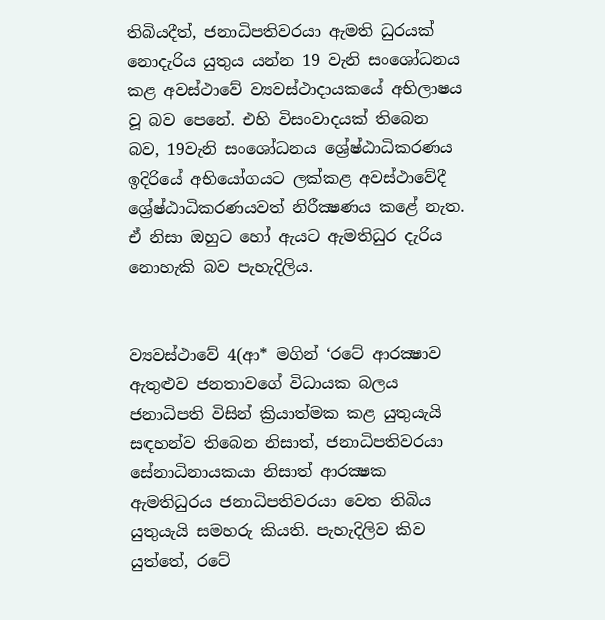තිබියදීත්, ජනාධිපතිවරයා ඇමති ධුරයක් නොදැරිය යුතුය යන්න 19 වැනි සංශෝධනය කළ අවස්ථාවේ ව්‍යවස්ථාදායකයේ අභිලාෂය වූ බව පෙනේ. එහි විසංවාදයක් තිබෙන බව, 19වැනි සංශෝධනය ශ්‍රේෂ්ඨාධිකරණය ඉදිරියේ අභියෝගයට ලක්කළ අවස්ථාවේදී ශ්‍රේෂ්ඨාධිකරණයවත් නිරීක්‍ෂණය කළේ නැත. ඒ නිසා ඔහුට හෝ ඇයට ඇමතිධුර දැරිය නොහැකි බව පැහැදිලිය.


ව්‍යවස්ථාවේ 4(ආ* මගින් ‘රටේ ආරක්‍ෂාව ඇතුළුව ජනතාවගේ විධායක බලය ජනාධිපති විසින් ක්‍රියාත්මක කළ යුතුයැයි සඳහන්ව තිබෙන නිසාත්, ජනාධිපතිවරයා සේනාධිනායකයා නිසාත් ආරක්‍ෂක ඇමතිධුරය ජනාධිපතිවරයා වෙත තිබිය යුතුයැයි සමහරු කියති. පැහැදිලිව කිව යුත්තේ, රටේ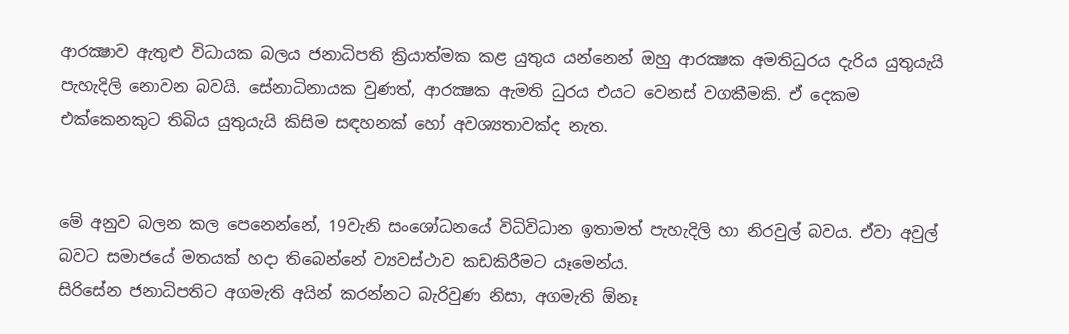ආරක්‍ෂාව ඇතුළු විධායක බලය ජනාධිපති ක්‍රියාත්මක කළ යුතුය යන්නෙන් ඔහු ආරක්‍ෂක අමතිධුරය දැරිය යුතුයැයි පැහැදිලි නොවන බවයි. සේනාධිනායක වුණත්, ආරක්‍ෂක ඇමති ධුරය එයට වෙනස් වගකීමකි. ඒ දෙකම එක්කෙනකුට තිබිය යුතුයැයි කිසිම සඳහනක් හෝ අවශ්‍යතාවක්ද නැත.


මේ අනුව බලන කල පෙනෙන්නේ, 19වැනි සංශෝධනයේ විධිවිධාන ඉතාමත් පැහැදිලි හා නිරවුල් බවය. ඒවා අවුල් බවට සමාජයේ මතයක් හදා තිබෙන්නේ ව්‍යවස්ථාව කඩකිරීමට යෑමෙන්ය.
සිරිසේන ජනාධිපතිට අගමැති අයින් කරන්නට බැරිවුණ නිසා, අගමැති ඕනෑ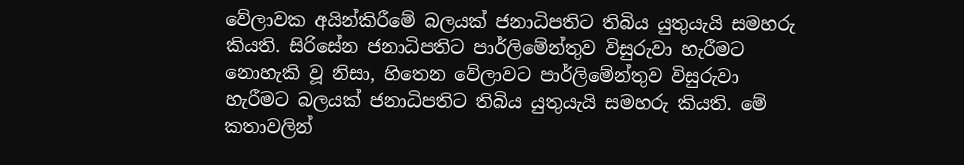වේලාවක අයින්කිරීමේ බලයක් ජනාධිපතිට තිබිය යුතුයැයි සමහරු කියති. සිරිසේන ජනාධිපතිට පාර්ලිමේන්තුව විසුරුවා හැරීමට නොහැකි වූ නිසා, හිතෙන වේලාවට පාර්ලිමේන්තුව විසුරුවා හැරීමට බලයක් ජනාධිපතිට තිබිය යුතුයැයි සමහරු කියති. මේ කතාවලින්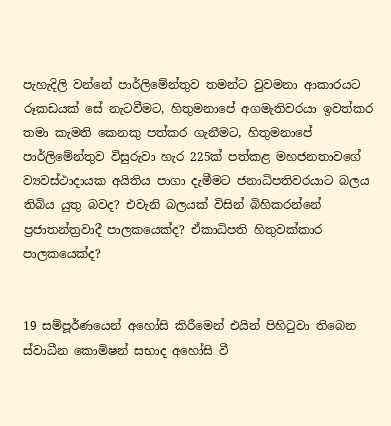පැහැදිලි වන්නේ පාර්ලිමේන්තුව තමන්ට වුවමනා ආකාරයට රූකඩයක් සේ නැටවීමට, හිතුමනාපේ අගමැතිවරයා ඉවත්කර තමා කැමති කෙනකු පත්කර ගැනීමට, හිතුමනාපේ පාර්ලිමේන්තුව විසුරුවා හැර 225ක් පත්කළ මහජනතාවගේ ව්‍යවස්ථාදායක අයිතිය පාගා දැමීමට ජනාධිපතිවරයාට බලය තිබිය යුතු බවද? එවැනි බලයක් විසින් බිහිකරන්නේ ප්‍රජාතන්ත්‍රවාදී පාලකයෙක්ද? ඒකාධිපති හිතුවක්කාර පාලකයෙක්ද?


19 සම්පූර්ණයෙන් අහෝසි කිරීමෙන් එයින් පිහිටුවා තිබෙන ස්වාධීන කොමිෂන් සභාද අහෝසි වී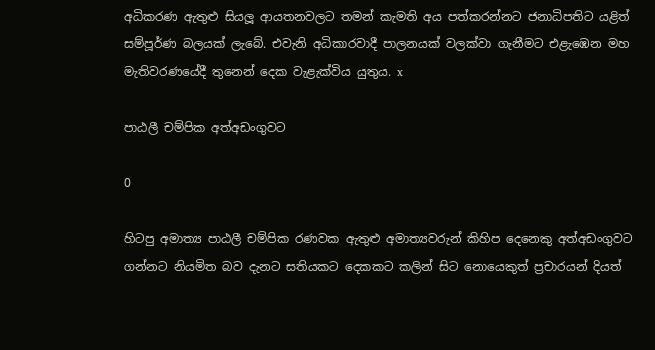අධිකරණ ඇතුළු සියලූ ආයතනවලට තමන් කැමති අය පත්කරන්නට ජනාධිපතිට යළිත් සම්පූර්ණ බලයක් ලැබේ. එවැනි අධිකාරවාදී පාලනයක් වලක්වා ගැනීමට එළැඹෙන මහ මැතිවරණයේදී තුනෙන් දෙක වැළැක්විය යුතුය. x

පාඨලී චම්පික අත්අඩංගුවට

0

හිටපු අමාත්‍ය පාඨලී චම්පික රණවක ඇතුළු අමාත්‍යවරුන් කිහිප දෙනෙකු අත්අඩංගුවට ගන්නට නියමිත බව දැනට සතියකට දෙකකට කලින් සිට නොයෙකුත් ප්‍රචාරයන් දියත්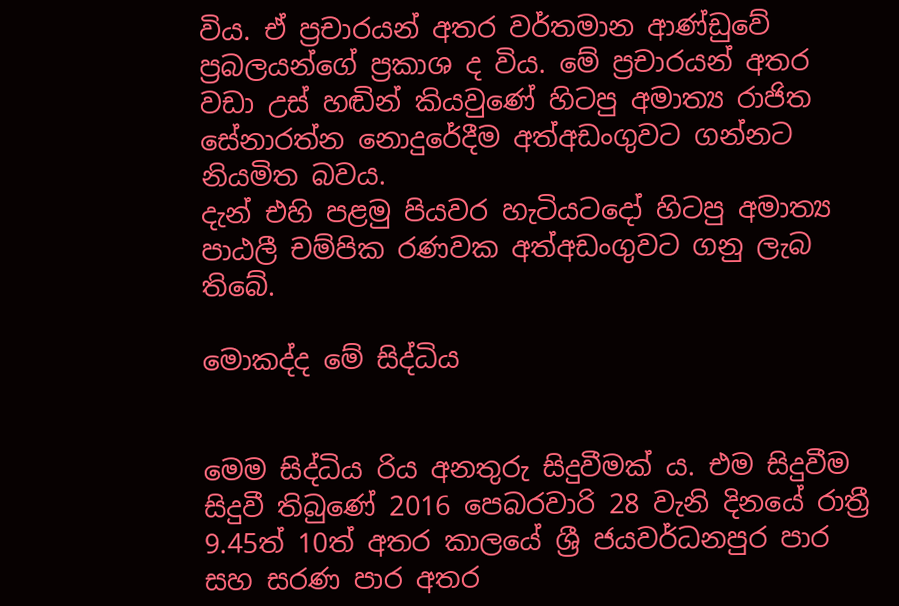විය. ඒ ප්‍රචාරයන් අතර වර්තමාන ආණ්ඩුවේ ප්‍රබලයන්ගේ ප්‍රකාශ ද විය. මේ ප්‍රචාරයන් අතර වඩා උස් හඬින් කියවුණේ හිටපු අමාත්‍ය රාජිත සේනාරත්න නොදුරේදීම අත්අඩංගුවට ගන්නට නියමිත බවය.
දැන් එහි පළමු පියවර හැටියටදෝ හිටපු අමාත්‍ය පාඨලී චම්පික රණවක අත්අඩංගුවට ගනු ලැබ තිබේ.

මොකද්ද මේ සිද්ධිය


මෙම සිද්ධිය රිය අනතුරු සිදුවීමක් ය. එම සිදුවීම සිදුවී තිබුණේ 2016 පෙබරවාරි 28 වැනි දිනයේ රාත්‍රී 9.45ත් 10ත් අතර කාලයේ ශ්‍රී ජයවර්ධනපුර පාර සහ සරණ පාර අතර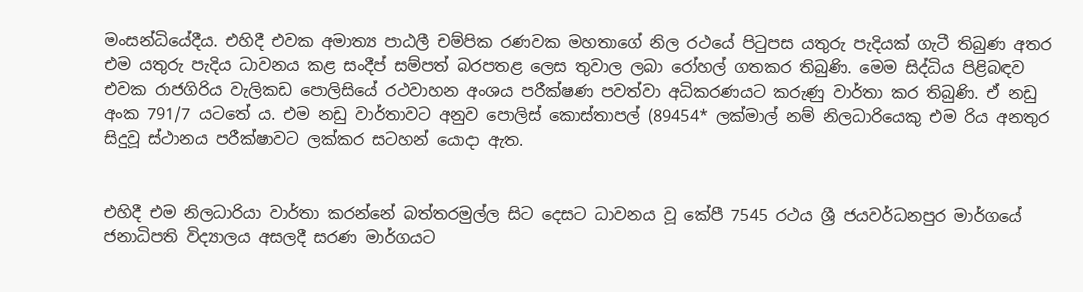මංසන්ධියේදීය. එහිදී එවක අමාත්‍ය පාඨලී චම්පික රණවක මහතාගේ නිල රථයේ පිටුපස යතුරු පැදියක් ගැටී තිබුණ අතර එම යතුරු පැදිය ධාවනය කළ සංදීප් සම්පත් බරපතළ ලෙස තුවාල ලබා රෝහල් ගතකර තිබුණි. මෙම සිද්ධිය පිළිබඳව එවක රාජගිරිය වැලිකඩ පොලිසියේ රථවාහන අංශය පරීක්ෂණ පවත්වා අධිකරණයට කරුණු වාර්තා කර තිබුණි. ඒ නඩු අංක 791/7 යටතේ ය. එම නඩු වාර්තාවට අනුව පොලිස් කොස්තාපල් (89454* ලක්මාල් නම් නිලධාරියෙකු එම රිය අනතුර සිදුවූ ස්ථානය පරීක්ෂාවට ලක්කර සටහන් යොදා ඇත.


එහිදී එම නිලධාරියා වාර්තා කරන්නේ බත්තරමුල්ල සිට දෙසට ධාවනය වූ කේපී 7545 රථය ශ්‍රී ජයවර්ධනපුර මාර්ගයේ ජනාධිපති විද්‍යාලය අසලදී සරණ මාර්ගයට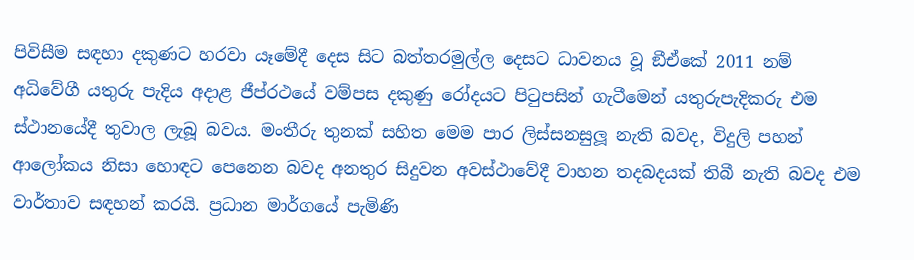පිවිසීම සඳහා දකුණට හරවා යෑමේදී දෙස සිට බත්තරමුල්ල දෙසට ධාවනය වූ ඞීඒකේ 2011 නම් අධිවේගී යතුරු පැදිය අදාළ ජීප්රථයේ වම්පස දකුණු රෝදයට පිටුපසින් ගැටීමෙන් යතුරුපැදිකරු එම ස්ථානයේදී තුවාල ලැබූ බවය. මංතීරු තුනක් සහිත මෙම පාර ලිස්සනසුලූ නැති බවද, විදුලි පහන් ආලෝකය නිසා හොඳට පෙනෙන බවද අනතුර සිදුවන අවස්ථාවේදී වාහන තදබදයක් තිබී නැති බවද එම වාර්තාව සඳහන් කරයි. ප්‍රධාන මාර්ගයේ පැමිණි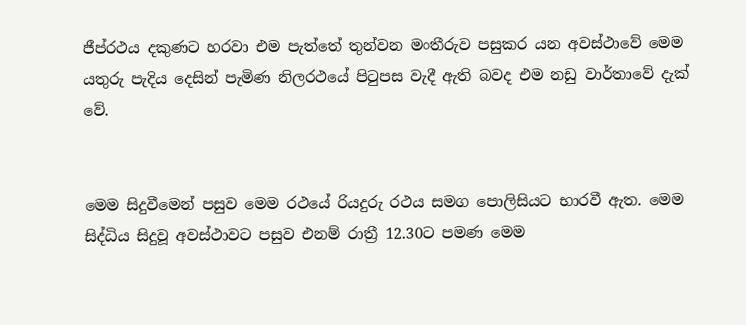ජීප්රථය දකුණට හරවා එම පැත්තේ තුන්වන මංතීරුව පසුකර යන අවස්ථාවේ මෙම යතුරු පැදිය දෙසින් පැමිණ නිලරථයේ පිටුපස වැදී ඇති බවද එම නඩු වාර්තාවේ දැක් වේ.


මෙම සිදුවීමෙන් පසුව මෙම රථයේ රියදුරු රථය සමග පොලිසියට භාරවී ඇත. මෙම සිද්ධිය සිදුවූ අවස්ථාවට පසුව එනම් රාත්‍රී 12.30ට පමණ මෙම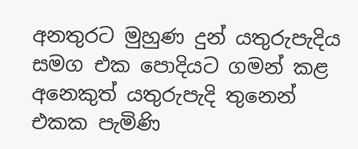අනතුරට මුහුණ දුන් යතුරුපැදිය සමග එක පොදියට ගමන් කළ අනෙකුත් යතුරුපැදි තුනෙන් එකක පැමිණි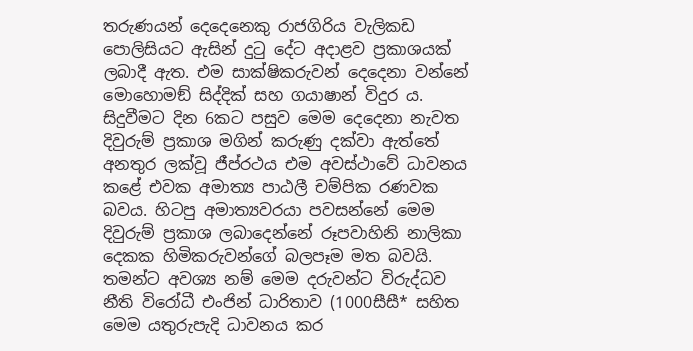තරුණයන් දෙදෙනෙකු රාජගිරිය වැලිකඩ පොලිසියට ඇසින් දුටු දේට අදාළව ප්‍රකාශයක් ලබාදී ඇත. එම සාක්ෂිකරුවන් දෙදෙනා වන්නේ මොහොමඞ් සිද්දික් සහ ගයාෂාන් විදුර ය. සිදුවීමට දින 6කට පසුව මෙම දෙදෙනා නැවත දිවුරුම් ප්‍රකාශ මගින් කරුණු දක්වා ඇත්තේ අනතුර ලක්වූ ජීප්රථය එම අවස්ථාවේ ධාවනය කළේ එවක අමාත්‍ය පාඨලී චම්පික රණවක බවය. හිටපු අමාත්‍යවරයා පවසන්නේ මෙම දිවුරුම් ප්‍රකාශ ලබාදෙන්නේ රූපවාහිනි නාලිකා දෙකක හිමිකරුවන්ගේ බලපෑම මත බවයි. තමන්ට අවශ්‍ය නම් මෙම දරුවන්ට විරුද්ධව නීති විරෝධී එංජින් ධාරිතාව (1000සීසී* සහිත මෙම යතුරුපැදි ධාවනය කර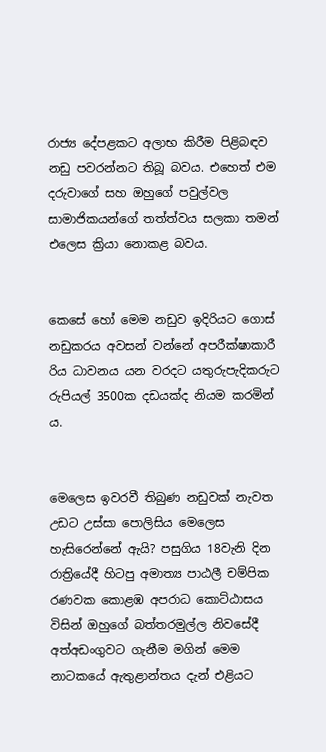රාජ්‍ය දේපළකට අලාභ කිරීම පිළිබඳව නඩු පවරන්නට තිබූ බවය. එහෙත් එම දරුවාගේ සහ ඔහුගේ පවුල්වල සාමාජිකයන්ගේ තත්ත්වය සලකා තමන් එලෙස ක්‍රියා නොකළ බවය.


කෙසේ හෝ මෙම නඩුව ඉදිරියට ගොස් නඩුකරය අවසන් වන්නේ අපරීක්ෂාකාරී රිය ධාවනය යන වරදට යතුරුපැදිකරුට රුපියල් 3500ක දඩයක්ද නියම කරමින් ය.


මෙලෙස ඉවරවී තිබුණ නඩුවක් නැවත උඩට උස්සා පොලිසිය මෙලෙස හැසිරෙන්නේ ඇයි? පසුගිය 18වැනි දින රාත්‍රියේදී හිටපු අමාත්‍ය පාඨලී චම්පික රණවක කොළඹ අපරාධ කොට්ඨාසය විසින් ඔහුගේ බත්තරමුල්ල නිවසේදී අත්අඩංගුවට ගැනීම මගින් මෙම නාටකයේ ඇතුළාන්තය දැන් එළියට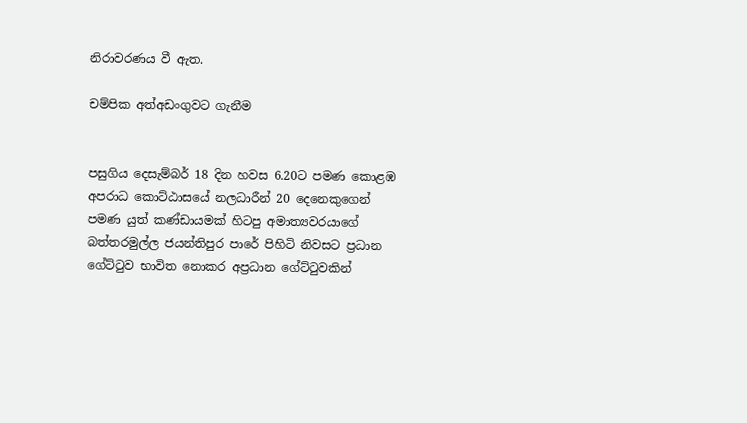නිරාවරණය වී ඇත.

චම්පික අත්අඩංගුවට ගැනීම


පසුගිය දෙසැම්බර් 18 දින හවස 6.20ට පමණ කොළඹ අපරාධ කොට්ඨාසයේ නලධාරීන් 20 දෙනෙකුගෙන් පමණ යුත් කණ්ඩායමක් හිටපු අමාත්‍යවරයාගේ බත්තරමුල්ල ජයන්තිපුර පාරේ පිහිටි නිවසට ප්‍රධාන ගේට්ටුව භාවිත නොකර අප්‍රධාන ගේට්ටුවකින්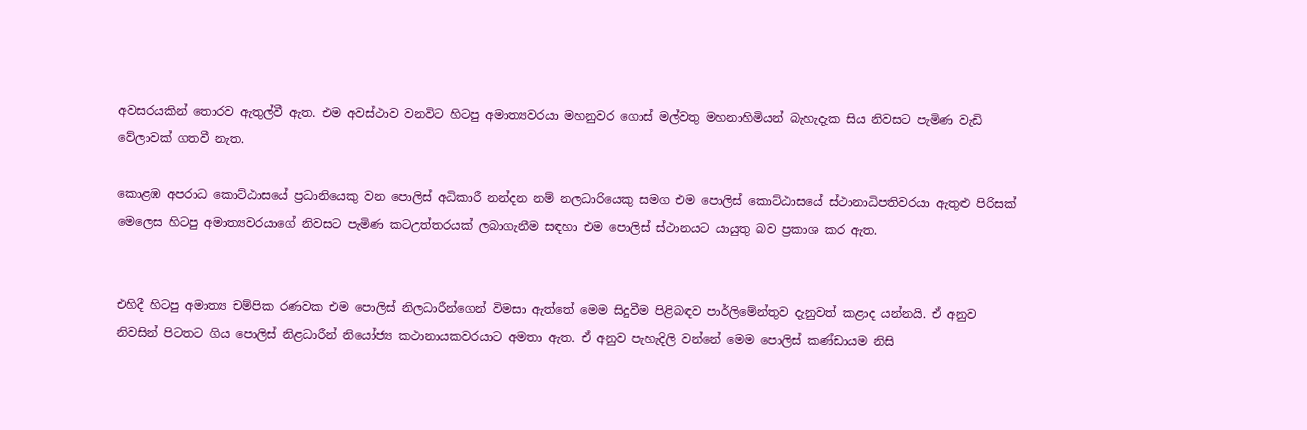අවසරයකින් තොරව ඇතුල්වී ඇත. එම අවස්ථාව වනවිට හිටපු අමාත්‍යවරයා මහනුවර ගොස් මල්වතු මහනාහිමියන් බැහැදැක සිය නිවසට පැමිණ වැඩි වේලාවක් ගතවී නැත.

කොළඹ අපරාධ කොට්ඨාසයේ ප්‍රධානියෙකු වන පොලිස් අධිකාරී නන්දන නම් නලධාරියෙකු සමග එම පොලිස් කොට්ඨාසයේ ස්ථානාධිපතිවරයා ඇතුළු පිරිසක් මෙලෙස හිටපු අමාත්‍යවරයාගේ නිවසට පැමිණ කටඋත්තරයක් ලබාගැනීම සඳහා එම පොලිස් ස්ථානයට යායුතු බව ප්‍රකාශ කර ඇත.


එහිදී හිටපු අමාත්‍ය චම්පික රණවක එම පොලිස් නිලධාරීන්ගෙන් විමසා ඇත්තේ මෙම සිදුවීම පිළිබඳව පාර්ලිමේන්තුව දැනුවත් කළාද යන්නයි. ඒ අනුව නිවසින් පිටතට ගිය පොලිස් නිළධාරීන් නියෝජ්‍ය කථානායකවරයාට අමතා ඇත. ඒ අනුව පැහැදිලි වන්නේ මෙම පොලිස් කණ්ඩායම නිසි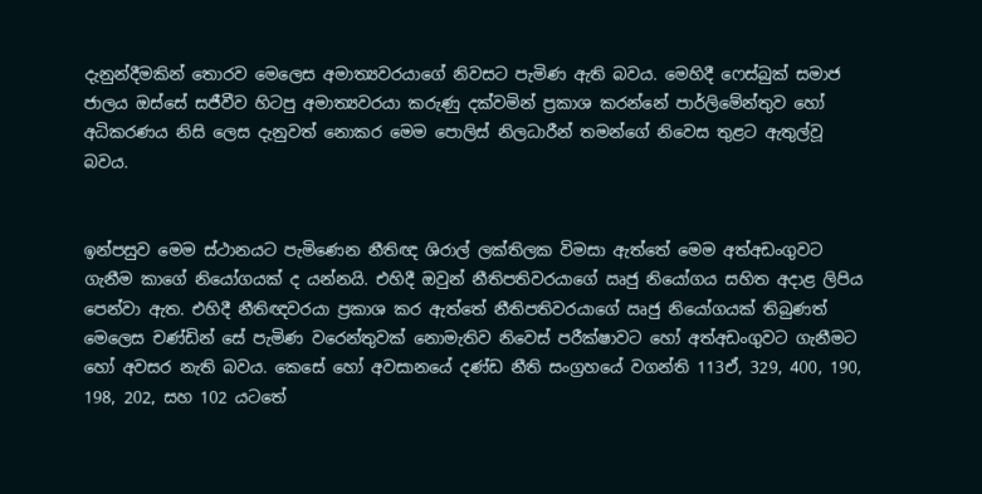දැනුන්දීමකින් තොරව මෙලෙස අමාත්‍යවරයාගේ නිවසට පැමිණ ඇති බවය. මෙහිදී ෆෙස්බුක් සමාජ ජාලය ඔස්සේ සජීවීව හිටපු අමාත්‍යවරයා කරුණු දක්වමින් ප්‍රකාශ කරන්නේ පාර්ලිමේන්තුව හෝ අධිකරණය නිසි ලෙස දැනුවත් නොකර මෙම පොලිස් නිලධාරීන් තමන්ගේ නිවෙස තුළට ඇතුල්වූ බවය.


ඉන්පසුව මෙම ස්ථානයට පැමිණෙන නීතිඥ ශිරාල් ලක්තිලක විමසා ඇත්තේ මෙම අත්අඩංගුවට ගැනීම කාගේ නියෝගයක් ද යන්නයි. එහිදී ඔවුන් නීතිපතිවරයාගේ ඍජු නියෝගය සහිත අදාළ ලිපිය පෙන්වා ඇත. එහිදී නීතිඥවරයා ප්‍රකාශ කර ඇත්තේ නීතිපතිවරයාගේ ඍජු නියෝගයක් තිබුණත් මෙලෙස චණ්ඩින් සේ පැමිණ වරෙන්තුවක් නොමැතිව නිවෙස් පරීක්ෂාවට හෝ අත්අඩංගුවට ගැනීමට හෝ අවසර නැති බවය. කෙසේ හෝ අවසානයේ දණ්ඩ නීති සංග්‍රහයේ වගන්ති 113ඒ, 329, 400, 190, 198, 202, සහ 102 යටතේ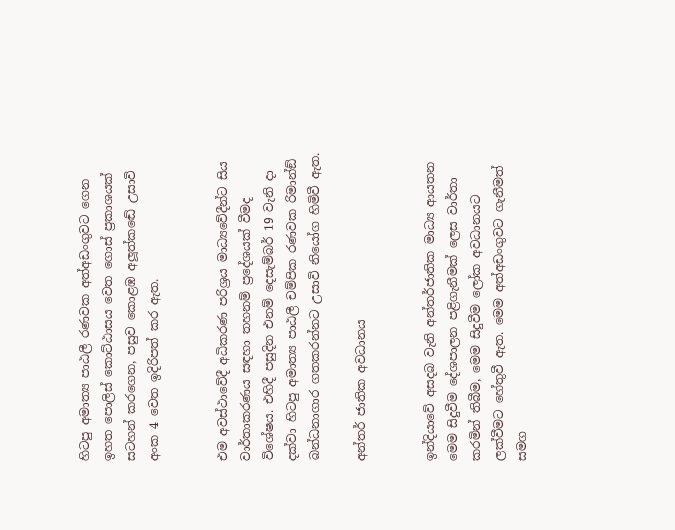හිටපු අමාත්‍ය පාඨලී රණවක අත්අඩංගුවට ගෙන ඉහත පොලිස් කොට්ඨාසය වෙත ගොස් ප්‍රකාශයක් සටහන් කරගෙන, පසුව කොළඹ අලූත්කඬේ උසාවි අංක 4 වෙත ඉදිරිපත් කර ඇත.


එම අවස්ථාවේදී අධිකරණ පරිශ්‍රය මාධ්‍යවේදීන්ට සිය වාර්තාකරණය සඳහා තහනම් ප්‍රදේශයක් වීමද විශේෂය. එහිදී පසුදින එනම් දෙසැම්බර් 19 වැනි දා දක්වා හිටපු අමාත්‍ය පාඨලී චම්පික රණවක රිමාන්ඞ් බන්ධනාගාර ගතකරන්නට උසාවි නියෝග හිමිවී ඇත.

අන්තර් ජාතික අවධානය


ඉන්දියාවේ අසදබ වැනි අන්තර්ජාතික මාධ්‍ය ආයතන මෙම සිදුවීම දේශපාලන පළිගැනීමක් ලෙස වාර්තා කරමින් තිබීම, මෙම සිදුවීම ලෝක අවධානයට ලක්වීමට හේතුවී ඇත. මෙම අත්අඩංගුවට ගැනීමත් සමග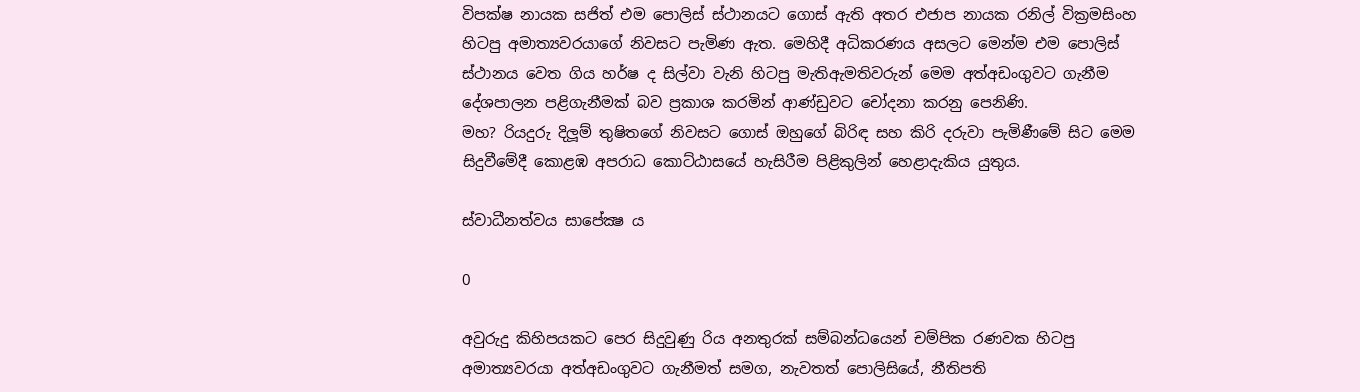විපක්ෂ නායක සජිත් එම පොලිස් ස්ථානයට ගොස් ඇති අතර එජාප නායක රනිල් වික්‍රමසිංහ හිටපු අමාත්‍යවරයාගේ නිවසට පැමිණ ඇත. මෙහිදී අධිකරණය අසලට මෙන්ම එම පොලිස් ස්ථානය වෙත ගිය හර්ෂ ද සිල්වා වැනි හිටපු මැතිඇමතිවරුන් මෙම අත්අඩංගුවට ගැනීම දේශපාලන පළිගැනීමක් බව ප්‍රකාශ කරමින් ආණ්ඩුවට චෝදනා කරනු පෙනිණි.
මහ? රියදුරු දිලූම් තුෂිතගේ නිවසට ගොස් ඔහුගේ බිරිඳ සහ කිරි දරුවා පැමිණීමේ සිට මෙම සිදුවීමේදී කොළඹ අපරාධ කොට්ඨාසයේ හැසිරීම පිළිකුලින් හෙළාදැකිය යුතුය.

ස්වාධීනත්වය සාපේක්‍ෂ ය

0

අවුරුදු කිහිපයකට පෙර සිදුවුණු රිය අනතුරක් සම්බන්ධයෙන් චම්පික රණවක හිටපු අමාත්‍යවරයා අත්අඩංගුවට ගැනීමත් සමග, නැවතත් පොලිසියේ, නීතිපති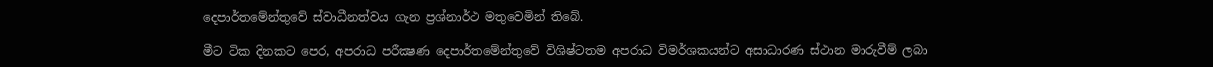දෙපාර්තමේන්තුවේ ස්වාධීනත්වය ගැන ප්‍රශ්නාර්ථ මතුවෙමින් තිබේ.

මීට ටික දිනකට පෙර, අපරාධ පරීක්‍ෂණ දෙපාර්තමේන්තුවේ විශිෂ්ටතම අපරාධ විමර්ශකයන්ට අසාධාරණ ස්ථාන මාරුවීම් ලබා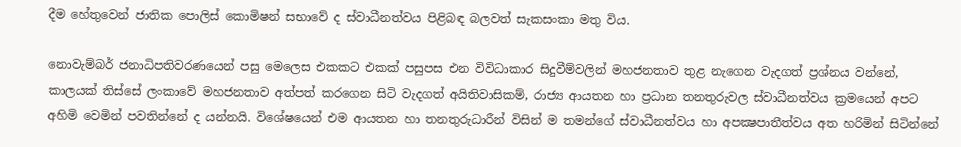දීම හේතුවෙන් ජාතික පොලිස් කොමිෂන් සභාවේ ද ස්වාධීනත්වය පිළිබඳ බලවත් සැකසංකා මතු විය.

නොවැම්බර් ජනාධිපතිවරණයෙන් පසු මෙලෙස එකකට එකක් පසුපස එන විවිධාකාර සිදුවීම්වලින් මහජනතාව තුළ නැගෙන වැදගත් ප්‍රශ්නය වන්නේ, කාලයක් තිස්සේ ලංකාවේ මහජනතාව අත්පත් කරගෙන සිටි වැදගත් අයිතිවාසිකම්, රාජ්‍ය ආයතන හා ප්‍රධාන තනතුරුවල ස්වාධීනත්වය ක්‍රමයෙන් අපට අහිමි වෙමින් පවතින්නේ ද යන්නයි. විශේෂයෙන් එම ආයතන හා තනතුරුධාරීන් විසින් ම තමන්ගේ ස්වාධීනත්වය හා අපක්‍ෂපාතීත්වය අත හරිමින් සිටින්නේ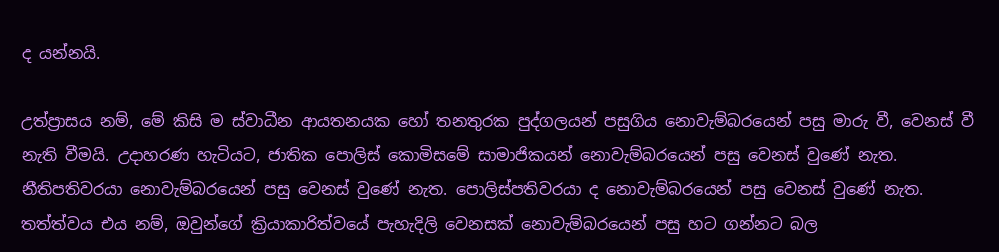ද යන්නයි.

උත්ප්‍රාසය නම්, මේ කිසි ම ස්වාධීන ආයතනයක හෝ තනතුරක පුද්ගලයන් පසුගිය නොවැම්බරයෙන් පසු මාරු වී, වෙනස් වී නැති වීමයි. උදාහරණ හැටියට, ජාතික පොලිස් කොමිසමේ සාමාජිකයන් නොවැම්බරයෙන් පසු වෙනස් වුණේ නැත. නීතිපතිවරයා නොවැම්බරයෙන් පසු වෙනස් වුණේ නැත. පොලිස්පතිවරයා ද නොවැම්බරයෙන් පසු වෙනස් වුණේ නැත. තත්ත්වය එය නම්, ඔවුන්ගේ ක්‍රියාකාරිත්වයේ පැහැදිලි වෙනසක් නොවැම්බරයෙන් පසු හට ගන්නට බල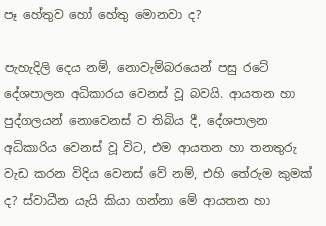පෑ හේතුව හෝ හේතු මොනවා ද?

පැහැදිලි දෙය නම්, නොවැම්බරයෙන් පසු රටේ දේශපාලන අධිකාරය වෙනස් වූ බවයි. ආයතන හා පුද්ගලයන් නොවෙනස් ව තිබිය දී, දේශපාලන අධිකාරිය වෙනස් වූ විට, එම ආයතන හා තනතුරු වැඩ කරන විදිය වෙනස් වේ නම්, එහි තේරුම කුමක් ද? ස්වාධීන යැයි කියා ගන්නා මේ ආයතන හා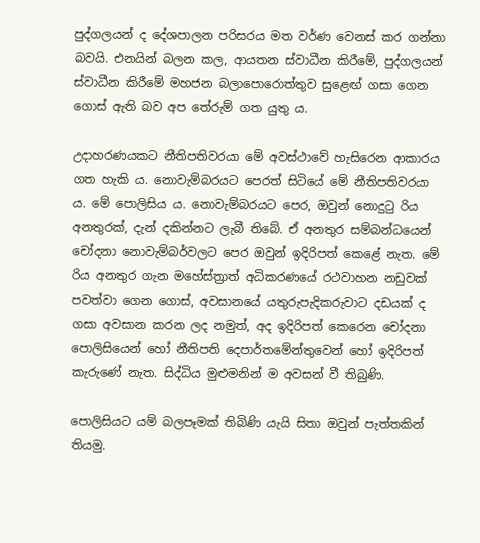පුද්ගලයන් ද දේශපාලන පරිසරය මත වර්ණ වෙනස් කර ගන්නා බවයි. එනයින් බලන කල, ආයතන ස්වාධීන කිරීමේ, පුද්ගලයන් ස්වාධීන කිරීමේ මහජන බලාපොරොත්තුව සුළෙඟ් ගසා ගෙන ගොස් ඇති බව අප තේරුම් ගත යුතු ය.

උදාහරණයකට නීතිපතිවරයා මේ අවස්ථාවේ හැසිරෙන ආකාරය ගත හැකි ය. නොවැම්බරයට පෙරත් සිටියේ මේ නීතිපතිවරයා ය. මේ පොලිසිය ය. නොවැම්බරයට පෙර, ඔවුන් නොදුටු රිය අනතුරක්, දැන් දකින්නට ලැබී තිබේ. ඒ අනතුර සම්බන්ධයෙන් චෝදනා නොවැම්බර්වලට පෙර ඔවුන් ඉදිරිපත් කෙළේ නැත. මේ රිය අනතුර ගැන මහේස්ත්‍රාත් අධිකරණයේ රථවාහන නඩුවක් පවත්වා ගෙන ගොස්, අවසානයේ යතුරුපැදිකරුවාට දඩයක් ද ගසා අවසාන කරන ලද නමුත්, අද ඉදිරිපත් කෙරෙන චෝදනා පොලිසියෙන් හෝ නීතිපති දෙපාර්තමේන්තුවෙන් හෝ ඉදිරිපත් කැරුණේ නැත. සිද්ධිය මුළුමනින් ම අවසන් වී තිබුණි.

පොලිසියට යම් බලපෑමක් තිබිණි යැයි සිතා ඔවුන් පැත්තකින් තියමු.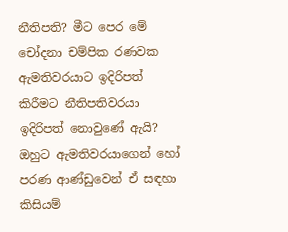නීතිපති? මීට පෙර මේ චෝදනා චම්පික රණවක ඇමතිවරයාට ඉදිරිපත් කිරීමට නීතිපතිවරයා ඉදිරිපත් නොවුණේ ඇයි? ඔහුට ඇමතිවරයාගෙන් හෝ පරණ ආණ්ඩුවෙන් ඒ සඳහා කිසියම්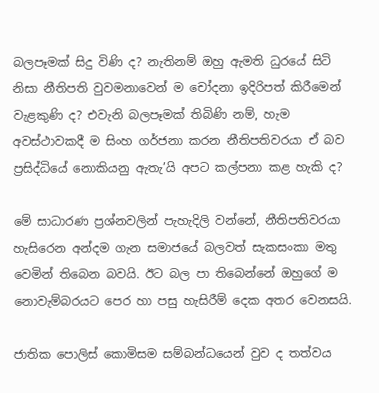බලපෑමක් සිදු විණි ද? නැතිනම් ඔහු ඇමති ධුරයේ සිටි නිසා නීතිපති වුවමනාවෙන් ම චෝදනා ඉදිරිපත් කිරීමෙන් වැළකුණි ද? එවැනි බලපෑමක් තිබිණි නම්, හැම අවස්ථාවකදී ම සිංහ ගර්ජනා කරන නීතිපතිවරයා ඒ බව ප්‍රසිද්ධියේ නොකියනු ඇතැ’යි අපට කල්පනා කළ හැකි ද?

මේ සාධාරණ ප්‍රශ්නවලින් පැහැදිලි වන්නේ, නීතිපතිවරයා හැසිරෙන අන්දම ගැන සමාජයේ බලවත් සැකසංකා මතු වෙමින් තිබෙන බවයි. ඊට බල පා තිබෙන්නේ ඔහුගේ ම නොවැම්බරයට පෙර හා පසු හැසිරීම් දෙක අතර වෙනසයි.

ජාතික පොලිස් කොමිසම සම්බන්ධයෙන් වුව ද තත්වය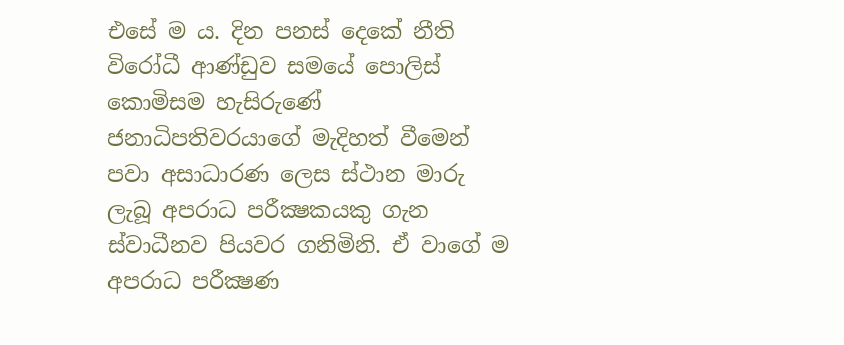එසේ ම ය. දින පනස් දෙකේ නීති විරෝධී ආණ්ඩුව සමයේ පොලිස් කොමිසම හැසිරුණේ ජනාධිපතිවරයාගේ මැදිහත් වීමෙන් පවා අසාධාරණ ලෙස ස්ථාන මාරු ලැබූ අපරාධ පරීක්‍ෂකයකු ගැන ස්වාධීනව පියවර ගනිමිනි. ඒ වාගේ ම අපරාධ පරීක්‍ෂණ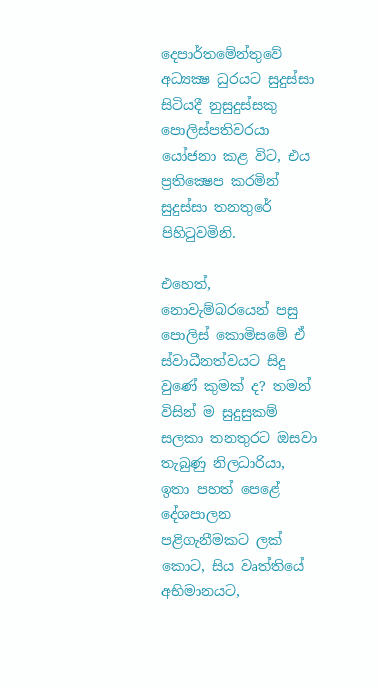දෙපාර්තමේන්තුවේ අධ්‍යක්‍ෂ ධුරයට සුදුස්සා සිටියදී නුසුදුස්සකු පොලිස්පතිවරයා යෝජනා කළ විට, එය ප්‍රතික්‍ෂෙප කරමින් සුදුස්සා තනතුරේ පිහිටුවමිනි.

එහෙත්, නොවැම්බරයෙන් පසු පොලිස් කොමිසමේ ඒ ස්වාධීනත්වයට සිදු වුණේ කුමක් ද? තමන් විසින් ම සුදුසුකම් සලකා තනතුරට ඔසවා තැබුණු නිලධාරියා, ඉතා පහත් පෙළේ දේශපාලන පළිගැනීමකට ලක් කොට, සිය වෘත්තියේ අභිමානයට,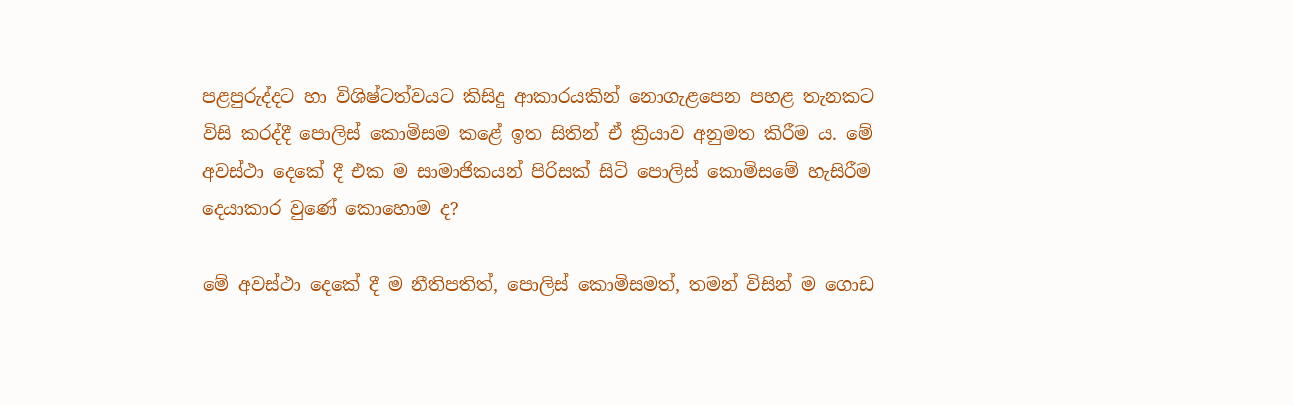පළපුරුද්දට හා විශිෂ්ටත්වයට කිසිදු ආකාරයකින් නොගැළපෙන පහළ තැනකට විසි කරද්දී පොලිස් කොමිසම කළේ ඉත සිතින් ඒ ක්‍රියාව අනුමත කිරීම ය. මේ අවස්ථා දෙකේ දී එක ම සාමාජිකයන් පිරිසක් සිටි පොලිස් කොමිසමේ හැසිරීම දෙයාකාර වුණේ කොහොම ද?

මේ අවස්ථා දෙකේ දී ම නීතිපතිත්, පොලිස් කොමිසමත්, තමන් විසින් ම ගොඩ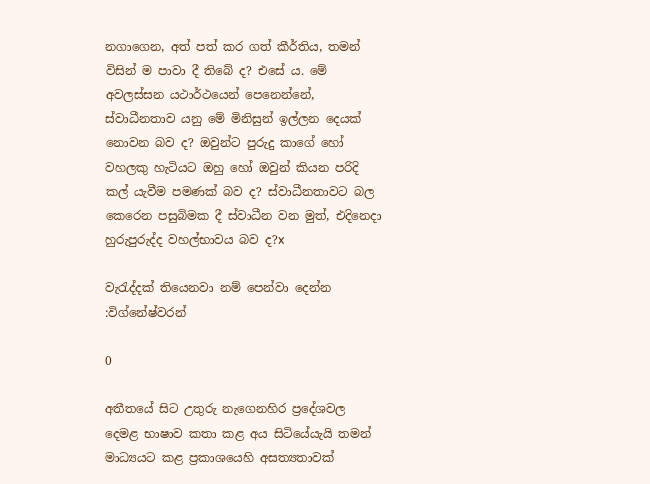නගාගෙන, අත් පත් කර ගත් කීර්තිය, තමන් විසින් ම පාවා දී තිබේ ද? එසේ ය. මේ අවලස්සන යථාර්ථයෙන් පෙනෙන්නේ, ස්වාධීනතාව යනු මේ මිනිසුන් ඉල්ලන දෙයක් නොවන බව ද? ඔවුන්ට පුරුදු කාගේ හෝ වහලකු හැටියට ඔහු හෝ ඔවුන් කියන පරිදි කල් යැවීම පමණක් බව ද? ස්වාධීනතාවට බල කෙරෙන පසුබිමක දී ස්වාධීන වන මුත්, එදිනෙදා හුරුපුරුද්ද වහල්භාවය බව ද?x

වැරැද්දක් තියෙනවා නම් පෙන්වා දෙන්න :විග්නේෂ්වරන්

0

අතීතයේ සිට උතුරු නැගෙනහිර ප්‍රදේශවල දෙමළ භාෂාව කතා කළ අය සිටියේයැයි තමන් මාධ්‍යයට කළ ප්‍රකාශයෙහි අසත්‍යතාවක්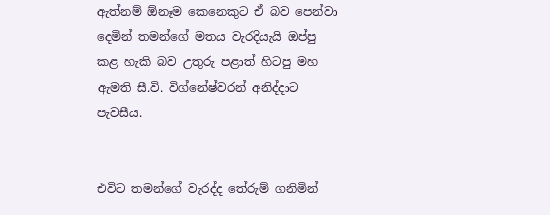ඇත්නම් ඕනෑම කෙනෙකුට ඒ බව පෙන්වා දෙමින් තමන්ගේ මතය වැරදියැයි ඔප්පු කළ හැකි බව උතුරු පළාත් හිටපු මහ ඇමති සී.වි. විග්නේෂ්වරන් අනිද්දාට පැවසීය.


එවිට තමන්ගේ වැරද්ද තේරුම් ගනිමින්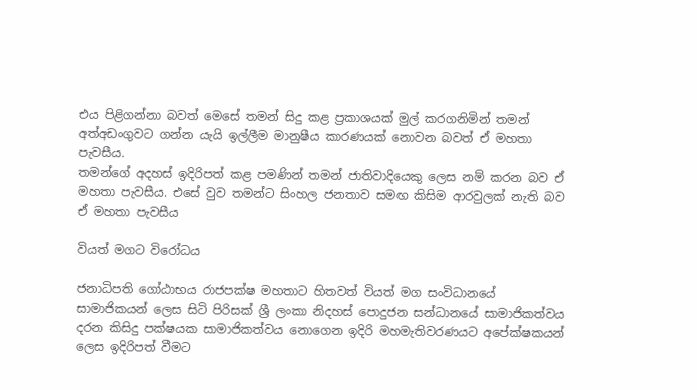එය පිළිගන්නා බවත් මෙසේ තමන් සිදු කළ ප්‍රකාශයක් මුල් කරගනිමින් තමන් අත්අඩංගුවට ගන්න යැයි ඉල්ලීම මානුෂීය කාරණයක් නොවන බවත් ඒ මහතා පැවසීය.
තමන්ගේ අදහස් ඉදිරිපත් කළ පමණින් තමන් ජාතිවාදියෙකු ලෙස නම් කරන බව ඒ මහතා පැවසීය. එසේ වුව තමන්ට සිංහල ජනතාව සමඟ කිසිම ආරවුලක් නැති බව ඒ මහතා පැවසීය

වියත් මගට විරෝධය

ජනාධිපති ගෝඨාභය රාජපක්ෂ මහතාට හිතවත් වියත් මග සංවිධානයේ සාමාජිකයන් ලෙස සිටි පිරිසක් ශ්‍රී ලංකා නිදහස් පොදුජන සන්ධානයේ සාමාජිකත්වය දරන කිසිදු පක්ෂයක සාමාජිකත්වය නොගෙන ඉදිරි මහමැතිවරණයට අපේක්ෂකයන් ලෙස ඉදිරිපත් වීමට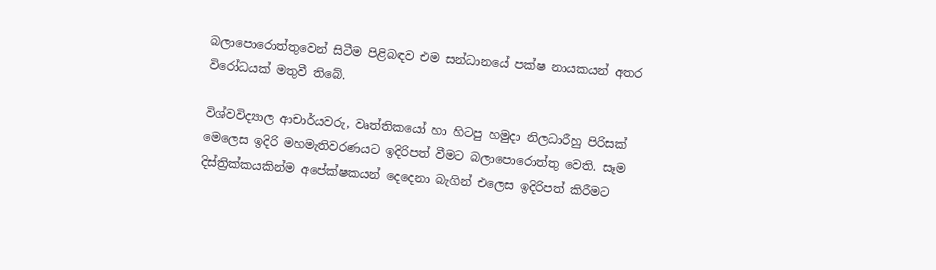බලාපොරොත්තුවෙන් සිටීම පිළිබඳව එම සන්ධානයේ පක්ෂ නායකයන් අතර විරෝධයක් මතුවී තිබේ.

විශ්වවිද්‍යාල ආචාර්යවරු, වෘත්තිකයෝ හා හිටපු හමුදා නිලධාරීහු පිරිසක් මෙලෙස ඉදිරි මහමැතිවරණයට ඉදිරිපත් වීමට බලාපොරොත්තු වෙති. සෑම දිස්ත්‍රික්කයකින්ම අපේක්ෂකයන් දෙදෙනා බැගින් එලෙස ඉදිරිපත් කිරීමට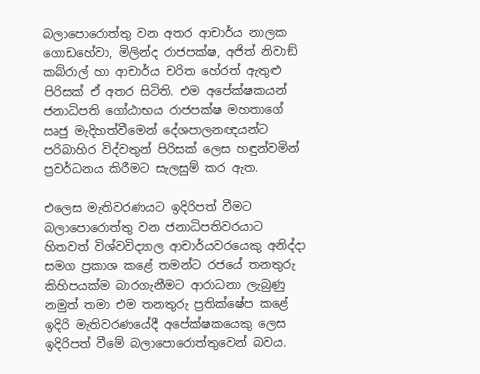බලාපොරොත්තු වන අතර ආචාර්ය නාලක ගොඩහේවා, මිලින්ද රාජපක්ෂ, අජිත් නිවාඞ් කබ්රාල් හා ආචාර්ය චරිත හේරත් ඇතුළු පිරිසක් ඒ අතර සිටිති. එම අපේක්ෂකයන් ජනාධිපති ගෝඨාභය රාජපක්ෂ මහතාගේ ඍජු මැදිහත්වීමෙන් දේශපාලනඥයන්ට පරිබාහිර විද්වතුන් පිරිසක් ලෙස හඳුන්වමින් ප්‍රවර්ධනය කිරීමට සැලසුම් කර ඇත.

එලෙස මැතිවරණයට ඉදිරිපත් වීමට බලාපොරොත්තු වන ජනාධිපතිවරයාට හිතවත් විශ්වවිද්‍යාල ආචාර්යවරයෙකු අනිද්දා සමග ප්‍රකාශ කළේ තමන්ට රජයේ තනතුරු කිහිපයක්ම බාරගැනීමට ආරාධනා ලැබුණු නමුත් තමා එම තනතුරු ප්‍රතික්ෂේප කළේ ඉදිරි මැතිවරණයේදී අපේක්ෂකයෙකු ලෙස ඉදිරිපත් වීමේ බලාපොරොත්තුවෙන් බවය.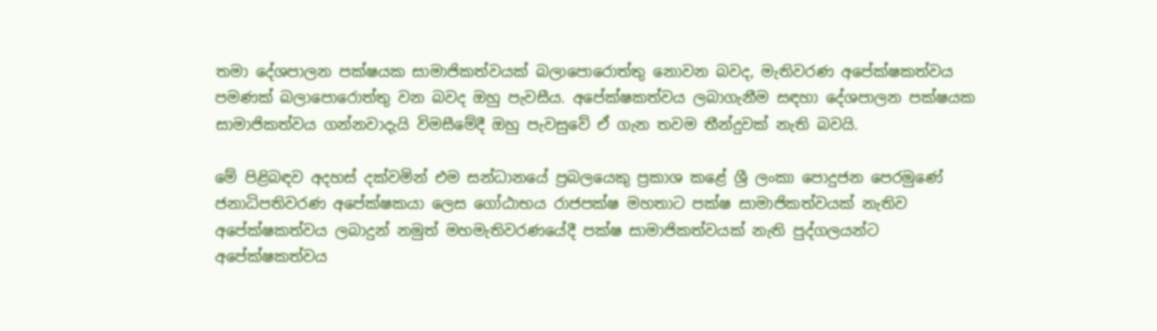තමා දේශපාලන පක්ෂයක සාමාජිකත්වයක් බලාපොරොත්තු නොවන බවද, මැතිවරණ අපේක්ෂකත්වය පමණක් බලාපොරොත්තු වන බවද ඔහු පැවසීය. අපේක්ෂකත්වය ලබාගැනීම සඳහා දේශපාලන පක්ෂයක සාමාජිකත්වය ගන්නවාදැයි විමසීමේදී ඔහු පැවසුවේ ඒ ගැන තවම තීන්දුවක් නැති බවයි.

මේ පිළිබඳව අදහස් දක්වමින් එම සන්ධානයේ ප්‍රබලයෙකු ප්‍රකාශ කළේ ශ්‍රී ලංකා පොදුජන පෙරමුණේ ජනාධිපතිවරණ අපේක්ෂකයා ලෙස ගෝඨාභය රාජපක්ෂ මහතාට පක්ෂ සාමාජිකත්වයක් නැතිව අපේක්ෂකත්වය ලබාදුන් නමුත් මහමැතිවරණයේදී පක්ෂ සාමාජිකත්වයක් නැති පුද්ගලයන්ට අපේක්ෂකත්වය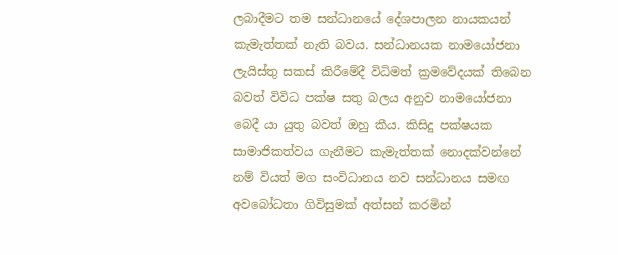ලබාදීමට තම සන්ධානයේ දේශපාලන නායකයන් කැමැත්තක් නැති බවය. සන්ධානයක නාමයෝජනා ලැයිස්තු සකස් කිරීමේදී විධිමත් ක්‍රමවේදයක් තිබෙන බවත් විවිධ පක්ෂ සතු බලය අනුව නාමයෝජනා බෙදී යා යුතු බවත් ඔහු කීය. කිසිදු පක්ෂයක සාමාජිකත්වය ගැනීමට කැමැත්තක් නොදක්වන්නේ නම් වියත් මග සංවිධානය නව සන්ධානය සමඟ අවබෝධතා ගිවිසුමක් අත්සන් කරමින්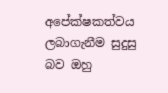අපේක්ෂකත්වය ලබාගැනීම සුදුසු බව ඔහු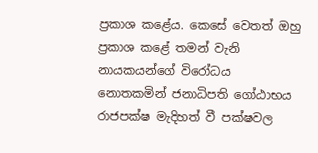ප්‍රකාශ කළේය. කෙසේ වෙතත් ඔහු ප්‍රකාශ කළේ තමන් වැනි නායකයන්ගේ විරෝධය නොතකමින් ජනාධිපති ගෝඨාභය රාජපක්ෂ මැදිහත් වී පක්ෂවල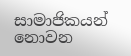සාමාජිකයන් නොවන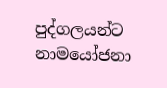පුද්ගලයන්ට නාමයෝජනා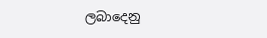ලබාදෙනු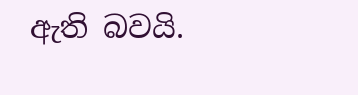ඇති බවයි.